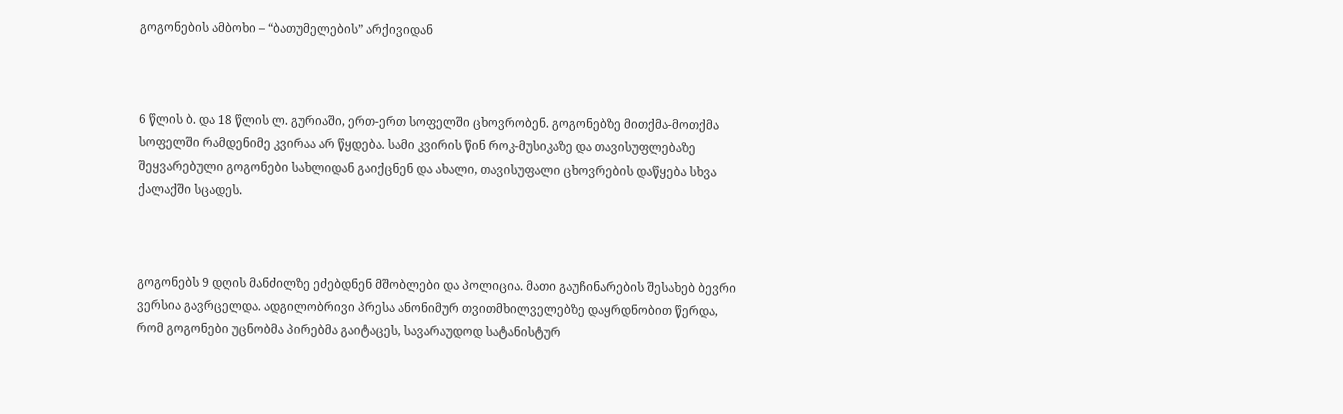გოგონების ამბოხი – “ბათუმელების” არქივიდან



6 წლის ბ. და 18 წლის ლ. გურიაში, ერთ-ერთ სოფელში ცხოვრობენ. გოგონებზე მითქმა-მოთქმა სოფელში რამდენიმე კვირაა არ წყდება. სამი კვირის წინ როკ-მუსიკაზე და თავისუფლებაზე შეყვარებული გოგონები სახლიდან გაიქცნენ და ახალი, თავისუფალი ცხოვრების დაწყება სხვა ქალაქში სცადეს.



გოგონებს 9 დღის მანძილზე ეძებდნენ მშობლები და პოლიცია. მათი გაუჩინარების შესახებ ბევრი ვერსია გავრცელდა. ადგილობრივი პრესა ანონიმურ თვითმხილველებზე დაყრდნობით წერდა, რომ გოგონები უცნობმა პირებმა გაიტაცეს, სავარაუდოდ სატანისტურ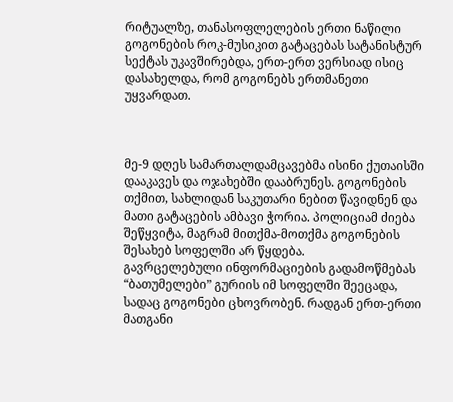რიტუალზე, თანასოფლელების ერთი ნაწილი გოგონების როკ-მუსიკით გატაცებას სატანისტურ სექტას უკავშირებდა, ერთ-ერთ ვერსიად ისიც დასახელდა, რომ გოგონებს ერთმანეთი უყვარდათ.



მე-9 დღეს სამართალდამცავებმა ისინი ქუთაისში დააკავეს და ოჯახებში დააბრუნეს. გოგონების თქმით, სახლიდან საკუთარი ნებით წავიდნენ და მათი გატაცების ამბავი ჭორია. პოლიციამ ძიება შეწყვიტა, მაგრამ მითქმა-მოთქმა გოგონების შესახებ სოფელში არ წყდება.
გავრცელებული ინფორმაციების გადამოწმებას “ბათუმელები” გურიის იმ სოფელში შეეცადა, სადაც გოგონები ცხოვრობენ. რადგან ერთ-ერთი მათგანი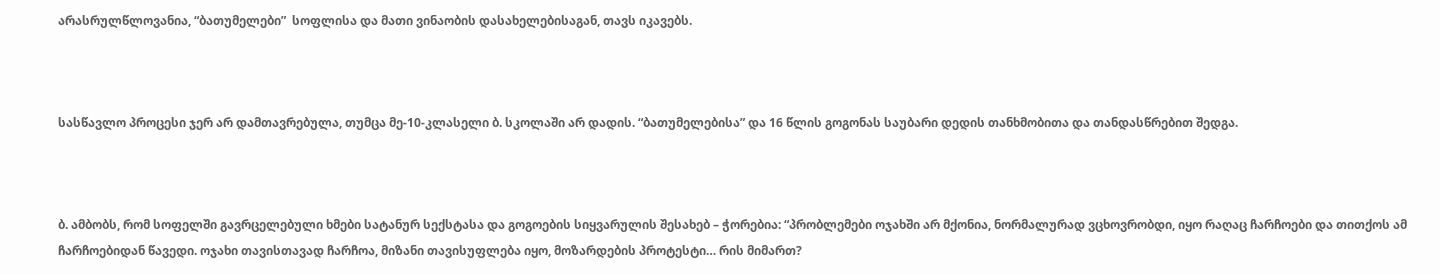არასრულწლოვანია, “ბათუმელები”  სოფლისა და მათი ვინაობის დასახელებისაგან, თავს იკავებს.



სასწავლო პროცესი ჯერ არ დამთავრებულა, თუმცა მე-10-კლასელი ბ. სკოლაში არ დადის. “ბათუმელებისა” და 16 წლის გოგონას საუბარი დედის თანხმობითა და თანდასწრებით შედგა.



ბ. ამბობს, რომ სოფელში გავრცელებული ხმები სატანურ სექსტასა და გოგოების სიყვარულის შესახებ – ჭორებია: “პრობლემები ოჯახში არ მქონია, ნორმალურად ვცხოვრობდი, იყო რაღაც ჩარჩოები და თითქოს ამ ჩარჩოებიდან წავედი. ოჯახი თავისთავად ჩარჩოა, მიზანი თავისუფლება იყო, მოზარდების პროტესტი… რის მიმართ?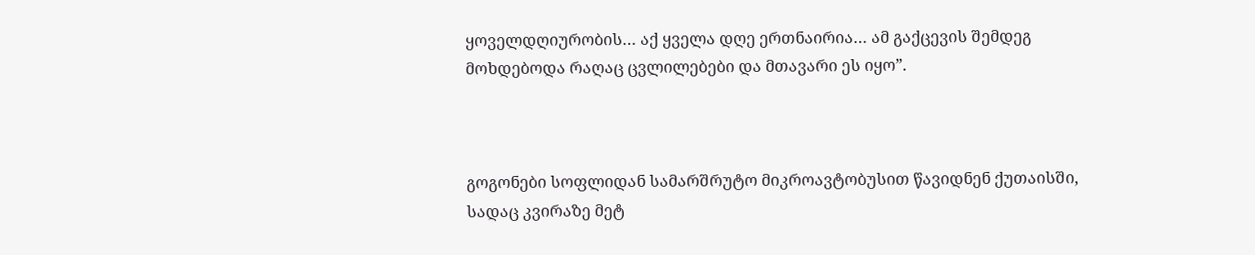ყოველდღიურობის… აქ ყველა დღე ერთნაირია… ამ გაქცევის შემდეგ მოხდებოდა რაღაც ცვლილებები და მთავარი ეს იყო”.



გოგონები სოფლიდან სამარშრუტო მიკროავტობუსით წავიდნენ ქუთაისში, სადაც კვირაზე მეტ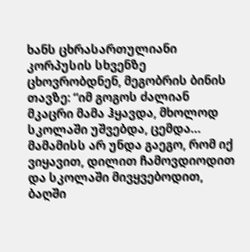ხანს ცხრასართულიანი კორპუსის სხვენზე ცხოვრობდნენ, მეგობრის ბინის თავზე: “იმ გოგოს ძალიან მკაცრი მამა ჰყავდა, მხოლოდ სკოლაში უშვებდა, ცემდა… მამამისს არ უნდა გაეგო, რომ იქ ვიყავით, დილით ჩამოვდიოდით და სკოლაში მივყვებოდით, ბაღში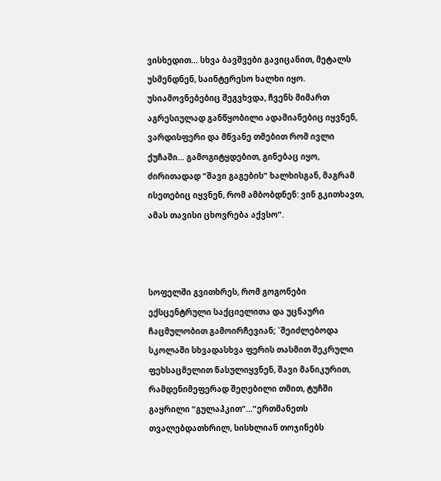ვისხედით… სხვა ბავშვები გავიცანით, მეტალს უსმენდნენ, საინტერესო ხალხი იყო. უსიამოვნებებიც შეგვხვდა, ჩვენს მიმართ აგრესიულად განწყობილი ადამიანებიც იყვნენ, ვარდისფერი და მწვანე თმებით რომ ივლი ქუჩაში… გამოგიტყდებით, გინებაც იყო, ძირითადად “შავი გაგების” ხალხისგან, მაგრამ ისეთებიც იყვნენ, რომ ამბობდნენ: ვინ გკითხავთ, ამას თავისი ცხოვრება აქვსო”.



სოფელში გვითხრეს, რომ გოგონები ექსცენტრული საქციელითა და უცნაური ჩაცმულობით გამოირჩევიან; `შეიძლებოდა სკოლაში სხვადასხვა ფერის თასმით შეკრული ფეხსაცმელით წასულიყვნენ, შავი მანიკურით, რამდენიმეფერად შეღებილი თმით, ტუჩში გაყრილი “გულაპკით”…”ერთმანეთს თვალებდათხრილ, სისხლიან თოჯინებს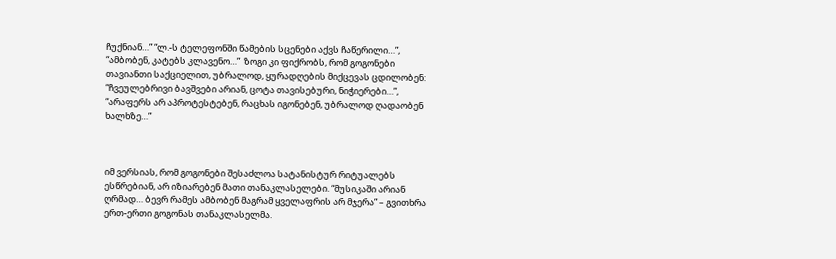ჩუქნიან…” “ლ.-ს ტელეფონში წამების სცენები აქვს ჩაწერილი…”, “ამბობენ, კატებს კლავენო…”  ზოგი კი ფიქრობს, რომ გოგონები თავიანთი საქციელით, უბრალოდ, ყურადღების მიქცევას ცდილობენ: “ჩვეულებრივი ბავშვები არიან, ცოტა თავისებური, ნიჭიერები…”, “არაფერს არ აპროტესტებენ, რაცხას იგონებენ, უბრალოდ ღადაობენ ხალხზე…”



იმ ვერსიას, რომ გოგონები შესაძლოა სატანისტურ რიტუალებს ესწრებიან, არ იზიარებენ მათი თანაკლასელები. “მუსიკაში არიან ღრმად… ბევრ რამეს ამბობენ მაგრამ ყველაფრის არ მჯერა” – გვითხრა ერთ-ერთი გოგონას თანაკლასელმა.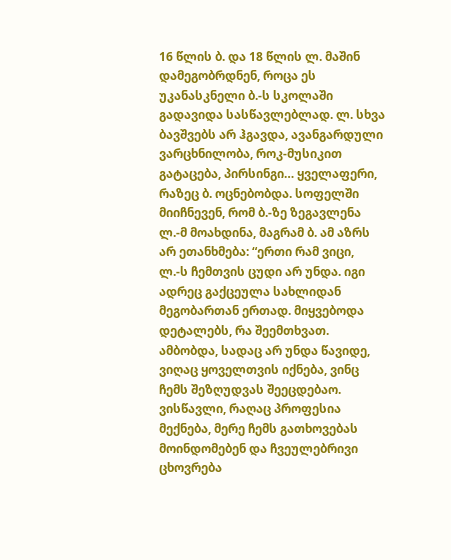16 წლის ბ. და 18 წლის ლ. მაშინ დამეგობრდნენ, როცა ეს უკანასკნელი ბ.-ს სკოლაში გადავიდა სასწავლებლად. ლ. სხვა ბავშვებს არ ჰგავდა, ავანგარდული ვარცხნილობა, როკ-მუსიკით გატაცება, პირსინგი… ყველაფერი, რაზეც ბ. ოცნებობდა. სოფელში მიიჩნევენ, რომ ბ.-ზე ზეგავლენა ლ.-მ მოახდინა, მაგრამ ბ. ამ აზრს არ ეთანხმება: “ერთი რამ ვიცი, ლ.-ს ჩემთვის ცუდი არ უნდა. იგი ადრეც გაქცეულა სახლიდან მეგობართან ერთად. მიყვებოდა დეტალებს, რა შეემთხვათ. ამბობდა, სადაც არ უნდა წავიდე, ვიღაც ყოველთვის იქნება, ვინც ჩემს შეზღუდვას შეეცდებაო. ვისწავლი, რაღაც პროფესია მექნება, მერე ჩემს გათხოვებას მოინდომებენ და ჩვეულებრივი ცხოვრება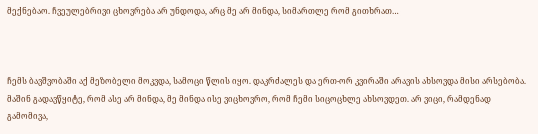მექნებაო. ჩვეულებრივი ცხოვრება არ უნდოდა, არც მე არ მინდა, სიმართლე რომ გითხრათ…



ჩემს ბავშვობაში აქ მეზობელი მოკვდა, სამოცი წლის იყო. დაკრძალეს და ერთ-ორ კვირაში არავის ახსოვდა მისი არსებობა. მაშინ გადავწყიტე, რომ ასე არ მინდა, მე მინდა ისე ვიცხოვრო, რომ ჩემი სიცოცხლე ახსოვდეთ. არ ვიცი, რამდენად გამომივა,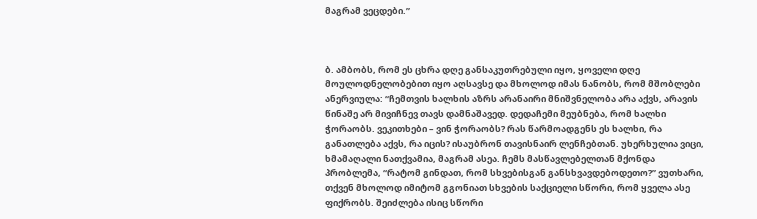მაგრამ ვეცდები.”



ბ. ამბობს, რომ ეს ცხრა დღე განსაკუთრებული იყო, ყოველი დღე მოულოდნელობებით იყო აღსავსე და მხოლოდ იმას ნანობს, რომ მშობლები ანერვიულა: “ჩემთვის ხალხის აზრს არანაირი მნიშვნელობა არა აქვს, არავის წინაშე არ მივიჩნევ თავს დამნაშავედ. დედაჩემი მეუბნება, რომ ხალხი ჭორაობს. ვეკითხები – ვინ ჭორაობს? რას წარმოადგენს ეს ხალხი, რა განათლება აქვს, რა იცის? ისაუბრონ თავისნაირ ლენჩებთან. უხერხულია ვიცი, ხმამაღალი ნათქვამია, მაგრამ ასეა. ჩემს მასწავლებელთან მქონდა პრობლემა, “რატომ გინდათ, რომ სხვებისგან განსხვავდებოდეთო?” ვუთხარი, თქვენ მხოლოდ იმიტომ გგონიათ სხვების საქციელი სწორი, რომ ყველა ასე ფიქრობს. შეიძლება ისიც სწორი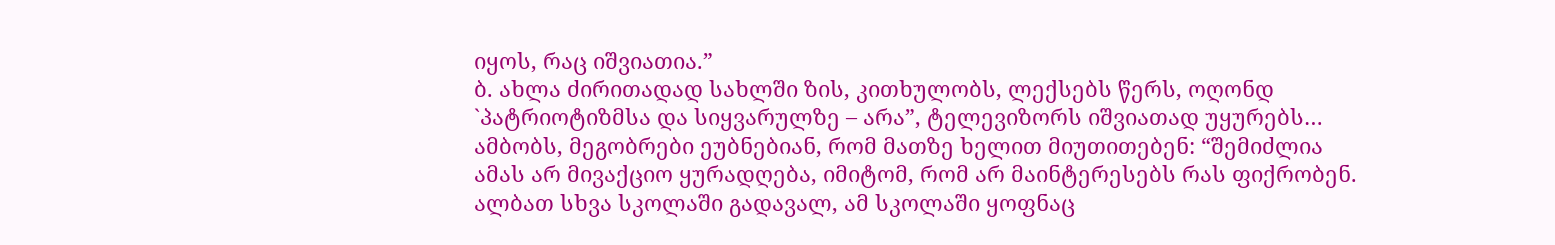იყოს, რაც იშვიათია.”
ბ. ახლა ძირითადად სახლში ზის, კითხულობს, ლექსებს წერს, ოღონდ `პატრიოტიზმსა და სიყვარულზე – არა”, ტელევიზორს იშვიათად უყურებს… ამბობს, მეგობრები ეუბნებიან, რომ მათზე ხელით მიუთითებენ: “შემიძლია ამას არ მივაქციო ყურადღება, იმიტომ, რომ არ მაინტერესებს რას ფიქრობენ. ალბათ სხვა სკოლაში გადავალ, ამ სკოლაში ყოფნაც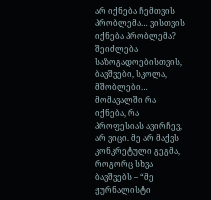არ იქნება ჩემთვის პრობლემა… ვისთვის იქნება პრობლემა? შეიძლება საზოგადოებისთვის, ბავშვები, სკოლა, მშობლები… მომავალში რა იქნება, რა პროფესიას ავირჩევ, არ ვიცი. მე არ მაქვს კონკრეტული გეგმა, როგორც სხვა ბავშვებს – “მე ჟურნალისტი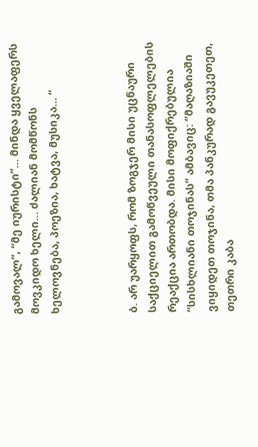გამოვალ”, “მე იურისტი”… მინდა ყველაფერს მოვკიდო ხელი… ძალიან მომწონს ხელოვნება, პოეზია, ხატვა, მუსიკა… “



ბ. არ უარყოფს, რომ ზოგჯერ მისი უცნაური საქციელით გამოწვეული თანასოფლელების რეაქცია ართობდა. მისი მოფიქრებულია “სისხლიანი თოჯინას” ამბავიც: “მაღაზიაში ვიყიდეთ თოჯინა, თმა პანკურად გავუკეთეთ, თეთრი კაბა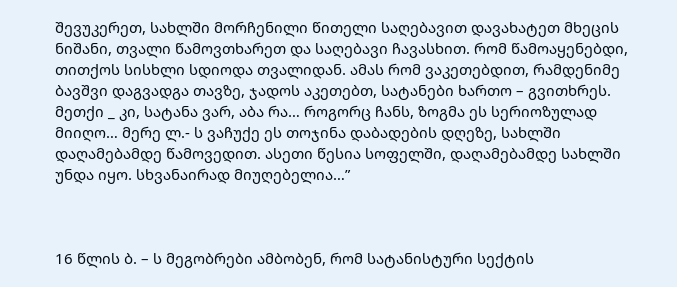შევუკერეთ, სახლში მორჩენილი წითელი საღებავით დავახატეთ მხეცის ნიშანი, თვალი წამოვთხარეთ და საღებავი ჩავასხით. რომ წამოაყენებდი, თითქოს სისხლი სდიოდა თვალიდან. ამას რომ ვაკეთებდით, რამდენიმე ბავშვი დაგვადგა თავზე, ჯადოს აკეთებთ, სატანები ხართო – გვითხრეს. მეთქი _ კი, სატანა ვარ, აბა რა… როგორც ჩანს, ზოგმა ეს სერიოზულად მიიღო… მერე ლ.- ს ვაჩუქე ეს თოჯინა დაბადების დღეზე, სახლში დაღამებამდე წამოვედით. ასეთი წესია სოფელში, დაღამებამდე სახლში უნდა იყო. სხვანაირად მიუღებელია…”



16 წლის ბ. – ს მეგობრები ამბობენ, რომ სატანისტური სექტის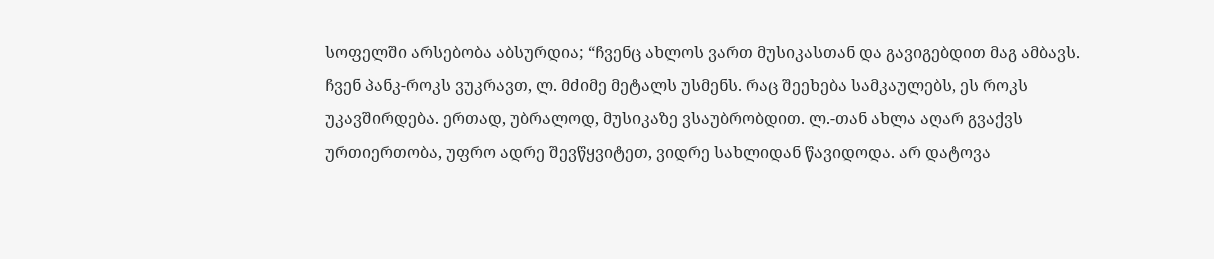სოფელში არსებობა აბსურდია; “ჩვენც ახლოს ვართ მუსიკასთან და გავიგებდით მაგ ამბავს. ჩვენ პანკ-როკს ვუკრავთ, ლ. მძიმე მეტალს უსმენს. რაც შეეხება სამკაულებს, ეს როკს უკავშირდება. ერთად, უბრალოდ, მუსიკაზე ვსაუბრობდით. ლ.-თან ახლა აღარ გვაქვს ურთიერთობა, უფრო ადრე შევწყვიტეთ, ვიდრე სახლიდან წავიდოდა. არ დატოვა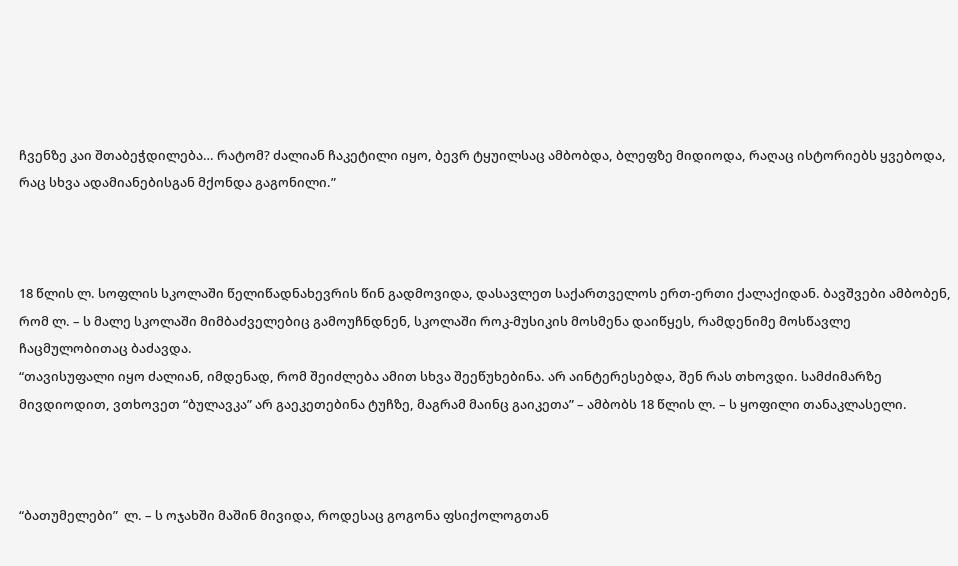ჩვენზე კაი შთაბეჭდილება… რატომ? ძალიან ჩაკეტილი იყო, ბევრ ტყუილსაც ამბობდა, ბლეფზე მიდიოდა, რაღაც ისტორიებს ყვებოდა, რაც სხვა ადამიანებისგან მქონდა გაგონილი.”



18 წლის ლ. სოფლის სკოლაში წელიწადნახევრის წინ გადმოვიდა, დასავლეთ საქართველოს ერთ-ერთი ქალაქიდან. ბავშვები ამბობენ, რომ ლ. – ს მალე სკოლაში მიმბაძველებიც გამოუჩნდნენ, სკოლაში როკ-მუსიკის მოსმენა დაიწყეს, რამდენიმე მოსწავლე ჩაცმულობითაც ბაძავდა.
“თავისუფალი იყო ძალიან, იმდენად, რომ შეიძლება ამით სხვა შეეწუხებინა. არ აინტერესებდა, შენ რას თხოვდი. სამძიმარზე მივდიოდით, ვთხოვეთ “ბულავკა” არ გაეკეთებინა ტუჩზე, მაგრამ მაინც გაიკეთა” – ამბობს 18 წლის ლ. – ს ყოფილი თანაკლასელი.



“ბათუმელები”  ლ. – ს ოჯახში მაშინ მივიდა, როდესაც გოგონა ფსიქოლოგთან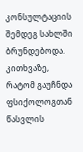კონსულტაციის შემდეგ სახლში ბრუნდებოდა. კითხვაზე, რატომ გაუჩნდა ფსიქოლოგთან წასვლის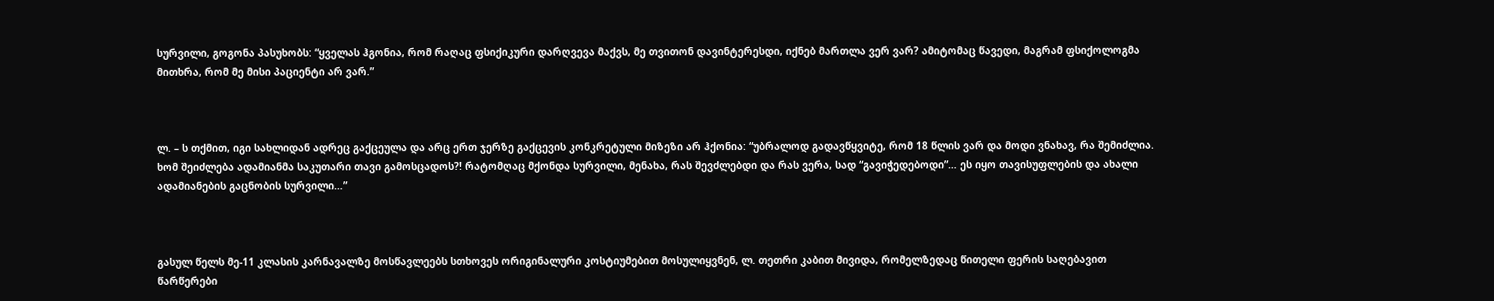სურვილი, გოგონა პასუხობს: “ყველას ჰგონია, რომ რაღაც ფსიქიკური დარღვევა მაქვს, მე თვითონ დავინტერესდი, იქნებ მართლა ვერ ვარ? ამიტომაც წავედი, მაგრამ ფსიქოლოგმა მითხრა, რომ მე მისი პაციენტი არ ვარ.”



ლ. – ს თქმით, იგი სახლიდან ადრეც გაქცეულა და არც ერთ ჯერზე გაქცევის კონკრეტული მიზეზი არ ჰქონია: “უბრალოდ გადავწყვიტე, რომ 18 წლის ვარ და მოდი ვნახავ, რა შემიძლია. ხომ შეიძლება ადამიანმა საკუთარი თავი გამოსცადოს?! რატომღაც მქონდა სურვილი, მენახა, რას შევძლებდი და რას ვერა, სად “გავიჭედებოდი”… ეს იყო თავისუფლების და ახალი ადამიანების გაცნობის სურვილი…”



გასულ წელს მე-11 კლასის კარნავალზე მოსწავლეებს სთხოვეს ორიგინალური კოსტიუმებით მოსულიყვნენ, ლ. თეთრი კაბით მივიდა, რომელზედაც წითელი ფერის საღებავით წარწერები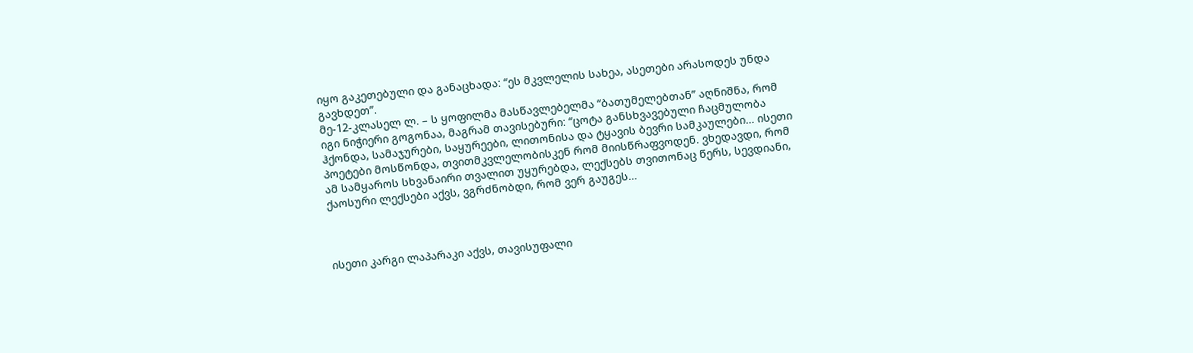იყო გაკეთებული და განაცხადა: “ეს მკვლელის სახეა, ასეთები არასოდეს უნდა გავხდეთ”.
მე-12-კლასელ ლ. – ს ყოფილმა მასწავლებელმა “ბათუმელებთან” აღნიშნა, რომ იგი ნიჭიერი გოგონაა, მაგრამ თავისებური: “ცოტა განსხვავებული ჩაცმულობა ჰქონდა, სამაჯურები, საყურეები, ლითონისა და ტყავის ბევრი სამკაულები… ისეთი პოეტები მოსწონდა, თვითმკვლელობისკენ რომ მიისწრაფვოდენ. ვხედავდი, რომ ამ სამყაროს სხვანაირი თვალით უყურებდა, ლექსებს თვითონაც წერს, სევდიანი, ქაოსური ლექსები აქვს, ვგრძნობდი, რომ ვერ გაუგეს…



ისეთი კარგი ლაპარაკი აქვს, თავისუფალი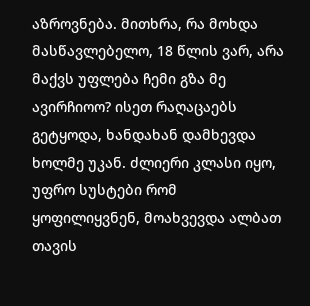აზროვნება. მითხრა, რა მოხდა მასწავლებელო, 18 წლის ვარ, არა მაქვს უფლება ჩემი გზა მე ავირჩიოო? ისეთ რაღაცაებს გეტყოდა, ხანდახან დამხევდა ხოლმე უკან. ძლიერი კლასი იყო, უფრო სუსტები რომ ყოფილიყვნენ, მოახვევდა ალბათ თავის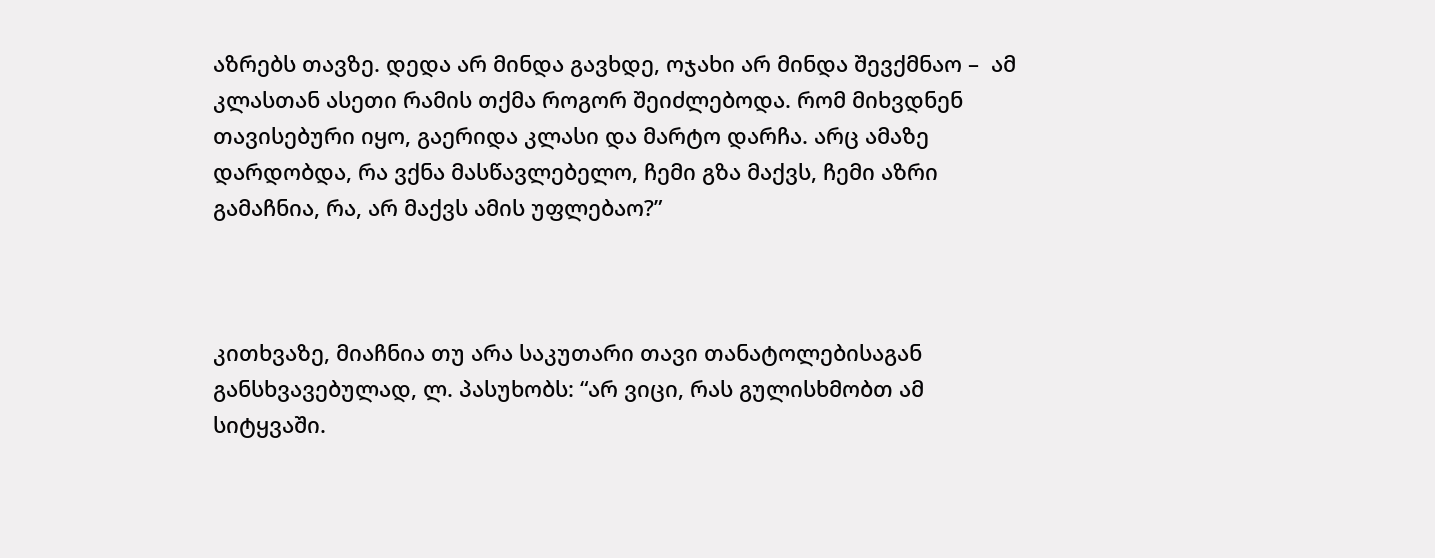აზრებს თავზე. დედა არ მინდა გავხდე, ოჯახი არ მინდა შევქმნაო –  ამ კლასთან ასეთი რამის თქმა როგორ შეიძლებოდა. რომ მიხვდნენ თავისებური იყო, გაერიდა კლასი და მარტო დარჩა. არც ამაზე დარდობდა, რა ვქნა მასწავლებელო, ჩემი გზა მაქვს, ჩემი აზრი გამაჩნია, რა, არ მაქვს ამის უფლებაო?”



კითხვაზე, მიაჩნია თუ არა საკუთარი თავი თანატოლებისაგან განსხვავებულად, ლ. პასუხობს: “არ ვიცი, რას გულისხმობთ ამ სიტყვაში.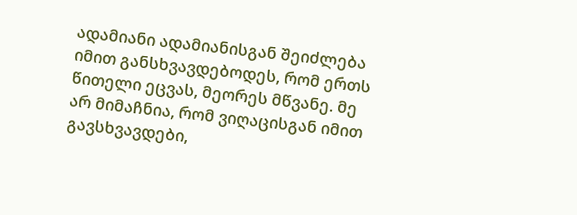ადამიანი ადამიანისგან შეიძლება იმით განსხვავდებოდეს, რომ ერთს წითელი ეცვას, მეორეს მწვანე. მე არ მიმაჩნია, რომ ვიღაცისგან იმით გავსხვავდები,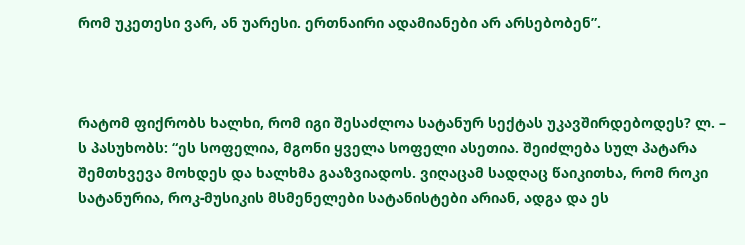რომ უკეთესი ვარ, ან უარესი. ერთნაირი ადამიანები არ არსებობენ”.



რატომ ფიქრობს ხალხი, რომ იგი შესაძლოა სატანურ სექტას უკავშირდებოდეს? ლ. – ს პასუხობს: “ეს სოფელია, მგონი ყველა სოფელი ასეთია. შეიძლება სულ პატარა შემთხვევა მოხდეს და ხალხმა გააზვიადოს. ვიღაცამ სადღაც წაიკითხა, რომ როკი სატანურია, როკ-მუსიკის მსმენელები სატანისტები არიან, ადგა და ეს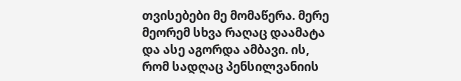თვისებები მე მომაწერა. მერე მეორემ სხვა რაღაც დაამატა და ასე აგორდა ამბავი. ის, რომ სადღაც პენსილვანიის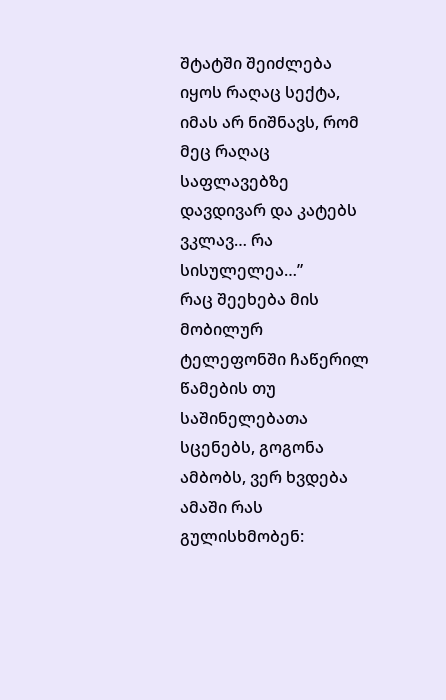შტატში შეიძლება იყოს რაღაც სექტა, იმას არ ნიშნავს, რომ მეც რაღაც საფლავებზე დავდივარ და კატებს ვკლავ… რა სისულელეა…”
რაც შეეხება მის მობილურ ტელეფონში ჩაწერილ წამების თუ საშინელებათა სცენებს, გოგონა ამბობს, ვერ ხვდება ამაში რას გულისხმობენ: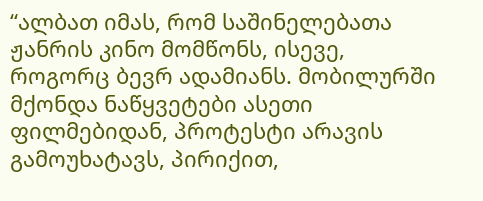“ალბათ იმას, რომ საშინელებათა ჟანრის კინო მომწონს, ისევე, როგორც ბევრ ადამიანს. მობილურში მქონდა ნაწყვეტები ასეთი ფილმებიდან, პროტესტი არავის გამოუხატავს, პირიქით,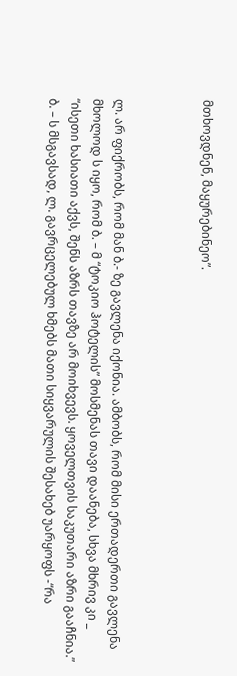მთხოვდნენ, მაყურებინეო”.



ლ. არ ფიქრობს, რომ მან ბ.- ზე გავლენა იქონია. ამბობს, რომ მისი ერთადერთი გავლენა მხოლოდ ს იყო, რომ ბ. – მ “ტოკიო ჰოტელის” მოსმენას თავი დაანება, სხვა მხრივ კი _ “ისეთი ხასიათი აქვს, შენს აზრს თავზე არ მოიხვევს. ყოველთვის საკუთარი აზრი გააჩნია.”
ბ. – ს მსგავსად, ლ. გავრცელებულ ხმებს მათი სიყვარულის შესახებ უარყოფს -“რა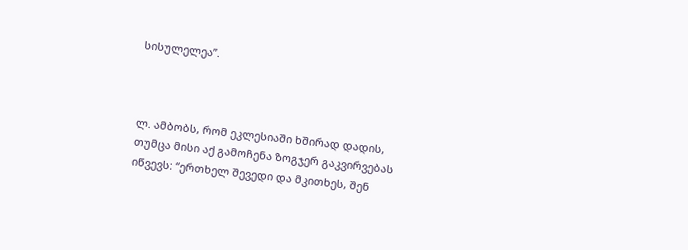სისულელეა”.



ლ. ამბობს, რომ ეკლესიაში ხშირად დადის, თუმცა მისი აქ გამოჩენა ზოგჯერ გაკვირვებას იწვევს: “ერთხელ შევედი და მკითხეს, შენ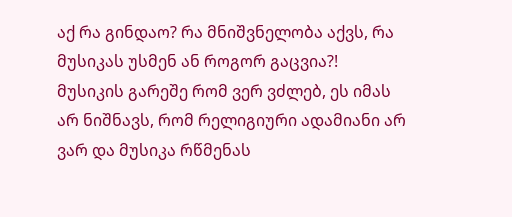აქ რა გინდაო? რა მნიშვნელობა აქვს, რა მუსიკას უსმენ ან როგორ გაცვია?! მუსიკის გარეშე რომ ვერ ვძლებ, ეს იმას არ ნიშნავს, რომ რელიგიური ადამიანი არ ვარ და მუსიკა რწმენას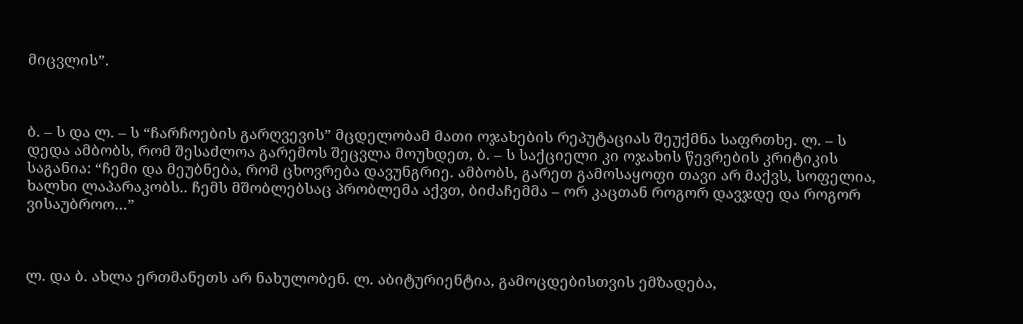მიცვლის”.



ბ. – ს და ლ. – ს “ჩარჩოების გარღვევის” მცდელობამ მათი ოჯახების რეპუტაციას შეუქმნა საფრთხე. ლ. – ს დედა ამბობს, რომ შესაძლოა გარემოს შეცვლა მოუხდეთ, ბ. – ს საქციელი კი ოჯახის წევრების კრიტიკის საგანია: “ჩემი და მეუბნება, რომ ცხოვრება დავუნგრიე. ამბობს, გარეთ გამოსაყოფი თავი არ მაქვს, სოფელია, ხალხი ლაპარაკობს.. ჩემს მშობლებსაც პრობლემა აქვთ, ბიძაჩემმა – ორ კაცთან როგორ დავჯდე და როგორ ვისაუბროო…”



ლ. და ბ. ახლა ერთმანეთს არ ნახულობენ. ლ. აბიტურიენტია, გამოცდებისთვის ემზადება,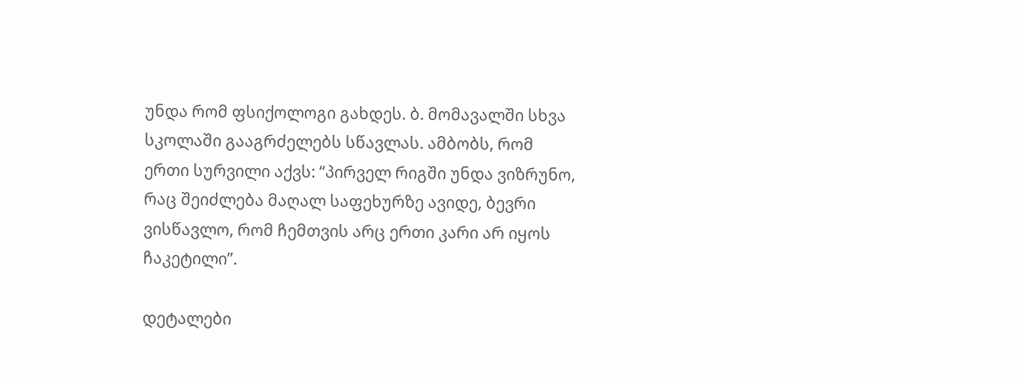უნდა რომ ფსიქოლოგი გახდეს. ბ. მომავალში სხვა სკოლაში გააგრძელებს სწავლას. ამბობს, რომ ერთი სურვილი აქვს: “პირველ რიგში უნდა ვიზრუნო, რაც შეიძლება მაღალ საფეხურზე ავიდე, ბევრი ვისწავლო, რომ ჩემთვის არც ერთი კარი არ იყოს ჩაკეტილი”.

დეტალები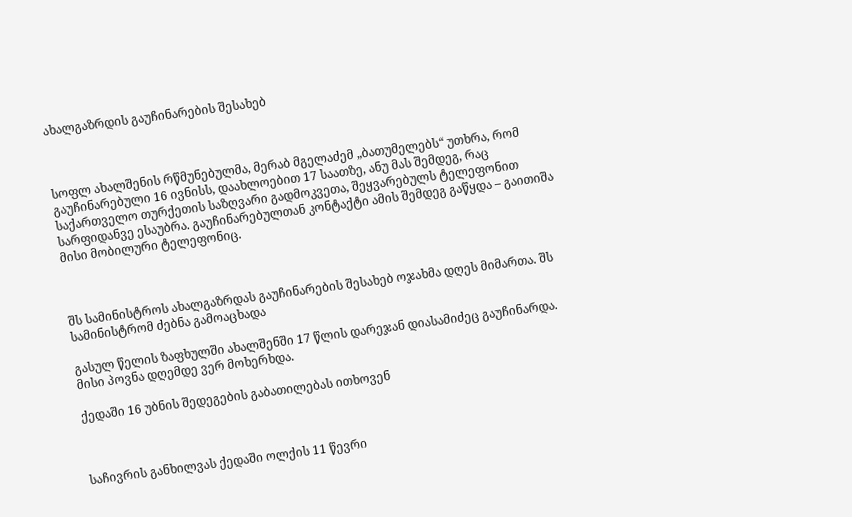ახალგაზრდის გაუჩინარების შესახებ



სოფლ ახალშენის რწმუნებულმა, მერაბ მგელაძემ „ბათუმელებს“ უთხრა, რომ გაუჩინარებული 16 ივნისს, დაახლოებით 17 საათზე, ანუ მას შემდეგ, რაც საქართველო თურქეთის საზღვარი გადმოკვეთა, შეყვარებულს ტელეფონით სარფიდანვე ესაუბრა. გაუჩინარებულთან კონტაქტი ამის შემდეგ გაწყდა – გაითიშა მისი მობილური ტელეფონიც.



შს სამინისტროს ახალგაზრდას გაუჩინარების შესახებ ოჯახმა დღეს მიმართა. შს სამინისტრომ ძებნა გამოაცხადა

გასულ წელის ზაფხულში ახალშენში 17 წლის დარეჯან დიასამიძეც გაუჩინარდა.  მისი პოვნა დღემდე ვერ მოხერხდა.

ქედაში 16 უბნის შედეგების გაბათილებას ითხოვენ



საჩივრის განხილვას ქედაში ოლქის 11 წევრი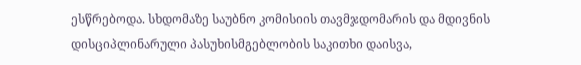ესწრებოდა. სხდომაზე საუბნო კომისიის თავმჯდომარის და მდივნის დისციპლინარული პასუხისმგებლობის საკითხი დაისვა,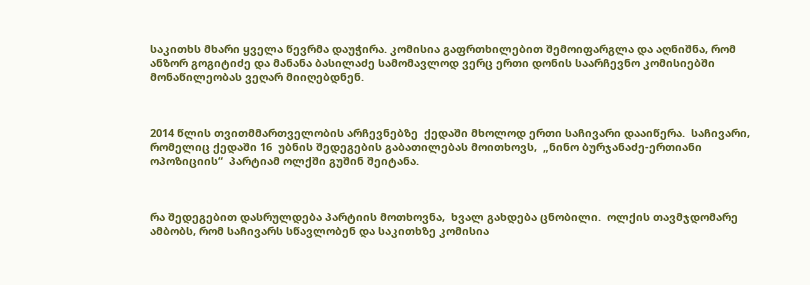საკითხს მხარი ყველა წევრმა დაუჭირა. კომისია გაფრთხილებით შემოიფარგლა და აღნიშნა, რომ ანზორ გოგიტიძე და მანანა ბასილაძე სამომავლოდ ვერც ერთი დონის საარჩევნო კომისიებში მონაწილეობას ვეღარ მიიღებდნენ.



2014 წლის თვითმმართველობის არჩევნებზე  ქედაში მხოლოდ ერთი საჩივარი დააიწერა.  საჩივარი, რომელიც ქედაში 16  უბნის შედეგების გაბათილებას მოითხოვს,  „ნინო ბურჯანაძე-ერთიანი ოპოზიციის“  პარტიამ ოლქში გუშინ შეიტანა.



რა შედეგებით დასრულდება პარტიის მოთხოვნა,  ხვალ გახდება ცნობილი.  ოლქის თავმჯდომარე ამბობს, რომ საჩივარს სწავლობენ და საკითხზე კომისია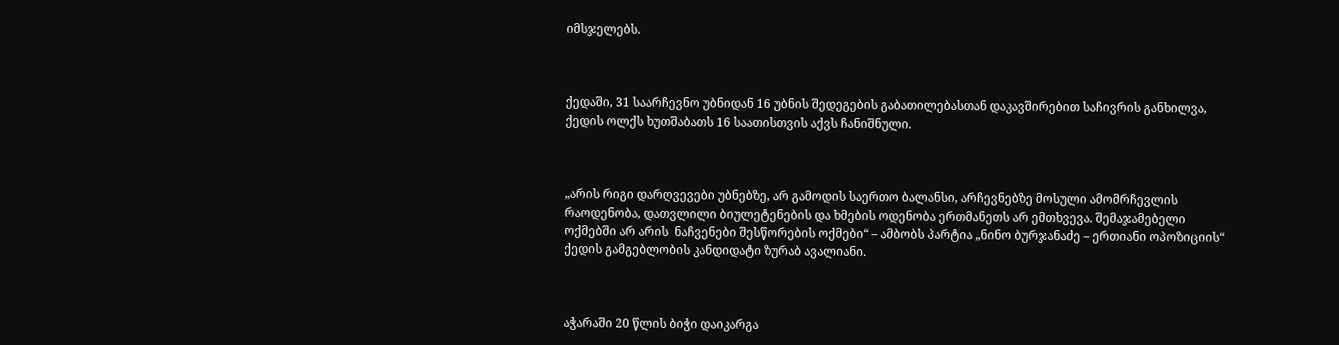იმსჯელებს.



ქედაში, 31 საარჩევნო უბნიდან 16 უბნის შედეგების გაბათილებასთან დაკავშირებით საჩივრის განხილვა,  ქედის ოლქს ხუთშაბათს 16 საათისთვის აქვს ჩანიშნული.



„არის რიგი დარღვევები უბნებზე, არ გამოდის საერთო ბალანსი, არჩევნებზე მოსული ამომრჩევლის რაოდენობა, დათვლილი ბიულეტენების და ხმების ოდენობა ერთმანეთს არ ემთხვევა. შემაჯამებელი ოქმებში არ არის  ნაჩვენები შესწორების ოქმები“ – ამბობს პარტია „ნინო ბურჯანაძე – ერთიანი ოპოზიციის“ ქედის გამგებლობის კანდიდატი ზურაბ ავალიანი.



აჭარაში 20 წლის ბიჭი დაიკარგა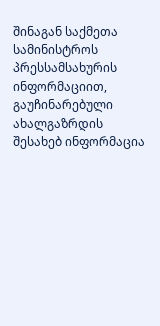შინაგან საქმეთა სამინისტროს  პრესსამსახურის ინფორმაციით, გაუჩინარებული ახალგაზრდის შესახებ ინფორმაცია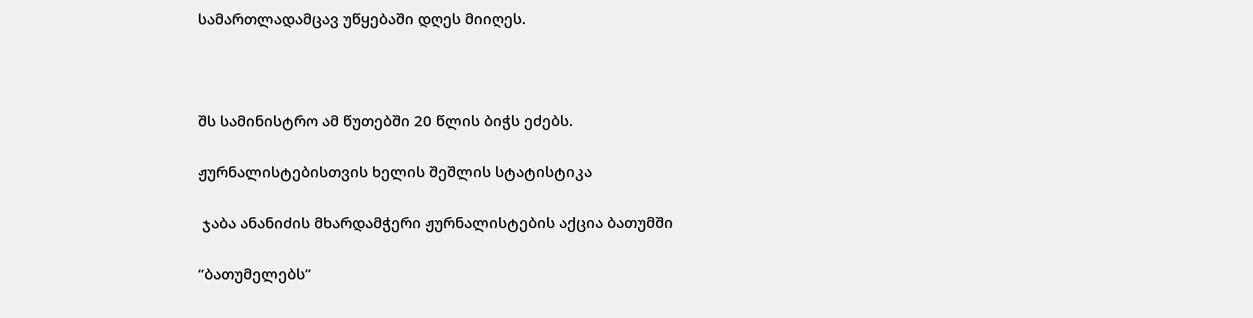სამართლადამცავ უწყებაში დღეს მიიღეს.



შს სამინისტრო ამ წუთებში 20 წლის ბიჭს ეძებს.

ჟურნალისტებისთვის ხელის შეშლის სტატისტიკა

 ჯაბა ანანიძის მხარდამჭერი ჟურნალისტების აქცია ბათუმში

“ბათუმელებს”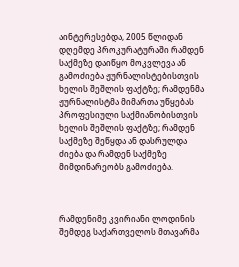აინტერესებდა, 2005 წლიდან დღემდე პროკურატურაში რამდენ საქმეზე დაიწყო მოკვლევა ან გამოძიება ჟურნალისტებისთვის ხელის შეშლის ფაქტზე; რამდენმა ჟურნალისტმა მიმართა უწყებას პროფესიული საქმიანობისთვის ხელის შეშლის ფაქტზე; რამდენ საქმეზე შეწყდა ან დასრულდა ძიება და რამდენ საქმეზე მიმდინარეობს გამოძიება.



რამდენიმე კვირიანი ლოდინის შემდეგ საქართველოს მთავარმა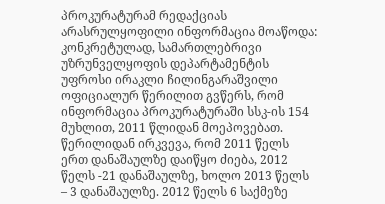პროკურატურამ რედაქციას არასრულყოფილი ინფორმაცია მოაწოდა: კონკრეტულად, სამართლებრივი უზრუნველყოფის დეპარტამენტის უფროსი ირაკლი ჩილინგარაშვილი ოფიციალურ წერილით გვწერს, რომ ინფორმაცია პროკურატურაში სსკ-ის 154 მუხლით, 2011 წლიდან მოეპოვებათ. წერილიდან ირკვევა, რომ 2011 წელს ერთ დანაშაულზე დაიწყო ძიება, 2012 წელს -21 დანაშაულზე, ხოლო 2013 წელს – 3 დანაშაულზე. 2012 წელს 6 საქმეზე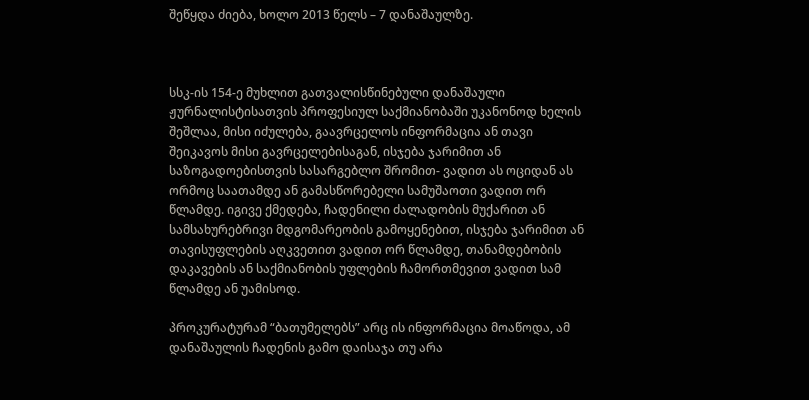შეწყდა ძიება, ხოლო 2013 წელს – 7 დანაშაულზე.



სსკ-ის 154-ე მუხლით გათვალისწინებული დანაშაული ჟურნალისტისათვის პროფესიულ საქმიანობაში უკანონოდ ხელის შეშლაა, მისი იძულება, გაავრცელოს ინფორმაცია ან თავი შეიკავოს მისი გავრცელებისაგან, ისჯება ჯარიმით ან საზოგადოებისთვის სასარგებლო შრომით- ვადით ას ოციდან ას ორმოც საათამდე ან გამასწორებელი სამუშაოთი ვადით ორ წლამდე. იგივე ქმედება, ჩადენილი ძალადობის მუქარით ან სამსახურებრივი მდგომარეობის გამოყენებით, ისჯება ჯარიმით ან თავისუფლების აღკვეთით ვადით ორ წლამდე, თანამდებობის დაკავების ან საქმიანობის უფლების ჩამორთმევით ვადით სამ წლამდე ან უამისოდ.

პროკურატურამ “ბათუმელებს” არც ის ინფორმაცია მოაწოდა, ამ დანაშაულის ჩადენის გამო დაისაჯა თუ არა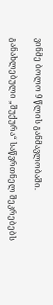ვინმე ბოლო 9 წლის განმავლობაში.

განახლებული „შუქურა“ საწვრთნელ შეკრებებს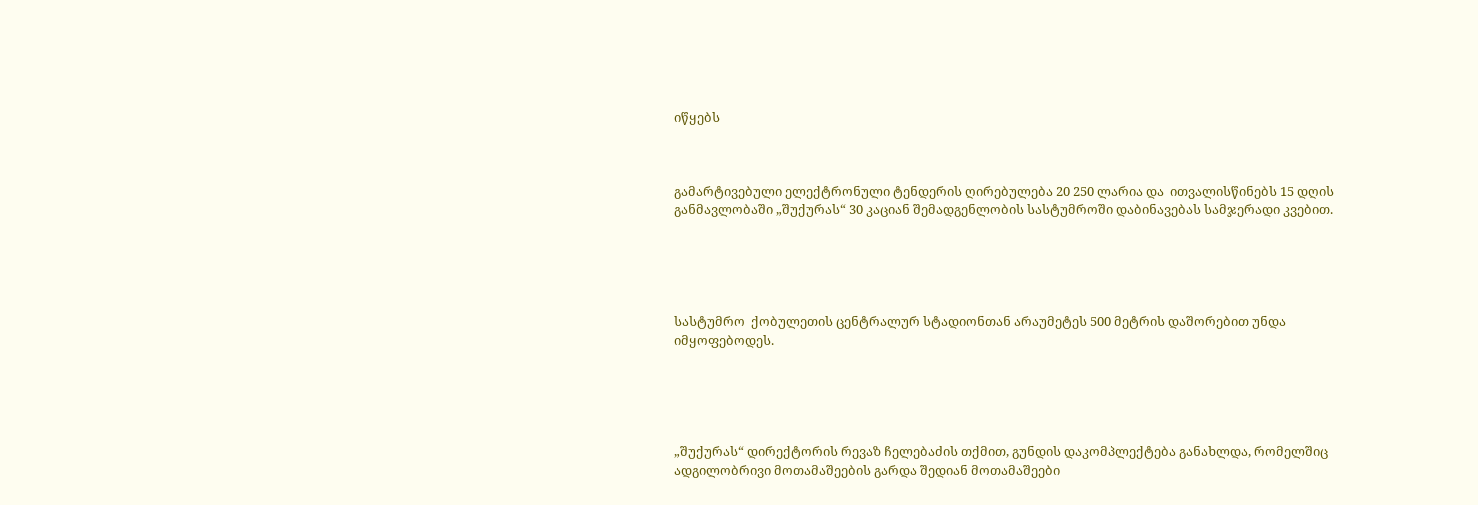იწყებს



გამარტივებული ელექტრონული ტენდერის ღირებულება 20 250 ლარია და  ითვალისწინებს 15 დღის განმავლობაში „შუქურას“ 30 კაციან შემადგენლობის სასტუმროში დაბინავებას სამჯერადი კვებით.





სასტუმრო  ქობულეთის ცენტრალურ სტადიონთან არაუმეტეს 500 მეტრის დაშორებით უნდა იმყოფებოდეს.





„შუქურას“ დირექტორის რევაზ ჩელებაძის თქმით, გუნდის დაკომპლექტება განახლდა, რომელშიც ადგილობრივი მოთამაშეების გარდა შედიან მოთამაშეები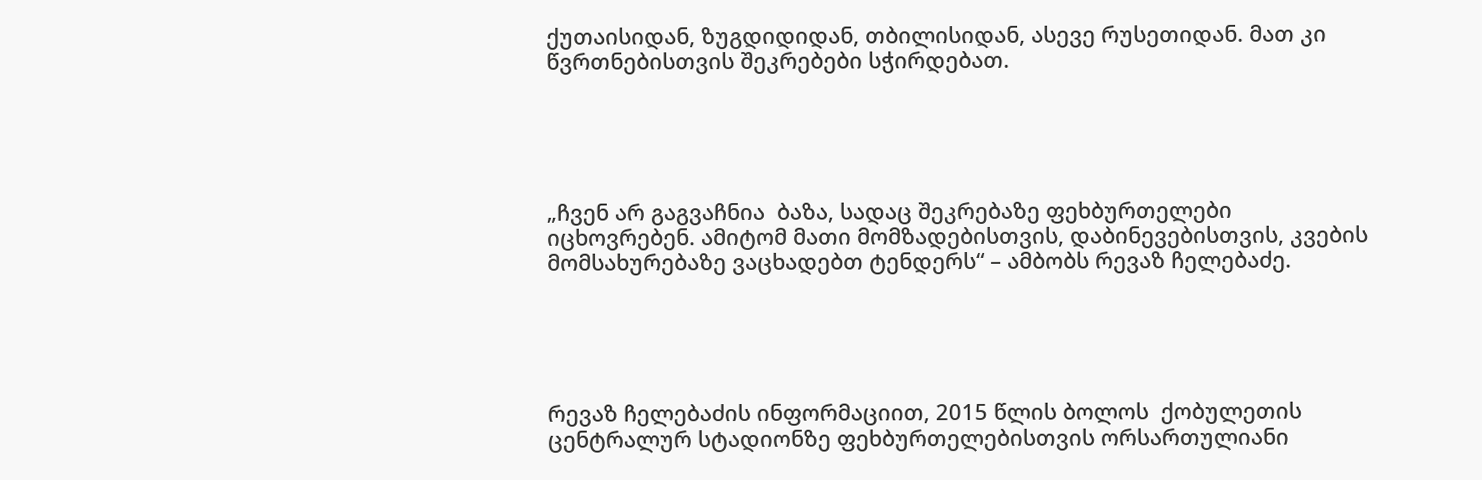ქუთაისიდან, ზუგდიდიდან, თბილისიდან, ასევე რუსეთიდან. მათ კი წვრთნებისთვის შეკრებები სჭირდებათ.





„ჩვენ არ გაგვაჩნია  ბაზა, სადაც შეკრებაზე ფეხბურთელები იცხოვრებენ. ამიტომ მათი მომზადებისთვის, დაბინევებისთვის, კვების მომსახურებაზე ვაცხადებთ ტენდერს“ – ამბობს რევაზ ჩელებაძე.





რევაზ ჩელებაძის ინფორმაციით, 2015 წლის ბოლოს  ქობულეთის ცენტრალურ სტადიონზე ფეხბურთელებისთვის ორსართულიანი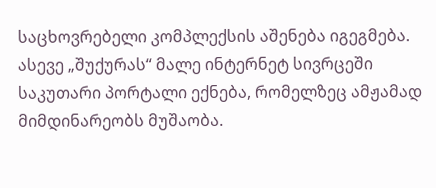საცხოვრებელი კომპლექსის აშენება იგეგმება. ასევე „შუქურას“ მალე ინტერნეტ სივრცეში საკუთარი პორტალი ექნება, რომელზეც ამჟამად მიმდინარეობს მუშაობა.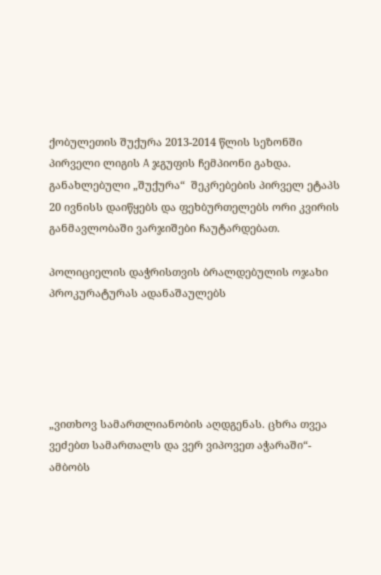ქობულეთის შუქურა 2013-2014 წლის სეზონში პირველი ლიგის A ჯგუფის ჩემპიონი გახდა. განახლებული „შუქურა“  შეკრებების პირველ ეტაპს 20 ივნისს დაიწყებს და ფეხბურთელებს ორი კვირის განმავლობაში ვარჯიშები ჩაუტარდებათ.

პოლიციელის დაჭრისთვის ბრალდებულის ოჯახი პროკურატურას ადანაშაულებს





„ვითხოვ სამართლიანობის აღდგენას. ცხრა თვეა ვეძებთ სამართალს და ვერ ვიპოვეთ აჭარაში“-  ამბობს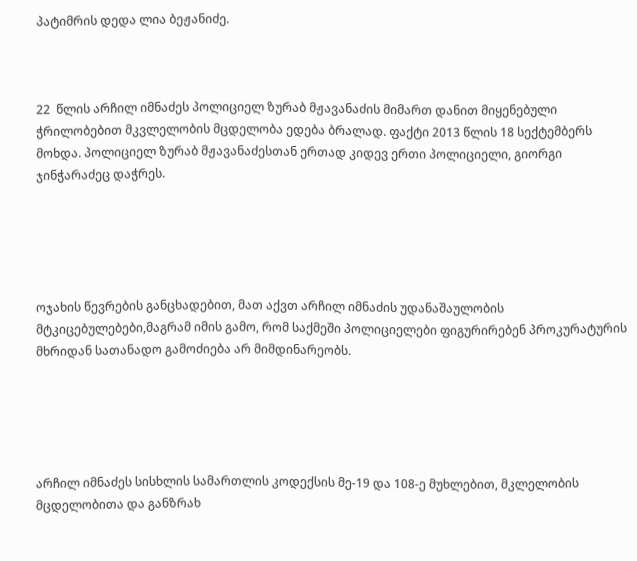პატიმრის დედა ლია ბეჟანიძე.



22  წლის არჩილ იმნაძეს პოლიციელ ზურაბ მჟავანაძის მიმართ დანით მიყენებული ჭრილობებით მკვლელობის მცდელობა ედება ბრალად. ფაქტი 2013 წლის 18 სექტემბერს მოხდა. პოლიციელ ზურაბ მჟავანაძესთან ერთად კიდევ ერთი პოლიციელი, გიორგი ჯინჭარაძეც დაჭრეს.





ოჯახის წევრების განცხადებით, მათ აქვთ არჩილ იმნაძის უდანაშაულობის მტკიცებულებები,მაგრამ იმის გამო, რომ საქმეში პოლიციელები ფიგურირებენ პროკურატურის მხრიდან სათანადო გამოძიება არ მიმდინარეობს.





არჩილ იმნაძეს სისხლის სამართლის კოდექსის მე-19 და 108-ე მუხლებით, მკლელობის მცდელობითა და განზრახ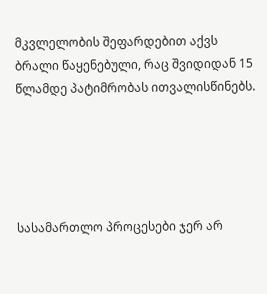მკვლელობის შეფარდებით აქვს ბრალი წაყენებული, რაც შვიდიდან 15 წლამდე პატიმრობას ითვალისწინებს.





სასამართლო პროცესები ჯერ არ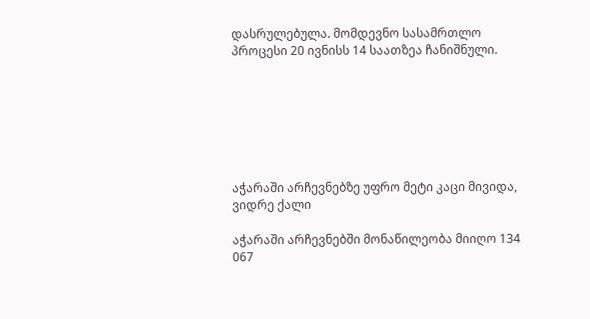დასრულებულა. მომდევნო სასამრთლო პროცესი 20 ივნისს 14 საათზეა ჩანიშნული.







აჭარაში არჩევნებზე უფრო მეტი კაცი მივიდა, ვიდრე ქალი

აჭარაში არჩევნებში მონაწილეობა მიიღო 134 067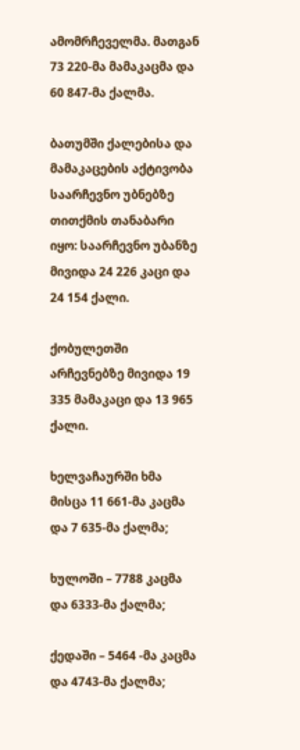ამომრჩეველმა. მათგან 73 220-მა მამაკაცმა და 60 847-მა ქალმა.

ბათუმში ქალებისა და მამაკაცების აქტივობა საარჩევნო უბნებზე თითქმის თანაბარი იყო: საარჩევნო უბანზე მივიდა 24 226 კაცი და 24 154 ქალი.

ქობულეთში არჩევნებზე მივიდა 19 335 მამაკაცი და 13 965 ქალი.

ხელვაჩაურში ხმა მისცა 11 661-მა კაცმა და 7 635-მა ქალმა;

ხულოში – 7788 კაცმა და 6333-მა ქალმა;

ქედაში – 5464 -მა კაცმა და 4743-მა ქალმა;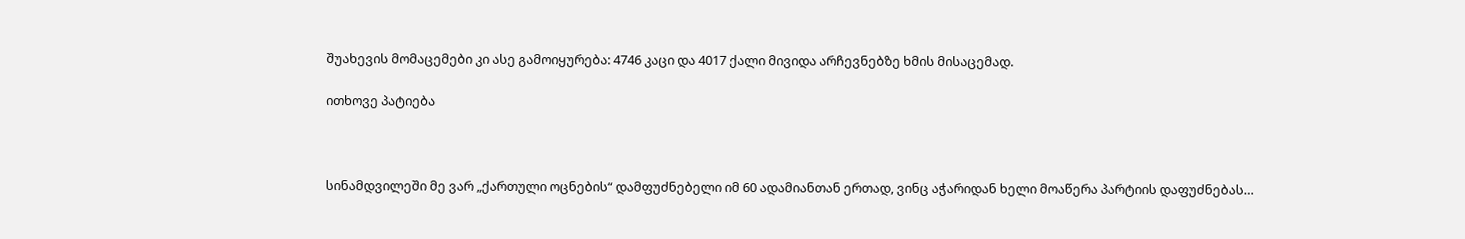შუახევის მომაცემები კი ასე გამოიყურება: 4746 კაცი და 4017 ქალი მივიდა არჩევნებზე ხმის მისაცემად.

ითხოვე პატიება



სინამდვილეში მე ვარ „ქართული ოცნების“ დამფუძნებელი იმ 60 ადამიანთან ერთად, ვინც აჭარიდან ხელი მოაწერა პარტიის დაფუძნებას…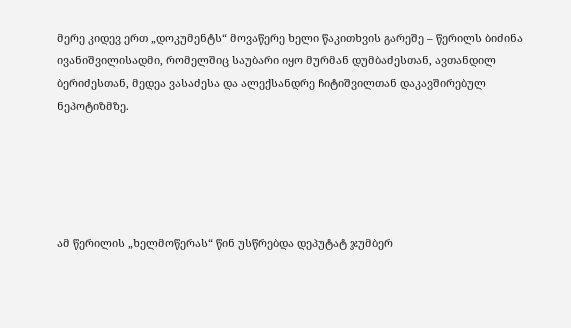მერე კიდევ ერთ „დოკუმენტს“ მოვაწერე ხელი წაკითხვის გარეშე – წერილს ბიძინა ივანიშვილისადმი, რომელშიც საუბარი იყო მურმან დუმბაძესთან, ავთანდილ ბერიძესთან, მედეა ვასაძესა და ალექსანდრე ჩიტიშვილთან დაკავშირებულ ნეპოტიზმზე.





ამ წერილის „ხელმოწერას“ წინ უსწრებდა დეპუტატ ჯუმბერ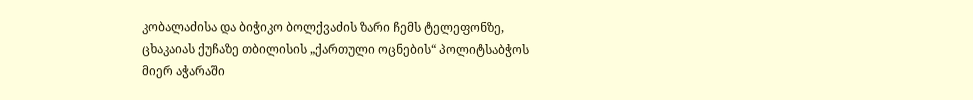კობალაძისა და ბიჭიკო ბოლქვაძის ზარი ჩემს ტელეფონზე, ცხაკაიას ქუჩაზე თბილისის „ქართული ოცნების“ პოლიტსაბჭოს მიერ აჭარაში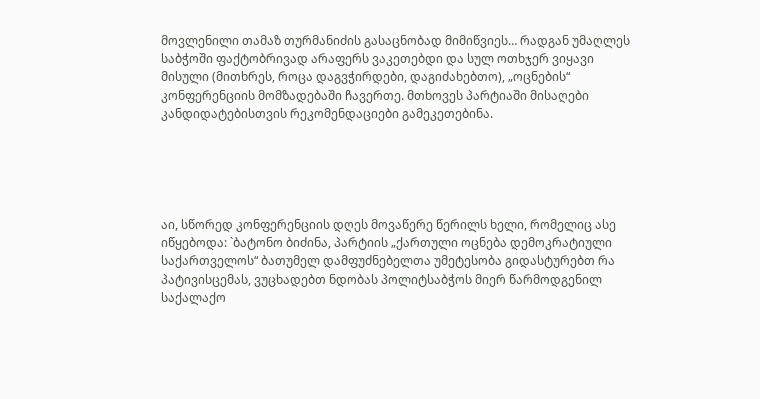მოვლენილი თამაზ თურმანიძის გასაცნობად მიმიწვიეს… რადგან უმაღლეს საბჭოში ფაქტობრივად არაფერს ვაკეთებდი და სულ ოთხჯერ ვიყავი მისული (მითხრეს, როცა დაგვჭირდები, დაგიძახებთო), „ოცნების“ კონფერენციის მომზადებაში ჩავერთე. მთხოვეს პარტიაში მისაღები კანდიდატებისთვის რეკომენდაციები გამეკეთებინა.





აი, სწორედ კონფერენციის დღეს მოვაწერე წერილს ხელი, რომელიც ასე იწყებოდა: `ბატონო ბიძინა, პარტიის „ქართული ოცნება დემოკრატიული საქართველოს“ ბათუმელ დამფუძნებელთა უმეტესობა გიდასტურებთ რა პატივისცემას, ვუცხადებთ ნდობას პოლიტსაბჭოს მიერ წარმოდგენილ საქალაქო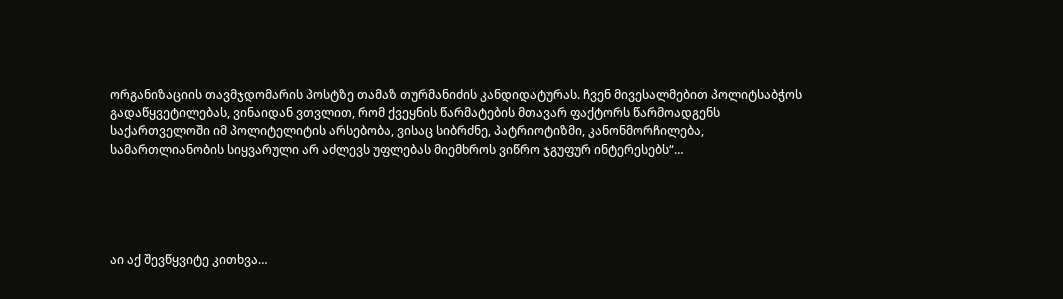ორგანიზაციის თავმჯდომარის პოსტზე თამაზ თურმანიძის კანდიდატურას. ჩვენ მივესალმებით პოლიტსაბჭოს გადაწყვეტილებას, ვინაიდან ვთვლით, რომ ქვეყნის წარმატების მთავარ ფაქტორს წარმოადგენს საქართველოში იმ პოლიტელიტის არსებობა, ვისაც სიბრძნე, პატრიოტიზმი, კანონმორჩილება, სამართლიანობის სიყვარული არ აძლევს უფლებას მიემხროს ვიწრო ჯგუფურ ინტერესებს“…





აი აქ შევწყვიტე კითხვა…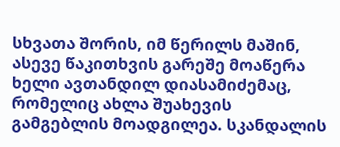სხვათა შორის, იმ წერილს მაშინ, ასევე წაკითხვის გარეშე მოაწერა ხელი ავთანდილ დიასამიძემაც, რომელიც ახლა შუახევის გამგებლის მოადგილეა. სკანდალის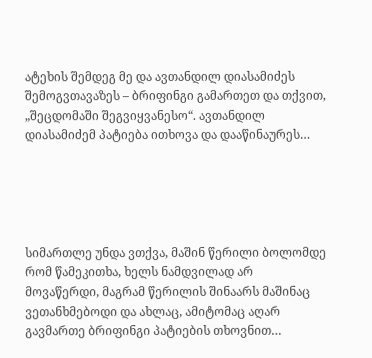ატეხის შემდეგ მე და ავთანდილ დიასამიძეს შემოგვთავაზეს – ბრიფინგი გამართეთ და თქვით, „შეცდომაში შეგვიყვანესო“. ავთანდილ დიასამიძემ პატიება ითხოვა და დააწინაურეს…





სიმართლე უნდა ვთქვა, მაშინ წერილი ბოლომდე რომ წამეკითხა, ხელს ნამდვილად არ მოვაწერდი, მაგრამ წერილის შინაარს მაშინაც ვეთანხმებოდი და ახლაც, ამიტომაც აღარ გავმართე ბრიფინგი პატიების თხოვნით…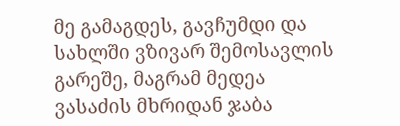მე გამაგდეს, გავჩუმდი და სახლში ვზივარ შემოსავლის გარეშე, მაგრამ მედეა ვასაძის მხრიდან ჯაბა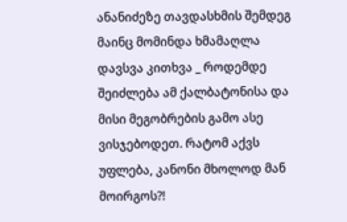ანანიძეზე თავდასხმის შემდეგ მაინც მომინდა ხმამაღლა დავსვა კითხვა _ როდემდე შეიძლება ამ ქალბატონისა და მისი მეგობრების გამო ასე ვისჯებოდეთ. რატომ აქვს უფლება, კანონი მხოლოდ მან მოირგოს?!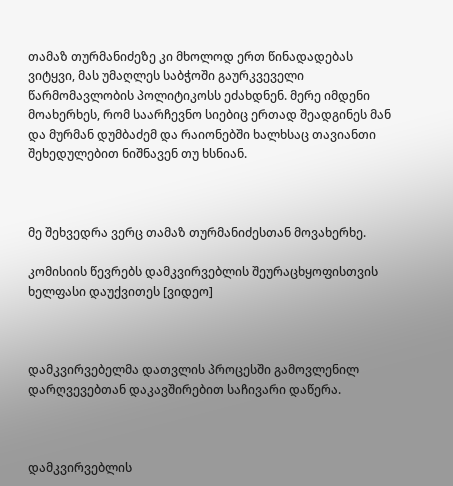თამაზ თურმანიძეზე კი მხოლოდ ერთ წინადადებას ვიტყვი, მას უმაღლეს საბჭოში გაურკვეველი წარმომავლობის პოლიტიკოსს ეძახდნენ. მერე იმდენი მოახერხეს, რომ საარჩევნო სიებიც ერთად შეადგინეს მან და მურმან დუმბაძემ და რაიონებში ხალხსაც თავიანთი შეხედულებით ნიშნავენ თუ ხსნიან.



მე შეხვედრა ვერც თამაზ თურმანიძესთან მოვახერხე.

კომისიის წევრებს დამკვირვებლის შეურაცხყოფისთვის ხელფასი დაუქვითეს [ვიდეო]



დამკვირვებელმა დათვლის პროცესში გამოვლენილ დარღვევებთან დაკავშირებით საჩივარი დაწერა.



დამკვირვებლის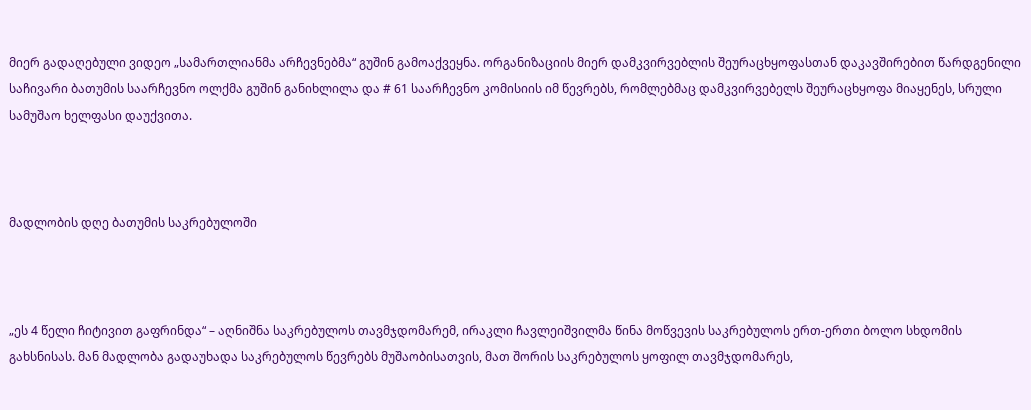მიერ გადაღებული ვიდეო „სამართლიანმა არჩევნებმა“ გუშინ გამოაქვეყნა. ორგანიზაციის მიერ დამკვირვებლის შეურაცხყოფასთან დაკავშირებით წარდგენილი საჩივარი ბათუმის საარჩევნო ოლქმა გუშინ განიხლილა და # 61 საარჩევნო კომისიის იმ წევრებს, რომლებმაც დამკვირვებელს შეურაცხყოფა მიაყენეს, სრული სამუშაო ხელფასი დაუქვითა.



მადლობის დღე ბათუმის საკრებულოში



„ეს 4 წელი ჩიტივით გაფრინდა“ – აღნიშნა საკრებულოს თავმჯდომარემ, ირაკლი ჩავლეიშვილმა წინა მოწვევის საკრებულოს ერთ-ერთი ბოლო სხდომის გახსნისას. მან მადლობა გადაუხადა საკრებულოს წევრებს მუშაობისათვის, მათ შორის საკრებულოს ყოფილ თავმჯდომარეს,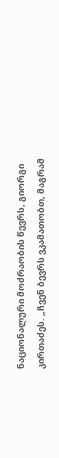ნაციონალური მოძრაობის წევრს, გიორგი კირთაძეს. „ჩვენ ბევრს ვკამათობთ, მაგრამ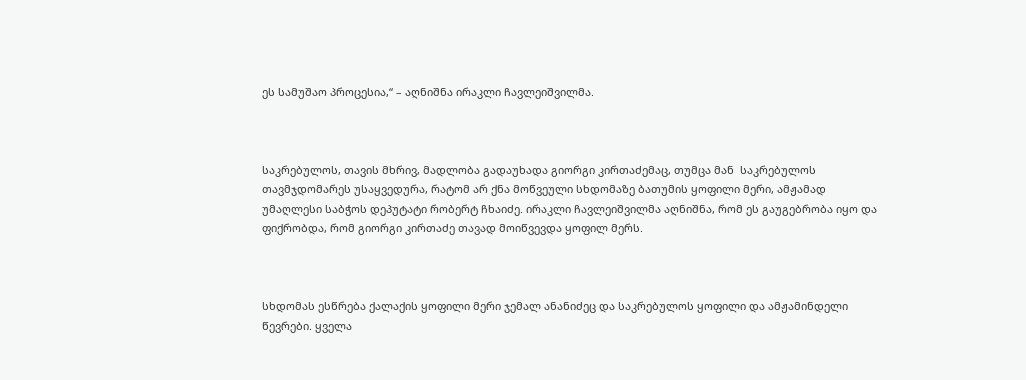ეს სამუშაო პროცესია,“ – აღნიშნა ირაკლი ჩავლეიშვილმა.



საკრებულოს, თავის მხრივ, მადლობა გადაუხადა გიორგი კირთაძემაც, თუმცა მან  საკრებულოს თავმჯდომარეს უსაყვედურა, რატომ არ ქნა მოწვეული სხდომაზე ბათუმის ყოფილი მერი, ამჟამად უმაღლესი საბჭოს დეპუტატი რობერტ ჩხაიძე. ირაკლი ჩავლეიშვილმა აღნიშნა, რომ ეს გაუგებრობა იყო და ფიქრობდა, რომ გიორგი კირთაძე თავად მოიწვევდა ყოფილ მერს.



სხდომას ესწრება ქალაქის ყოფილი მერი ჯემალ ანანიძეც და საკრებულოს ყოფილი და ამჟამინდელი წევრები. ყველა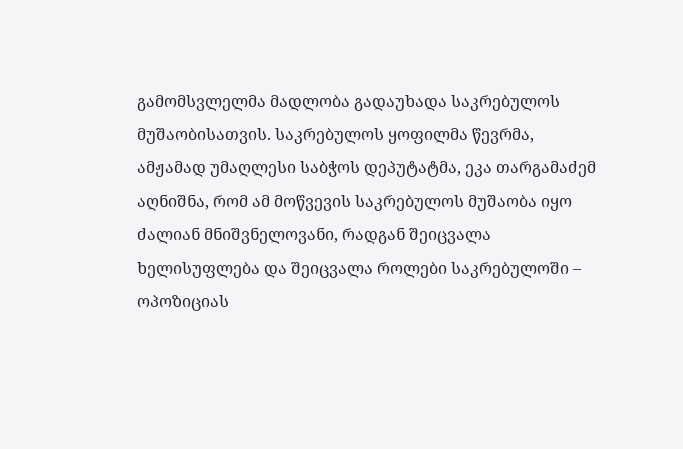გამომსვლელმა მადლობა გადაუხადა საკრებულოს მუშაობისათვის. საკრებულოს ყოფილმა წევრმა, ამჟამად უმაღლესი საბჭოს დეპუტატმა, ეკა თარგამაძემ აღნიშნა, რომ ამ მოწვევის საკრებულოს მუშაობა იყო ძალიან მნიშვნელოვანი, რადგან შეიცვალა ხელისუფლება და შეიცვალა როლები საკრებულოში – ოპოზიციას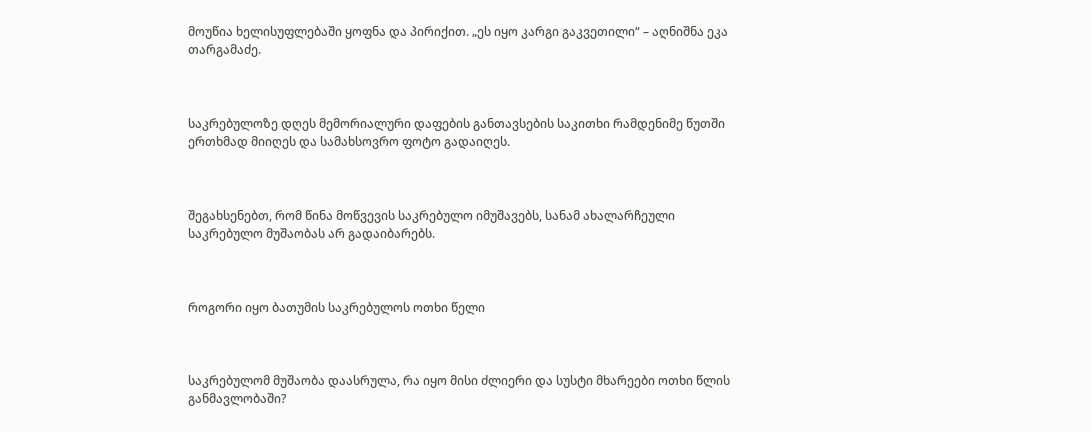მოუწია ხელისუფლებაში ყოფნა და პირიქით. „ეს იყო კარგი გაკვეთილი“ – აღნიშნა ეკა თარგამაძე.



საკრებულოზე დღეს მემორიალური დაფების განთავსების საკითხი რამდენიმე წუთში ერთხმად მიიღეს და სამახსოვრო ფოტო გადაიღეს.



შეგახსენებთ, რომ წინა მოწვევის საკრებულო იმუშავებს, სანამ ახალარჩეული საკრებულო მუშაობას არ გადაიბარებს.



როგორი იყო ბათუმის საკრებულოს ოთხი წელი



საკრებულომ მუშაობა დაასრულა, რა იყო მისი ძლიერი და სუსტი მხარეები ოთხი წლის განმავლობაში?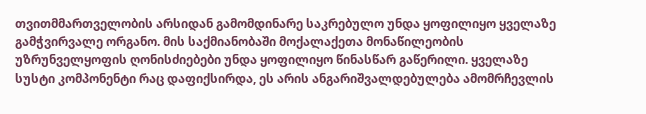თვითმმართველობის არსიდან გამომდინარე საკრებულო უნდა ყოფილიყო ყველაზე გამჭვირვალე ორგანო. მის საქმიანობაში მოქალაქეთა მონაწილეობის უზრუნველყოფის ღონისძიებები უნდა ყოფილიყო წინასწარ გაწერილი. ყველაზე სუსტი კომპონენტი რაც დაფიქსირდა, ეს არის ანგარიშვალდებულება ამომრჩევლის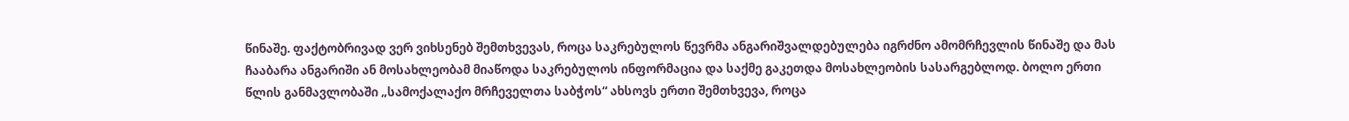წინაშე. ფაქტობრივად ვერ ვიხსენებ შემთხვევას, როცა საკრებულოს წევრმა ანგარიშვალდებულება იგრძნო ამომრჩევლის წინაშე და მას ჩააბარა ანგარიში ან მოსახლეობამ მიაწოდა საკრებულოს ინფორმაცია და საქმე გაკეთდა მოსახლეობის სასარგებლოდ. ბოლო ერთი წლის განმავლობაში „სამოქალაქო მრჩეველთა საბჭოს“ ახსოვს ერთი შემთხვევა, როცა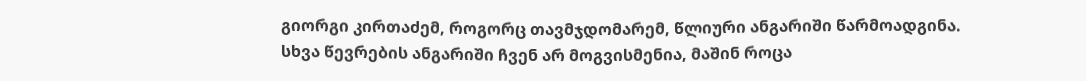გიორგი კირთაძემ, როგორც თავმჯდომარემ, წლიური ანგარიში წარმოადგინა. სხვა წევრების ანგარიში ჩვენ არ მოგვისმენია, მაშინ როცა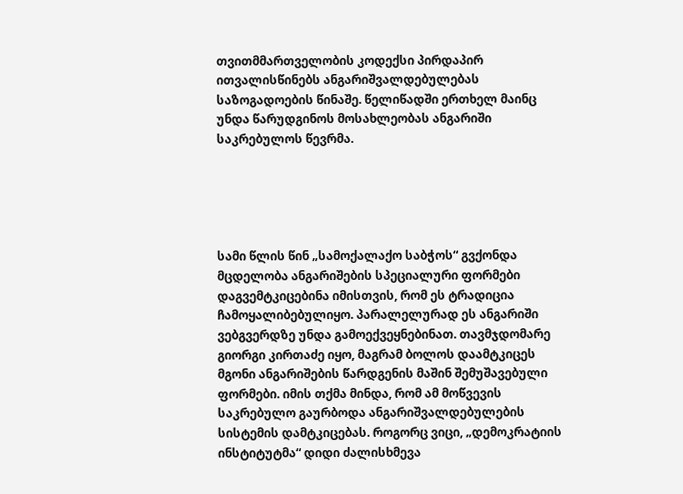თვითმმართველობის კოდექსი პირდაპირ ითვალისწინებს ანგარიშვალდებულებას საზოგადოების წინაშე. წელიწადში ერთხელ მაინც უნდა წარუდგინოს მოსახლეობას ანგარიში საკრებულოს წევრმა.





სამი წლის წინ „სამოქალაქო საბჭოს“ გვქონდა მცდელობა ანგარიშების სპეციალური ფორმები დაგვემტკიცებინა იმისთვის, რომ ეს ტრადიცია ჩამოყალიბებულიყო. პარალელურად ეს ანგარიში ვებგვერდზე უნდა გამოექვეყნებინათ. თავმჯდომარე გიორგი კირთაძე იყო, მაგრამ ბოლოს დაამტკიცეს მგონი ანგარიშების წარდგენის მაშინ შემუშავებული ფორმები. იმის თქმა მინდა, რომ ამ მოწვევის საკრებულო გაურბოდა ანგარიშვალდებულების სისტემის დამტკიცებას. როგორც ვიცი, „დემოკრატიის ინსტიტუტმა“ დიდი ძალისხმევა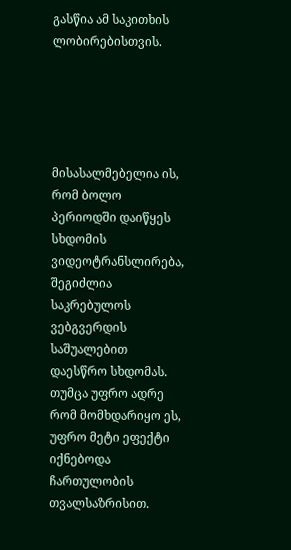გასწია ამ საკითხის ლობირებისთვის.





მისასალმებელია ის, რომ ბოლო პერიოდში დაიწყეს სხდომის ვიდეოტრანსლირება, შეგიძლია საკრებულოს ვებგვერდის საშუალებით დაესწრო სხდომას. თუმცა უფრო ადრე რომ მომხდარიყო ეს, უფრო მეტი ეფექტი იქნებოდა ჩართულობის თვალსაზრისით.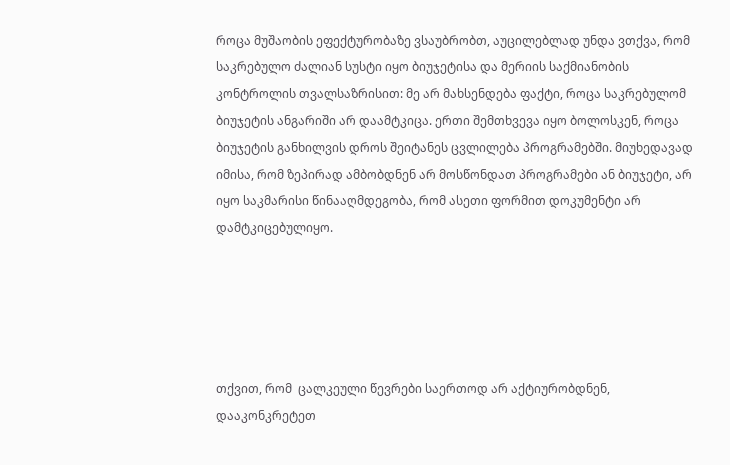როცა მუშაობის ეფექტურობაზე ვსაუბრობთ, აუცილებლად უნდა ვთქვა, რომ საკრებულო ძალიან სუსტი იყო ბიუჯეტისა და მერიის საქმიანობის კონტროლის თვალსაზრისით: მე არ მახსენდება ფაქტი, როცა საკრებულომ ბიუჯეტის ანგარიში არ დაამტკიცა. ერთი შემთხვევა იყო ბოლოსკენ, როცა ბიუჯეტის განხილვის დროს შეიტანეს ცვლილება პროგრამებში. მიუხედავად იმისა, რომ ზეპირად ამბობდნენ არ მოსწონდათ პროგრამები ან ბიუჯეტი, არ იყო საკმარისი წინააღმდეგობა, რომ ასეთი ფორმით დოკუმენტი არ დამტკიცებულიყო.





თქვით, რომ  ცალკეული წევრები საერთოდ არ აქტიურობდნენ, დააკონკრეტეთ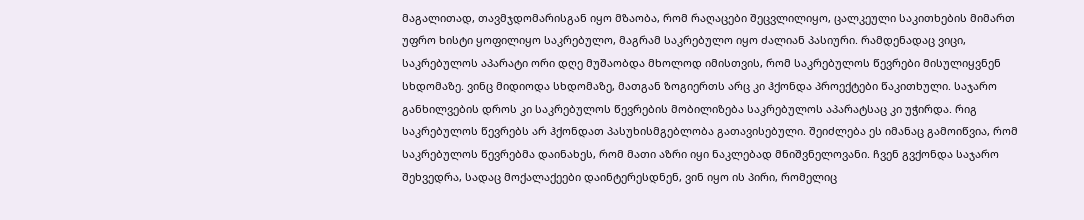მაგალითად, თავმჯდომარისგან იყო მზაობა, რომ რაღაცები შეცვლილიყო, ცალკეული საკითხების მიმართ უფრო ხისტი ყოფილიყო საკრებულო, მაგრამ საკრებულო იყო ძალიან პასიური. რამდენადაც ვიცი, საკრებულოს აპარატი ორი დღე მუშაობდა მხოლოდ იმისთვის, რომ საკრებულოს წევრები მისულიყვნენ სხდომაზე. ვინც მიდიოდა სხდომაზე, მათგან ზოგიერთს არც კი ჰქონდა პროექტები წაკითხული. საჯარო განხილვების დროს კი საკრებულოს წევრების მობილიზება საკრებულოს აპარატსაც კი უჭირდა. რიგ საკრებულოს წევრებს არ ჰქონდათ პასუხისმგებლობა გათავისებული. შეიძლება ეს იმანაც გამოიწვია, რომ საკრებულოს წევრებმა დაინახეს, რომ მათი აზრი იყი ნაკლებად მნიშვნელოვანი. ჩვენ გვქონდა საჯარო შეხვედრა, სადაც მოქალაქეები დაინტერესდნენ, ვინ იყო ის პირი, რომელიც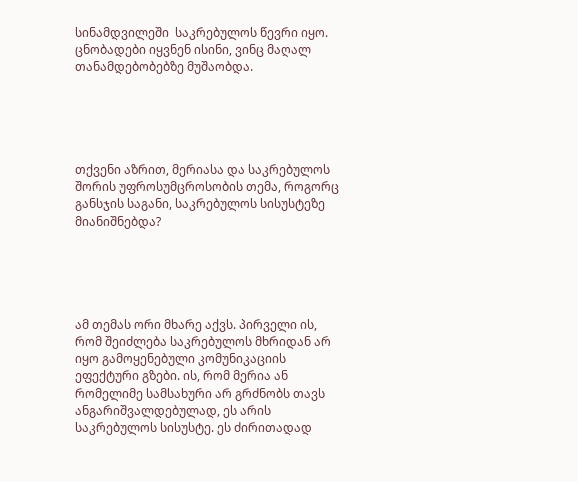სინამდვილეში  საკრებულოს წევრი იყო. ცნობადები იყვნენ ისინი, ვინც მაღალ თანამდებობებზე მუშაობდა.





თქვენი აზრით, მერიასა და საკრებულოს შორის უფროსუმცროსობის თემა, როგორც განსჯის საგანი, საკრებულოს სისუსტეზე მიანიშნებდა?





ამ თემას ორი მხარე აქვს. პირველი ის, რომ შეიძლება საკრებულოს მხრიდან არ იყო გამოყენებული კომუნიკაციის ეფექტური გზები. ის, რომ მერია ან რომელიმე სამსახური არ გრძნობს თავს ანგარიშვალდებულად, ეს არის საკრებულოს სისუსტე. ეს ძირითადად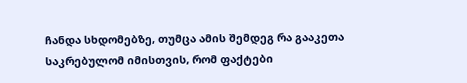ჩანდა სხდომებზე, თუმცა ამის შემდეგ რა გააკეთა საკრებულომ იმისთვის, რომ ფაქტები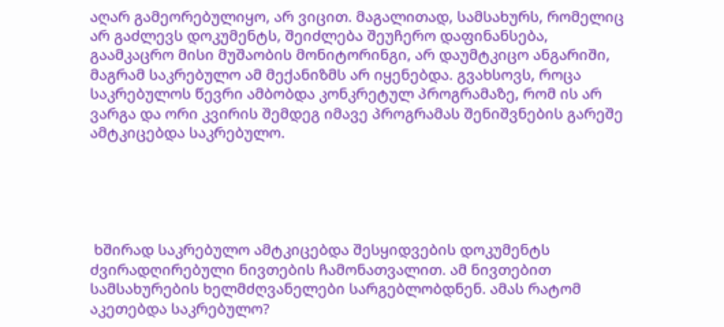აღარ გამეორებულიყო, არ ვიცით. მაგალითად, სამსახურს, რომელიც არ გაძლევს დოკუმენტს, შეიძლება შეუჩერო დაფინანსება, გაამკაცრო მისი მუშაობის მონიტორინგი, არ დაუმტკიცო ანგარიში, მაგრამ საკრებულო ამ მექანიზმს არ იყენებდა. გვახსოვს, როცა საკრებულოს წევრი ამბობდა კონკრეტულ პროგრამაზე, რომ ის არ ვარგა და ორი კვირის შემდეგ იმავე პროგრამას შენიშვნების გარეშე ამტკიცებდა საკრებულო.





 ხშირად საკრებულო ამტკიცებდა შესყიდვების დოკუმენტს ძვირადღირებული ნივთების ჩამონათვალით. ამ ნივთებით სამსახურების ხელმძღვანელები სარგებლობდნენ. ამას რატომ აკეთებდა საკრებულო?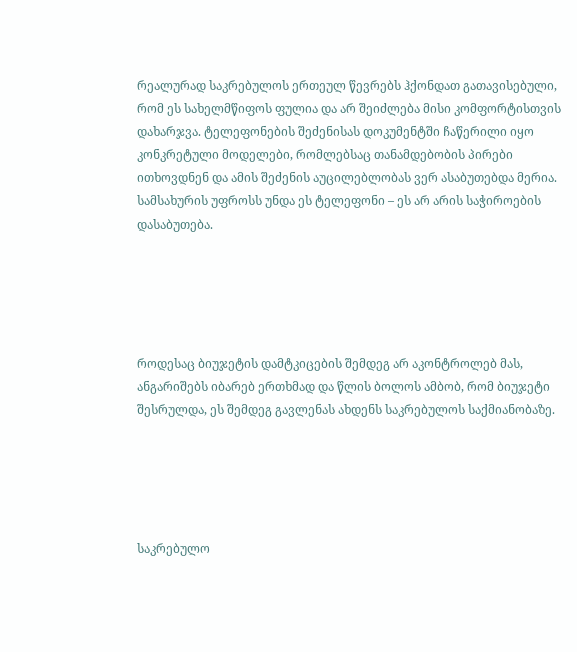რეალურად საკრებულოს ერთეულ წევრებს ჰქონდათ გათავისებული, რომ ეს სახელმწიფოს ფულია და არ შეიძლება მისი კომფორტისთვის დახარჯვა. ტელეფონების შეძენისას დოკუმენტში ჩაწერილი იყო კონკრეტული მოდელები, რომლებსაც თანამდებობის პირები ითხოვდნენ და ამის შეძენის აუცილებლობას ვერ ასაბუთებდა მერია. სამსახურის უფროსს უნდა ეს ტელეფონი – ეს არ არის საჭიროების დასაბუთება.





როდესაც ბიუჯეტის დამტკიცების შემდეგ არ აკონტროლებ მას, ანგარიშებს იბარებ ერთხმად და წლის ბოლოს ამბობ, რომ ბიუჯეტი შესრულდა, ეს შემდეგ გავლენას ახდენს საკრებულოს საქმიანობაზე.





საკრებულო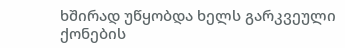ხშირად უწყობდა ხელს გარკვეული ქონების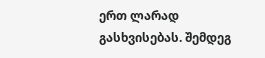ერთ ლარად გასხვისებას. შემდეგ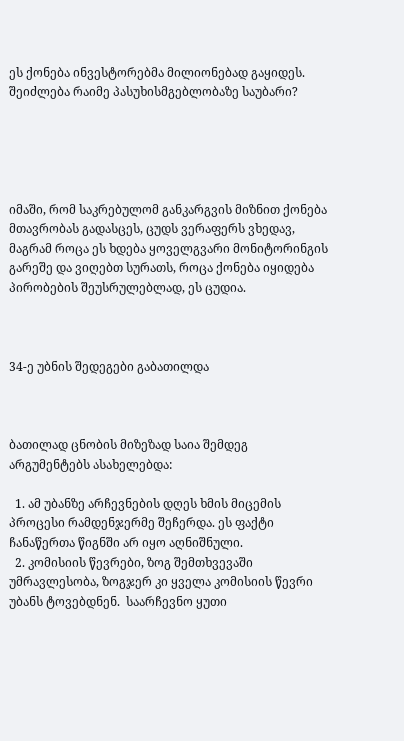ეს ქონება ინვესტორებმა მილიონებად გაყიდეს. შეიძლება რაიმე პასუხისმგებლობაზე საუბარი?





იმაში, რომ საკრებულომ განკარგვის მიზნით ქონება მთავრობას გადასცეს, ცუდს ვერაფერს ვხედავ, მაგრამ როცა ეს ხდება ყოველგვარი მონიტორინგის გარეშე და ვიღებთ სურათს, როცა ქონება იყიდება პირობების შეუსრულებლად, ეს ცუდია.



34-ე უბნის შედეგები გაბათილდა



ბათილად ცნობის მიზეზად საია შემდეგ არგუმენტებს ასახელებდა:

  1. ამ უბანზე არჩევნების დღეს ხმის მიცემის პროცესი რამდენჯერმე შეჩერდა. ეს ფაქტი ჩანაწერთა წიგნში არ იყო აღნიშნული.
  2. კომისიის წევრები, ზოგ შემთხვევაში უმრავლესობა, ზოგჯერ კი ყველა კომისიის წევრი უბანს ტოვებდნენ.  საარჩევნო ყუთი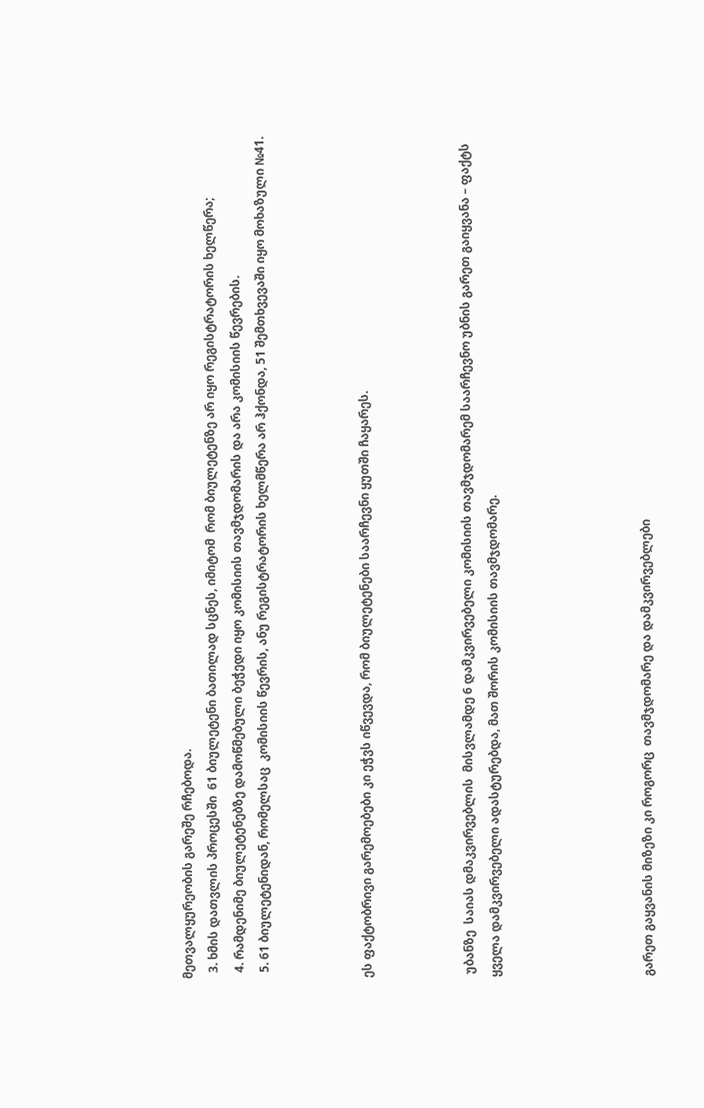მეთვალყურეობის გარეშე რჩებოდა.
  3. ხმის დათვლის პროცესში  61 ბიულეტენი ბათილად სცნეს, იმიტომ  რომ ბიულეტენზე არ იყო რეგისტრატორის ხელწერა;
  4. რამდენიმე ბიულეტენებზე დამოწმებული ბეჭედი იყო კომისიის თავმჯდომარის და არა კომისიის წევრების.
  5. 61 ბიულეტენიდან, რომელსაც  კომისიის წევრის, ანუ რეგისტრატორის ხელმწერა არ ჰქონდა, 51 შემთხვევაში იყო მოხაზული №41.



ეს ფაქტობრივი გარემოებები კი ეჭვს იწვევდა, რომ ბიულეტენები საარჩევნი ყუთში ჩაყარეს.



 უბანზე  საიას დმაკვირვებლის  მისვლამდე 6 დამკვირვებელი კომისიის თავმჯდომარემ საარჩევნო უბნის გარეთ გაიყვანა – ფაქტს ყველა დამკვირვებელი ადასტურებდა, მათ შორის კომისიის თავმჯდომარე.





გარეთ გაყვანის მიზეზი კი როგორც  თავმჯდომარე და დამკვირვებლები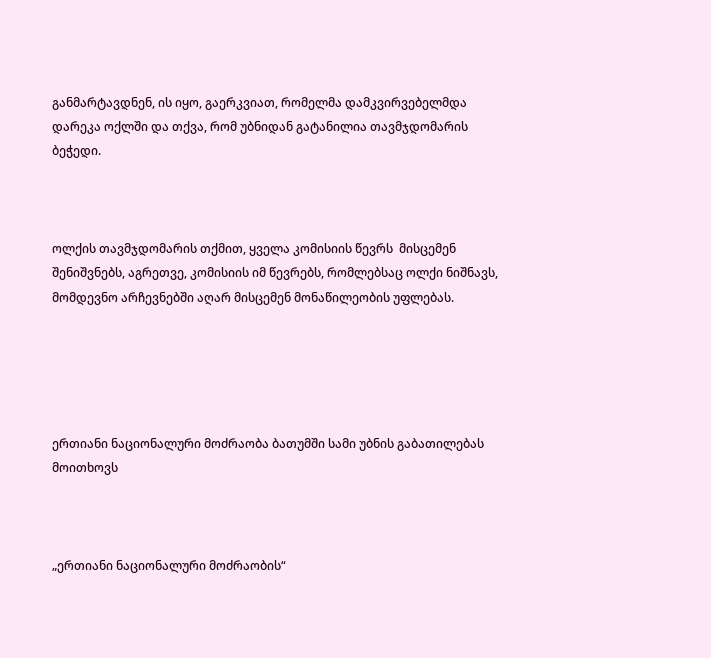განმარტავდნენ, ის იყო, გაერკვიათ, რომელმა დამკვირვებელმდა დარეკა ოქლში და თქვა, რომ უბნიდან გატანილია თავმჯდომარის ბეჭედი.



ოლქის თავმჯდომარის თქმით, ყველა კომისიის წევრს  მისცემენ შენიშვნებს, აგრეთვე, კომისიის იმ წევრებს, რომლებსაც ოლქი ნიშნავს, მომდევნო არჩევნებში აღარ მისცემენ მონაწილეობის უფლებას.





ერთიანი ნაციონალური მოძრაობა ბათუმში სამი უბნის გაბათილებას მოითხოვს



„ერთიანი ნაციონალური მოძრაობის“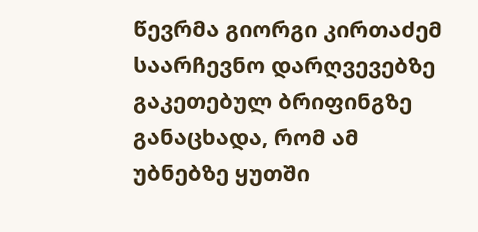წევრმა გიორგი კირთაძემ საარჩევნო დარღვევებზე გაკეთებულ ბრიფინგზე განაცხადა, რომ ამ უბნებზე ყუთში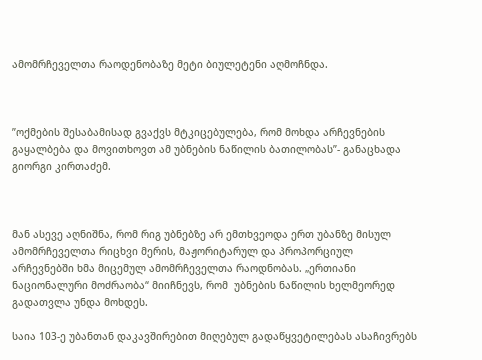ამომრჩეველთა რაოდენობაზე მეტი ბიულეტენი აღმოჩნდა.



”ოქმების შესაბამისად გვაქვს მტკიცებულება, რომ მოხდა არჩევნების გაყალბება და მოვითხოვთ ამ უბნების ნაწილის ბათილობას”- განაცხადა გიორგი კირთაძემ.



მან ასევე აღნიშნა, რომ რიგ უბნებზე არ ემთხვეოდა ერთ უბანზე მისულ ამომრჩეველთა რიცხვი მერის, მაჟორიტარულ და პროპორციულ არჩევნებში ხმა მიცემულ ამომრჩეველთა რაოდნობას. „ერთიანი ნაციონალური მოძრაობა“ მიიჩნევს, რომ  უბნების ნაწილის ხელმეორედ გადათვლა უნდა მოხდეს.

საია 103-ე უბანთან დაკავშირებით მიღებულ გადაწყვეტილებას ასაჩივრებს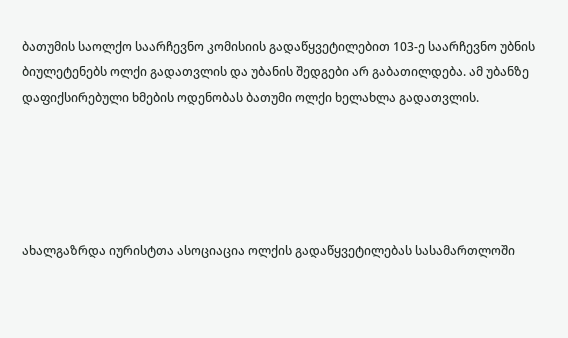ბათუმის საოლქო საარჩევნო კომისიის გადაწყვეტილებით 103-ე საარჩევნო უბნის ბიულეტენებს ოლქი გადათვლის და უბანის შედგები არ გაბათილდება. ამ უბანზე დაფიქსირებული ხმების ოდენობას ბათუმი ოლქი ხელახლა გადათვლის.





ახალგაზრდა იურისტთა ასოციაცია ოლქის გადაწყვეტილებას სასამართლოში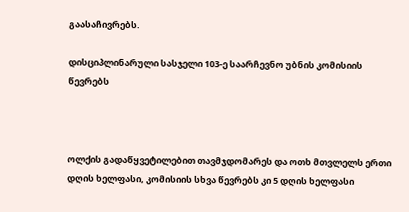გაასაჩივრებს.

დისციპლინარული სასჯელი 103-ე საარჩევნო უბნის კომისიის წევრებს



ოლქის გადაწყვეტილებით თავმჯდომარეს და ოთხ მთვლელს ერთი დღის ხელფასი, კომისიის სხვა წევრებს კი 5 დღის ხელფასი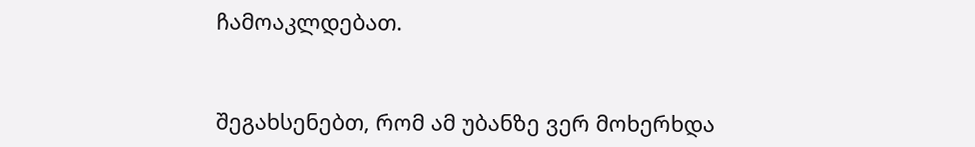ჩამოაკლდებათ.



შეგახსენებთ, რომ ამ უბანზე ვერ მოხერხდა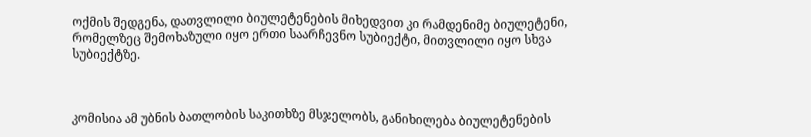ოქმის შედგენა, დათვლილი ბიულეტენების მიხედვით კი რამდენიმე ბიულეტენი, რომელზეც შემოხაზული იყო ერთი საარჩევნო სუბიექტი, მითვლილი იყო სხვა სუბიექტზე.



კომისია ამ უბნის ბათლობის საკითხზე მსჯელობს, განიხილება ბიულეტენების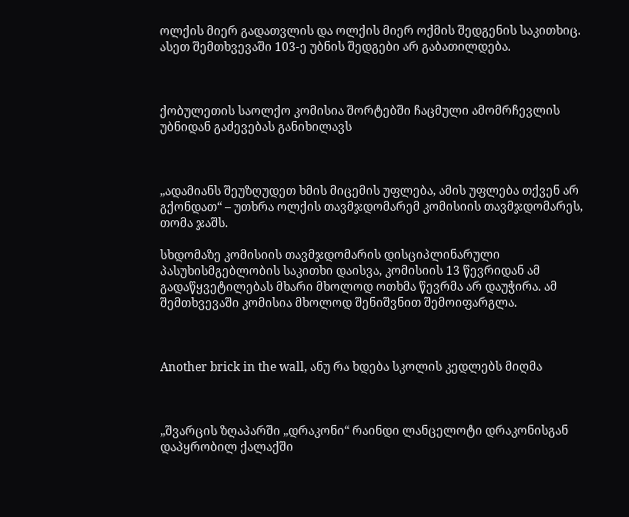ოლქის მიერ გადათვლის და ოლქის მიერ ოქმის შედგენის საკითხიც. ასეთ შემთხვევაში 103-ე უბნის შედგები არ გაბათილდება.



ქობულეთის საოლქო კომისია შორტებში ჩაცმული ამომრჩევლის უბნიდან გაძევებას განიხილავს



„ადამიანს შეუზღუდეთ ხმის მიცემის უფლება, ამის უფლება თქვენ არ გქონდათ“ – უთხრა ოლქის თავმჯდომარემ კომისიის თავმჯდომარეს, თომა ჯაშს.

სხდომაზე კომისიის თავმჯდომარის დისციპლინარული პასუხისმგებლობის საკითხი დაისვა, კომისიის 13 წევრიდან ამ გადაწყვეტილებას მხარი მხოლოდ ოთხმა წევრმა არ დაუჭირა. ამ შემთხვევაში კომისია მხოლოდ შენიშვნით შემოიფარგლა.



Another brick in the wall, ანუ რა ხდება სკოლის კედლებს მიღმა



„შვარცის ზღაპარში „დრაკონი“ რაინდი ლანცელოტი დრაკონისგან დაპყრობილ ქალაქში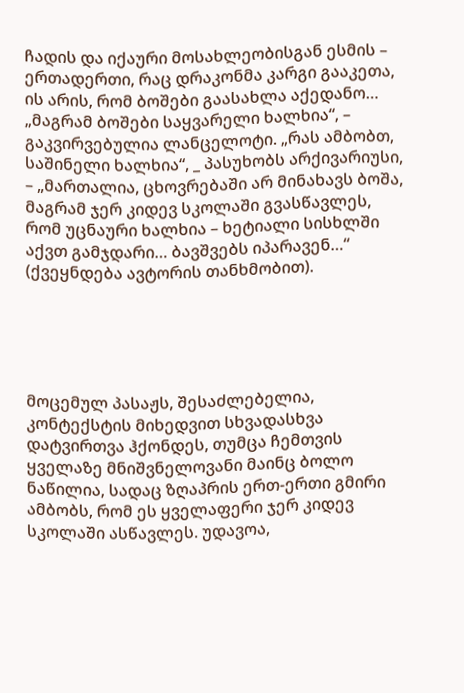ჩადის და იქაური მოსახლეობისგან ესმის – ერთადერთი, რაც დრაკონმა კარგი გააკეთა, ის არის, რომ ბოშები გაასახლა აქედანო… „მაგრამ ბოშები საყვარელი ხალხია“, – გაკვირვებულია ლანცელოტი. „რას ამბობთ, საშინელი ხალხია“, _ პასუხობს არქივარიუსი, – „მართალია, ცხოვრებაში არ მინახავს ბოშა, მაგრამ ჯერ კიდევ სკოლაში გვასწავლეს, რომ უცნაური ხალხია – ხეტიალი სისხლში აქვთ გამჯდარი… ბავშვებს იპარავენ…“ (ქვეყნდება ავტორის თანხმობით).





მოცემულ პასაჟს, შესაძლებელია, კონტექსტის მიხედვით სხვადასხვა დატვირთვა ჰქონდეს, თუმცა ჩემთვის ყველაზე მნიშვნელოვანი მაინც ბოლო ნაწილია, სადაც ზღაპრის ერთ-ერთი გმირი ამბობს, რომ ეს ყველაფერი ჯერ კიდევ სკოლაში ასწავლეს. უდავოა,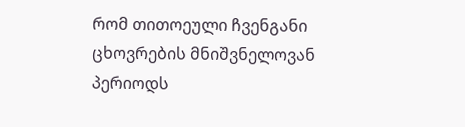რომ თითოეული ჩვენგანი ცხოვრების მნიშვნელოვან პერიოდს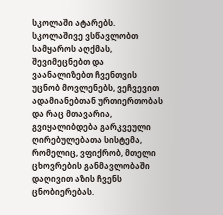სკოლაში ატარებს. სკოლაშივე ვსწავლობთ სამყაროს აღქმას, შევიმეცნებთ და ვაანალიზებთ ჩვენთვის უცნობ მოვლენებს, ვეჩვევით ადამიანებთან ურთიერთობას და რაც მთავარია, გვიყალიბდება გარკვეული ღირებულებათა სისტემა, რომელიც, ვფიქრობ, მთელი ცხოვრების განმავლობაში დაღივით აზის ჩვენს ცნობიერებას.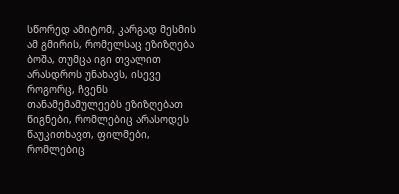სწორედ ამიტომ, კარგად მესმის ამ გმირის, რომელსაც ეზიზღება ბოშა, თუმცა იგი თვალით არასდროს უნახავს, ისევე როგორც, ჩვენს თანამემამულეებს ეზიზღებათ წიგნები, რომლებიც არასოდეს წაუკითხავთ, ფილმები, რომლებიც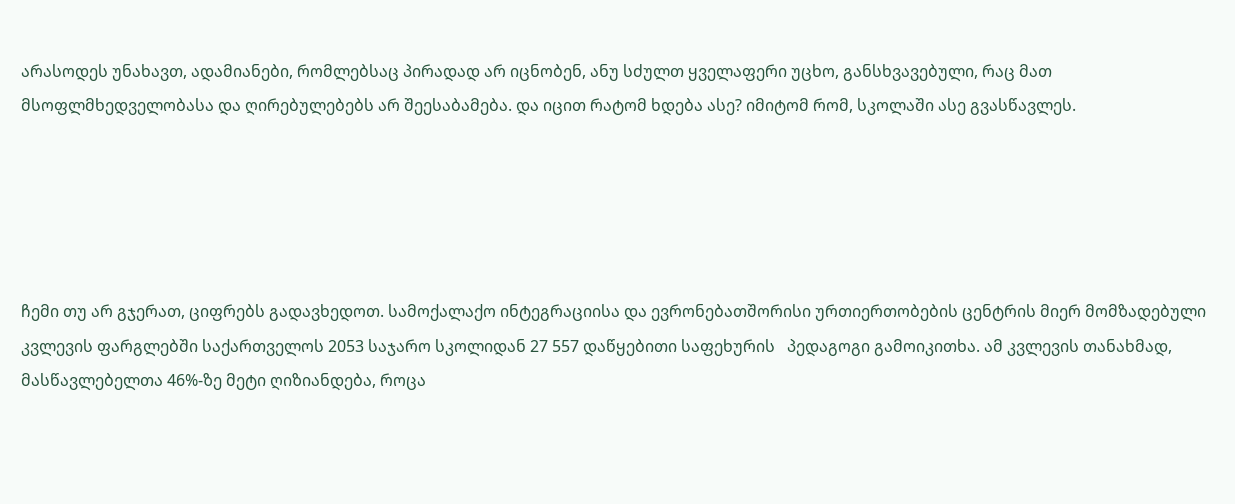არასოდეს უნახავთ, ადამიანები, რომლებსაც პირადად არ იცნობენ, ანუ სძულთ ყველაფერი უცხო, განსხვავებული, რაც მათ მსოფლმხედველობასა და ღირებულებებს არ შეესაბამება. და იცით რატომ ხდება ასე? იმიტომ რომ, სკოლაში ასე გვასწავლეს.





ჩემი თუ არ გჯერათ, ციფრებს გადავხედოთ. სამოქალაქო ინტეგრაციისა და ევრონებათშორისი ურთიერთობების ცენტრის მიერ მომზადებული კვლევის ფარგლებში საქართველოს 2053 საჯარო სკოლიდან 27 557 დაწყებითი საფეხურის   პედაგოგი გამოიკითხა. ამ კვლევის თანახმად, მასწავლებელთა 46%-ზე მეტი ღიზიანდება, როცა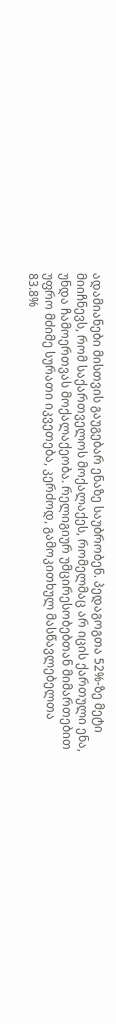ადამიანები მისთვის გაუგებარ ენაზე საუბრობენ. პედაგოგთა 52%-ზე მეტი მიიჩნევს, რომ საქართველოს მოქალაქეს, რომელმაც არ იცის ქართული ენა, უნდა ჩამოერთვას მოქალაქეობა. რელიგიურ უმცირესობებთან მიმართებით უფრო მძიმე სურათი იკვეთება, კერძოდ, გამოკითხულ მასწავლებელთა 83.8%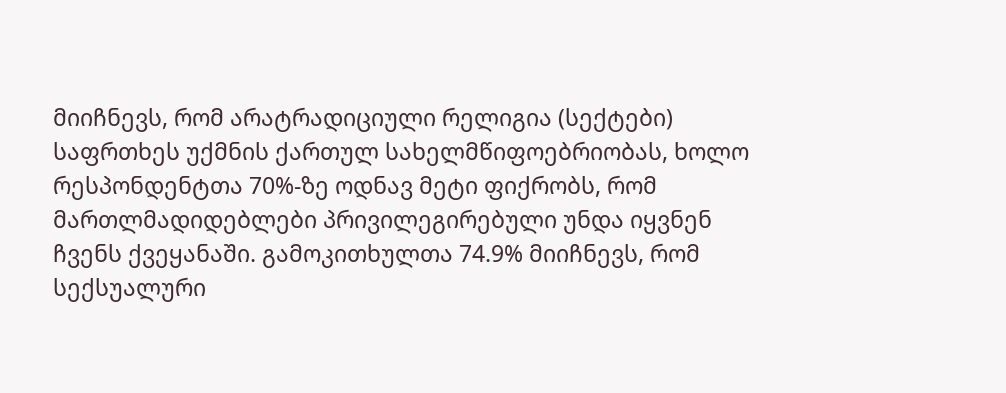მიიჩნევს, რომ არატრადიციული რელიგია (სექტები) საფრთხეს უქმნის ქართულ სახელმწიფოებრიობას, ხოლო რესპონდენტთა 70%-ზე ოდნავ მეტი ფიქრობს, რომ მართლმადიდებლები პრივილეგირებული უნდა იყვნენ ჩვენს ქვეყანაში. გამოკითხულთა 74.9% მიიჩნევს, რომ სექსუალური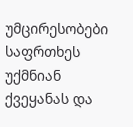უმცირესობები საფრთხეს უქმნიან ქვეყანას და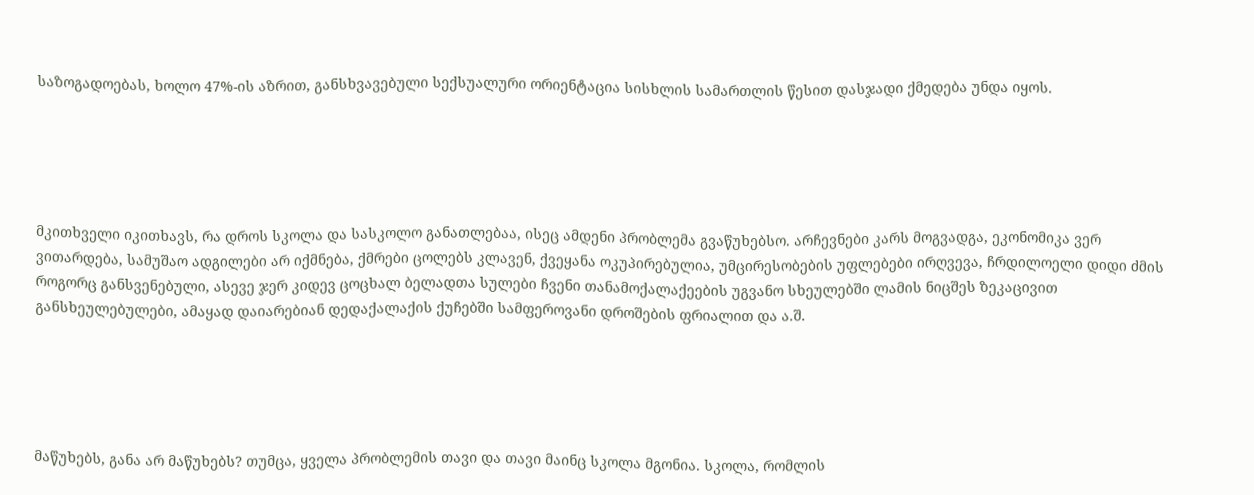საზოგადოებას, ხოლო 47%-ის აზრით, განსხვავებული სექსუალური ორიენტაცია სისხლის სამართლის წესით დასჯადი ქმედება უნდა იყოს.





მკითხველი იკითხავს, რა დროს სკოლა და სასკოლო განათლებაა, ისეც ამდენი პრობლემა გვაწუხებსო. არჩევნები კარს მოგვადგა, ეკონომიკა ვერ ვითარდება, სამუშაო ადგილები არ იქმნება, ქმრები ცოლებს კლავენ, ქვეყანა ოკუპირებულია, უმცირესობების უფლებები ირღვევა, ჩრდილოელი დიდი ძმის როგორც განსვენებული, ასევე ჯერ კიდევ ცოცხალ ბელადთა სულები ჩვენი თანამოქალაქეების უგვანო სხეულებში ლამის ნიცშეს ზეკაცივით განსხეულებულები, ამაყად დაიარებიან დედაქალაქის ქუჩებში სამფეროვანი დროშების ფრიალით და ა.შ.





მაწუხებს, განა არ მაწუხებს? თუმცა, ყველა პრობლემის თავი და თავი მაინც სკოლა მგონია. სკოლა, რომლის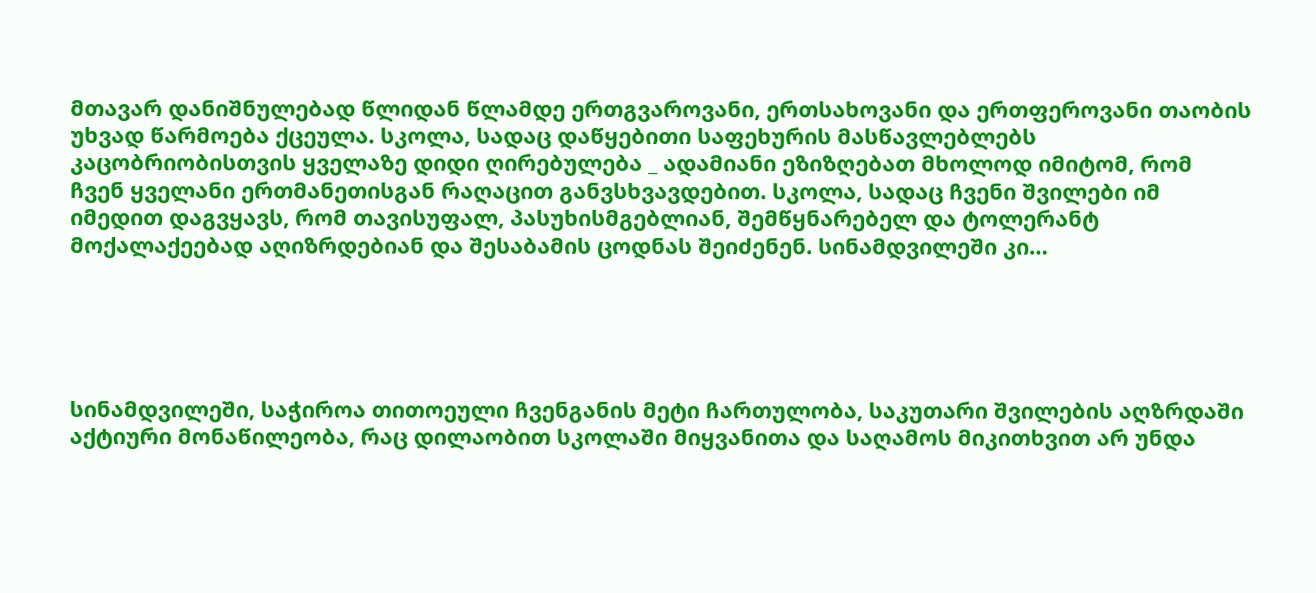მთავარ დანიშნულებად წლიდან წლამდე ერთგვაროვანი, ერთსახოვანი და ერთფეროვანი თაობის უხვად წარმოება ქცეულა. სკოლა, სადაც დაწყებითი საფეხურის მასწავლებლებს კაცობრიობისთვის ყველაზე დიდი ღირებულება _ ადამიანი ეზიზღებათ მხოლოდ იმიტომ, რომ ჩვენ ყველანი ერთმანეთისგან რაღაცით განვსხვავდებით. სკოლა, სადაც ჩვენი შვილები იმ იმედით დაგვყავს, რომ თავისუფალ, პასუხისმგებლიან, შემწყნარებელ და ტოლერანტ მოქალაქეებად აღიზრდებიან და შესაბამის ცოდნას შეიძენენ. სინამდვილეში კი…





სინამდვილეში, საჭიროა თითოეული ჩვენგანის მეტი ჩართულობა, საკუთარი შვილების აღზრდაში აქტიური მონაწილეობა, რაც დილაობით სკოლაში მიყვანითა და საღამოს მიკითხვით არ უნდა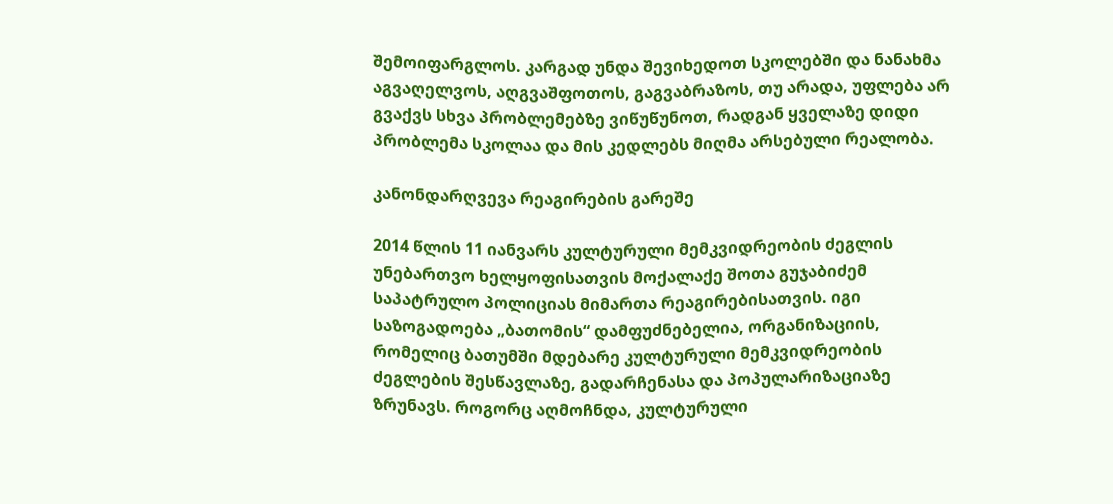შემოიფარგლოს. კარგად უნდა შევიხედოთ სკოლებში და ნანახმა აგვაღელვოს, აღგვაშფოთოს, გაგვაბრაზოს, თუ არადა, უფლება არ გვაქვს სხვა პრობლემებზე ვიწუწუნოთ, რადგან ყველაზე დიდი პრობლემა სკოლაა და მის კედლებს მიღმა არსებული რეალობა.

კანონდარღვევა რეაგირების გარეშე

2014 წლის 11 იანვარს კულტურული მემკვიდრეობის ძეგლის უნებართვო ხელყოფისათვის მოქალაქე შოთა გუჯაბიძემ საპატრულო პოლიციას მიმართა რეაგირებისათვის. იგი საზოგადოება „ბათომის“ დამფუძნებელია, ორგანიზაციის, რომელიც ბათუმში მდებარე კულტურული მემკვიდრეობის ძეგლების შესწავლაზე, გადარჩენასა და პოპულარიზაციაზე ზრუნავს. როგორც აღმოჩნდა, კულტურული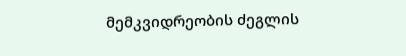მემკვიდრეობის ძეგლის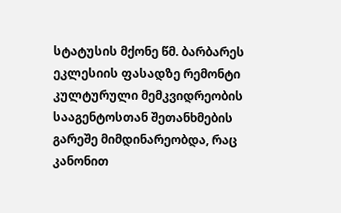სტატუსის მქონე წმ. ბარბარეს ეკლესიის ფასადზე რემონტი კულტურული მემკვიდრეობის სააგენტოსთან შეთანხმების გარეშე მიმდინარეობდა, რაც კანონით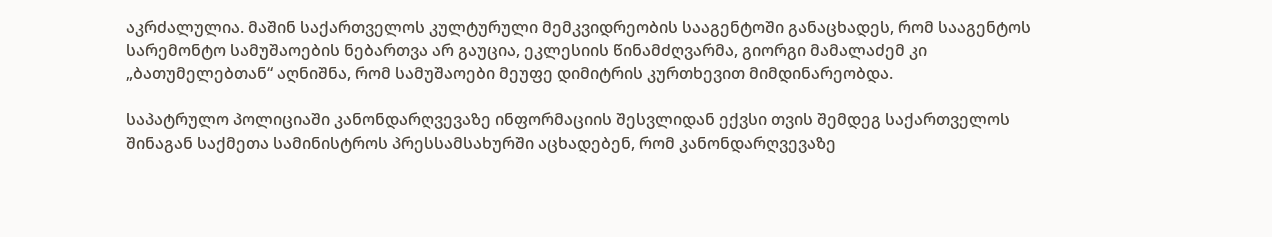აკრძალულია. მაშინ საქართველოს კულტურული მემკვიდრეობის სააგენტოში განაცხადეს, რომ სააგენტოს სარემონტო სამუშაოების ნებართვა არ გაუცია, ეკლესიის წინამძღვარმა, გიორგი მამალაძემ კი „ბათუმელებთან“ აღნიშნა, რომ სამუშაოები მეუფე დიმიტრის კურთხევით მიმდინარეობდა.

საპატრულო პოლიციაში კანონდარღვევაზე ინფორმაციის შესვლიდან ექვსი თვის შემდეგ საქართველოს შინაგან საქმეთა სამინისტროს პრესსამსახურში აცხადებენ, რომ კანონდარღვევაზე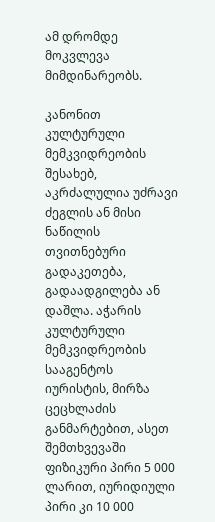ამ დრომდე მოკვლევა მიმდინარეობს.

კანონით კულტურული მემკვიდრეობის შესახებ, აკრძალულია უძრავი ძეგლის ან მისი ნაწილის თვითნებური გადაკეთება, გადაადგილება ან დაშლა. აჭარის კულტურული მემკვიდრეობის სააგენტოს იურისტის, მირზა ცეცხლაძის განმარტებით, ასეთ შემთხვევაში ფიზიკური პირი 5 000 ლარით, იურიდიული პირი კი 10 000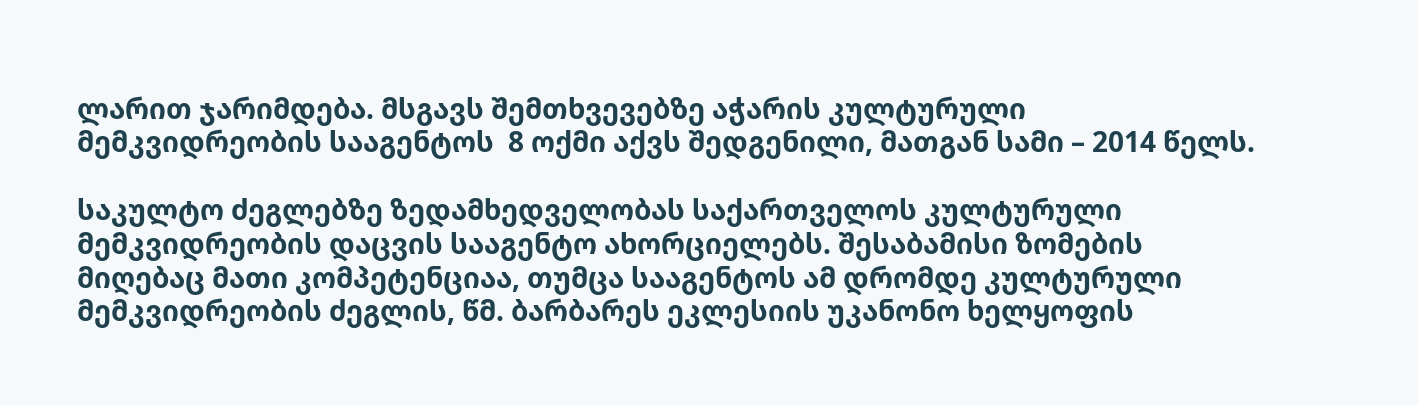ლარით ჯარიმდება. მსგავს შემთხვევებზე აჭარის კულტურული მემკვიდრეობის სააგენტოს  8 ოქმი აქვს შედგენილი, მათგან სამი – 2014 წელს.

საკულტო ძეგლებზე ზედამხედველობას საქართველოს კულტურული მემკვიდრეობის დაცვის სააგენტო ახორციელებს. შესაბამისი ზომების მიღებაც მათი კომპეტენციაა, თუმცა სააგენტოს ამ დრომდე კულტურული მემკვიდრეობის ძეგლის, წმ. ბარბარეს ეკლესიის უკანონო ხელყოფის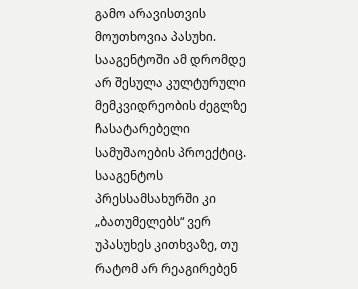გამო არავისთვის მოუთხოვია პასუხი. სააგენტოში ამ დრომდე არ შესულა კულტურული მემკვიდრეობის ძეგლზე ჩასატარებელი სამუშაოების პროექტიც. სააგენტოს პრესსამსახურში კი „ბათუმელებს“ ვერ უპასუხეს კითხვაზე, თუ რატომ არ რეაგირებენ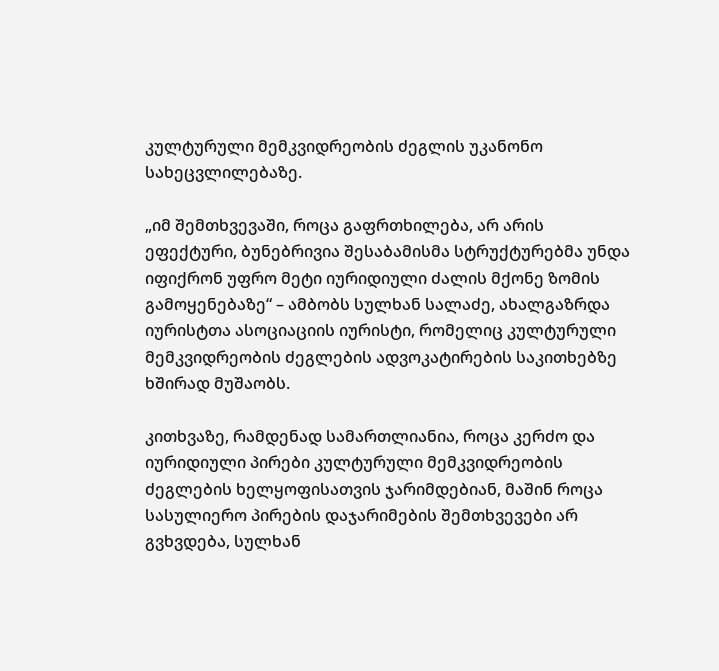კულტურული მემკვიდრეობის ძეგლის უკანონო სახეცვლილებაზე.

„იმ შემთხვევაში, როცა გაფრთხილება, არ არის ეფექტური, ბუნებრივია შესაბამისმა სტრუქტურებმა უნდა იფიქრონ უფრო მეტი იურიდიული ძალის მქონე ზომის გამოყენებაზე“ – ამბობს სულხან სალაძე, ახალგაზრდა იურისტთა ასოციაციის იურისტი, რომელიც კულტურული მემკვიდრეობის ძეგლების ადვოკატირების საკითხებზე ხშირად მუშაობს.

კითხვაზე, რამდენად სამართლიანია, როცა კერძო და იურიდიული პირები კულტურული მემკვიდრეობის ძეგლების ხელყოფისათვის ჯარიმდებიან, მაშინ როცა სასულიერო პირების დაჯარიმების შემთხვევები არ გვხვდება, სულხან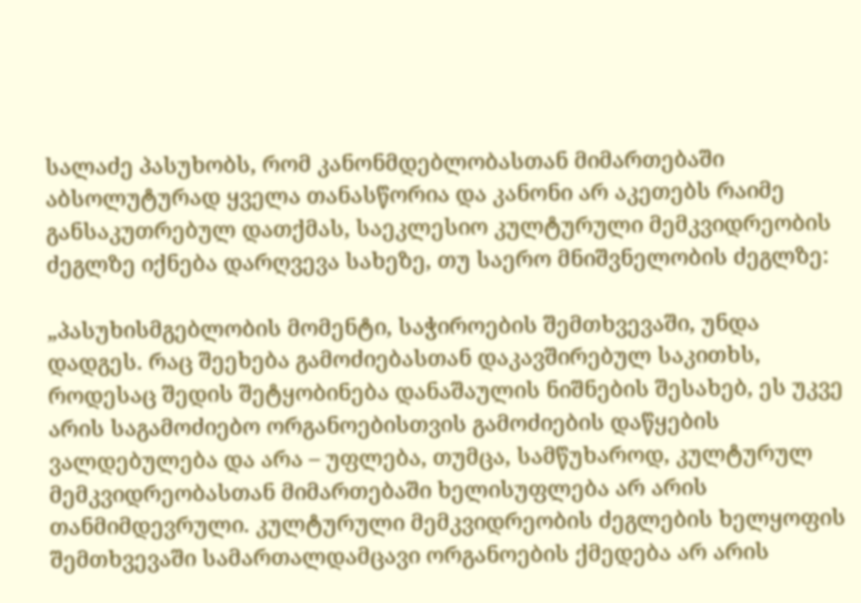სალაძე პასუხობს, რომ კანონმდებლობასთან მიმართებაში აბსოლუტურად ყველა თანასწორია და კანონი არ აკეთებს რაიმე განსაკუთრებულ დათქმას, საეკლესიო კულტურული მემკვიდრეობის ძეგლზე იქნება დარღვევა სახეზე, თუ საერო მნიშვნელობის ძეგლზე:

„პასუხისმგებლობის მომენტი, საჭიროების შემთხვევაში, უნდა დადგეს. რაც შეეხება გამოძიებასთან დაკავშირებულ საკითხს, როდესაც შედის შეტყობინება დანაშაულის ნიშნების შესახებ, ეს უკვე არის საგამოძიებო ორგანოებისთვის გამოძიების დაწყების ვალდებულება და არა – უფლება, თუმცა, სამწუხაროდ, კულტურულ მემკვიდრეობასთან მიმართებაში ხელისუფლება არ არის თანმიმდევრული. კულტურული მემკვიდრეობის ძეგლების ხელყოფის შემთხვევაში სამართალდამცავი ორგანოების ქმედება არ არის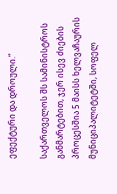ეფექტური და დროული.“

საქართველოს შს სამინისტროს განმარტებით, ჯერ ისევ ძიების პროცესშია 5 მაისს ხელვაჩაურის მუნიციპალიტეტში, სოფელ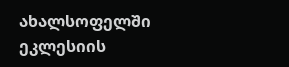ახალსოფელში ეკლესიის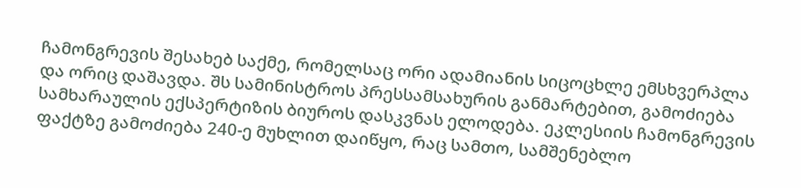ჩამონგრევის შესახებ საქმე, რომელსაც ორი ადამიანის სიცოცხლე ემსხვერპლა და ორიც დაშავდა. შს სამინისტროს პრესსამსახურის განმარტებით, გამოძიება სამხარაულის ექსპერტიზის ბიუროს დასკვნას ელოდება. ეკლესიის ჩამონგრევის ფაქტზე გამოძიება 240-ე მუხლით დაიწყო, რაც სამთო, სამშენებლო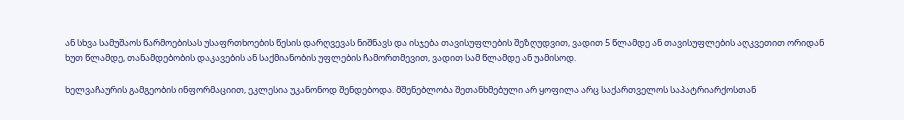ან სხვა სამუშაოს წარმოებისას უსაფრთხოების წესის დარღვევას ნიშნავს და ისჯება თავისუფლების შეზღუდვით, ვადით 5 წლამდე ან თავისუფლების აღკვეთით ორიდან ხუთ წლამდე, თანამდებობის დაკავების ან საქმიანობის უფლების ჩამორთმევით, ვადით სამ წლამდე ან უამისოდ.

ხელვაჩაურის გამგეობის ინფორმაციით, ეკლესია უკანონოდ შენდებოდა. მშენებლობა შეთანხმებული არ ყოფილა არც საქართველოს საპატრიარქოსთან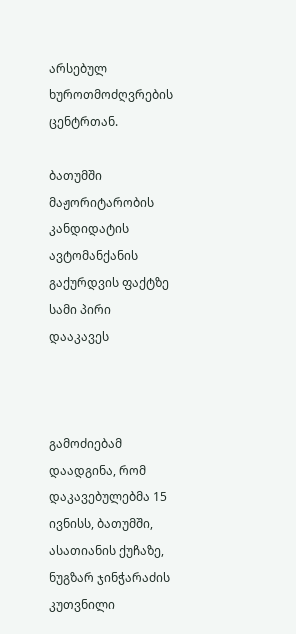არსებულ ხუროთმოძღვრების ცენტრთან.

ბათუმში მაჟორიტარობის კანდიდატის ავტომანქანის გაქურდვის ფაქტზე სამი პირი დააკავეს



გამოძიებამ დაადგინა, რომ დაკავებულებმა 15 ივნისს, ბათუმში, ასათიანის ქუჩაზე, ნუგზარ ჯინჭარაძის კუთვნილი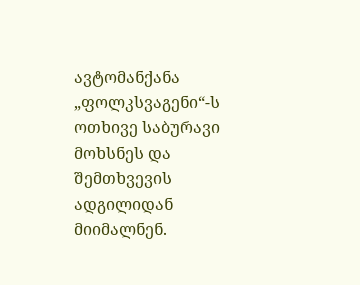ავტომანქანა „ფოლკსვაგენი“-ს ოთხივე საბურავი მოხსნეს და შემთხვევის ადგილიდან მიიმალნენ.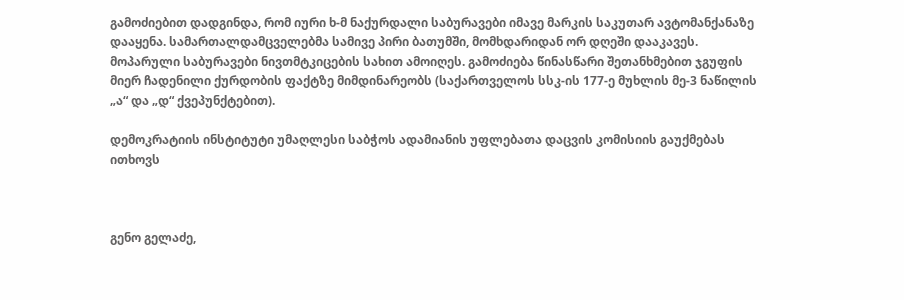გამოძიებით დადგინდა, რომ იური ხ-მ ნაქურდალი საბურავები იმავე მარკის საკუთარ ავტომანქანაზე დააყენა. სამართალდამცველებმა სამივე პირი ბათუმში, მომხდარიდან ორ დღეში დააკავეს. მოპარული საბურავები ნივთმტკიცების სახით ამოიღეს. გამოძიება წინასწარი შეთანხმებით ჯგუფის მიერ ჩადენილი ქურდობის ფაქტზე მიმდინარეობს (საქართველოს სსკ-ის 177-ე მუხლის მე-3 ნაწილის „ა“ და „დ“ ქვეპუნქტებით).

დემოკრატიის ინსტიტუტი უმაღლესი საბჭოს ადამიანის უფლებათა დაცვის კომისიის გაუქმებას ითხოვს



გენო გელაძე,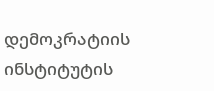დემოკრატიის ინსტიტუტის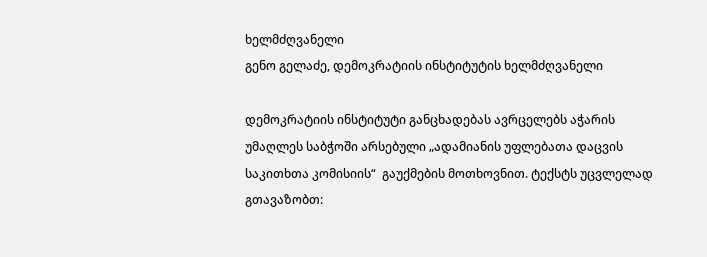ხელმძღვანელი
გენო გელაძე, დემოკრატიის ინსტიტუტის ხელმძღვანელი

დემოკრატიის ინსტიტუტი განცხადებას ავრცელებს აჭარის უმაღლეს საბჭოში არსებული „ადამიანის უფლებათა დაცვის საკითხთა კომისიის“  გაუქმების მოთხოვნით. ტექსტს უცვლელად გთავაზობთ: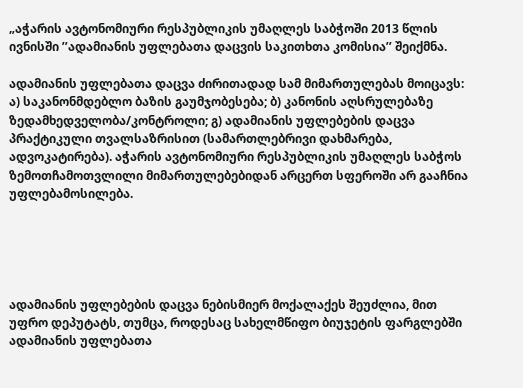„აჭარის ავტონომიური რესპუბლიკის უმაღლეს საბჭოში 2013 წლის ივნისში ’’ადამიანის უფლებათა დაცვის საკითხთა კომისია’’ შეიქმნა.

ადამიანის უფლებათა დაცვა ძირითადად სამ მიმართულებას მოიცავს: ა) საკანონმდებლო ბაზის გაუმჯობესება; ბ) კანონის აღსრულებაზე ზედამხედველობა/კონტროლი; გ) ადამიანის უფლებების დაცვა პრაქტიკული თვალსაზრისით (სამართლებრივი დახმარება, ადვოკატირება). აჭარის ავტონომიური რესპუბლიკის უმაღლეს საბჭოს ზემოთჩამოთვლილი მიმართულებებიდან არცერთ სფეროში არ გააჩნია უფლებამოსილება.





ადამიანის უფლებების დაცვა ნებისმიერ მოქალაქეს შეუძლია, მით უფრო დეპუტატს, თუმცა, როდესაც სახელმწიფო ბიუჯეტის ფარგლებში ადამიანის უფლებათა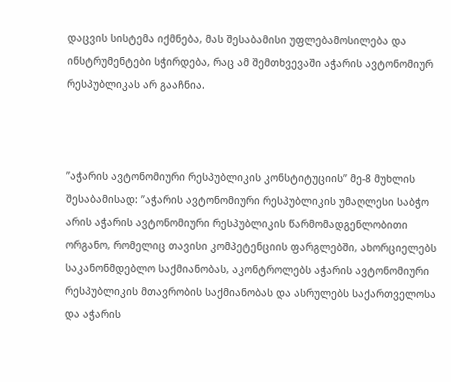დაცვის სისტემა იქმნება, მას შესაბამისი უფლებამოსილება და ინსტრუმენტები სჭირდება, რაც ამ შემთხვევაში აჭარის ავტონომიურ რესპუბლიკას არ გააჩნია.



’’აჭარის ავტონომიური რესპუბლიკის კონსტიტუციის’’ მე-8 მუხლის შესაბამისად: ’’აჭარის ავტონომიური რესპუბლიკის უმაღლესი საბჭო არის აჭარის ავტონომიური რესპუბლიკის წარმომადგენლობითი ორგანო, რომელიც თავისი კომპეტენციის ფარგლებში, ახორციელებს საკანონმდებლო საქმიანობას, აკონტროლებს აჭარის ავტონომიური რესპუბლიკის მთავრობის საქმიანობას და ასრულებს საქართველოსა და აჭარის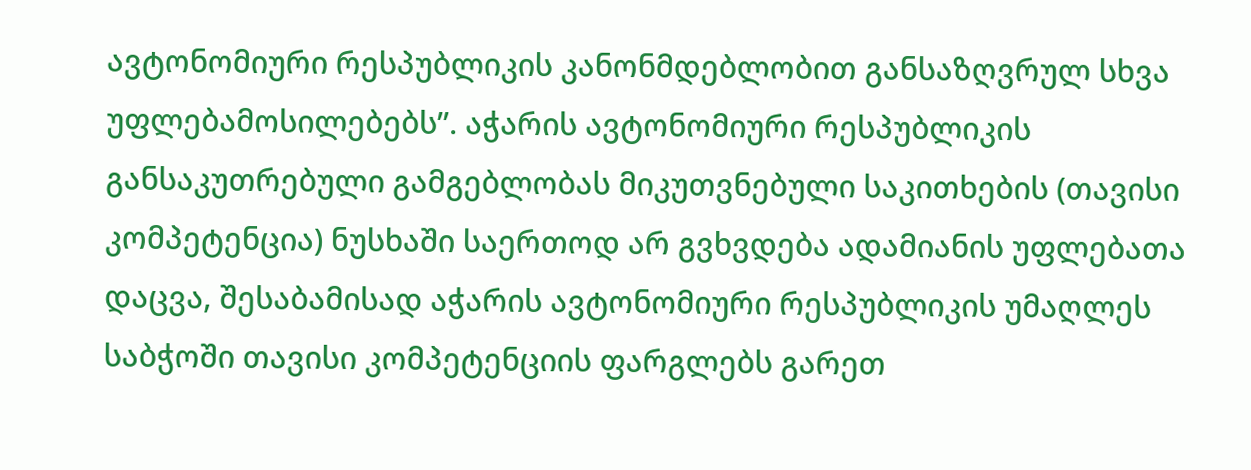ავტონომიური რესპუბლიკის კანონმდებლობით განსაზღვრულ სხვა უფლებამოსილებებს’’. აჭარის ავტონომიური რესპუბლიკის განსაკუთრებული გამგებლობას მიკუთვნებული საკითხების (თავისი კომპეტენცია) ნუსხაში საერთოდ არ გვხვდება ადამიანის უფლებათა დაცვა, შესაბამისად აჭარის ავტონომიური რესპუბლიკის უმაღლეს საბჭოში თავისი კომპეტენციის ფარგლებს გარეთ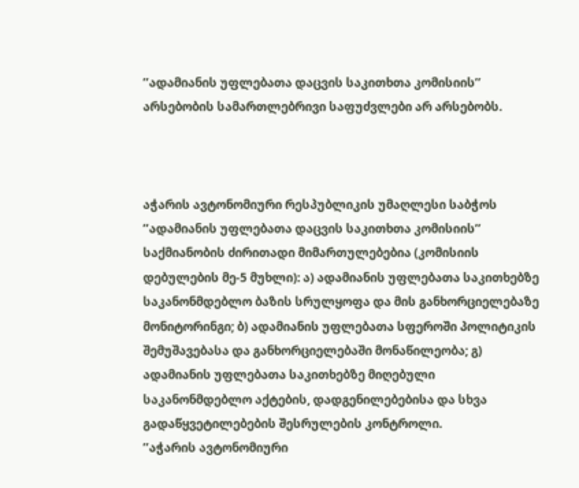’’ადამიანის უფლებათა დაცვის საკითხთა კომისიის’’ არსებობის სამართლებრივი საფუძვლები არ არსებობს.



აჭარის ავტონომიური რესპუბლიკის უმაღლესი საბჭოს ’’ადამიანის უფლებათა დაცვის საკითხთა კომისიის’’ საქმიანობის ძირითადი მიმართულებებია (კომისიის დებულების მე-5 მუხლი): ა) ადამიანის უფლებათა საკითხებზე საკანონმდებლო ბაზის სრულყოფა და მის განხორციელებაზე მონიტორინგი; ბ) ადამიანის უფლებათა სფეროში პოლიტიკის შემუშავებასა და განხორციელებაში მონაწილეობა; გ) ადამიანის უფლებათა საკითხებზე მიღებული საკანონმდებლო აქტების, დადგენილებებისა და სხვა გადაწყვეტილებების შესრულების კონტროლი.
’’აჭარის ავტონომიური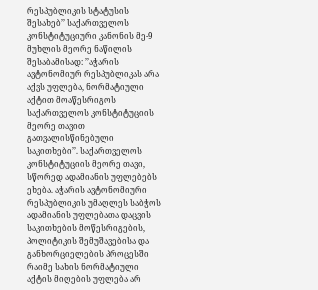რესპუბლიკის სტატუსის შესახებ’’ საქართველოს კონსტიტუციური კანონის მე-9 მუხლის მეორე ნაწილის შესაბამისად: ’’აჭარის ავტონომიურ რესპუბლიკას არა აქვს უფლება, ნორმატიული აქტით მოაწესრიგოს საქართველოს კონსტიტუციის მეორე თავით გათვალისწინებული საკითხები’’. საქართველოს კონსტიტუციის მეორე თავი, სწორედ ადამიანის უფლებებს ეხება. აჭარის ავტონომიური რესპუბლიკის უმაღლეს საბჭოს ადამიანის უფლებათა დაცვის საკითხების მოწესრიგების, პოლიტიკის შემუშავებისა და განხორციელების პროცესში რაიმე სახის ნორმატიული აქტის მიღების უფლება არ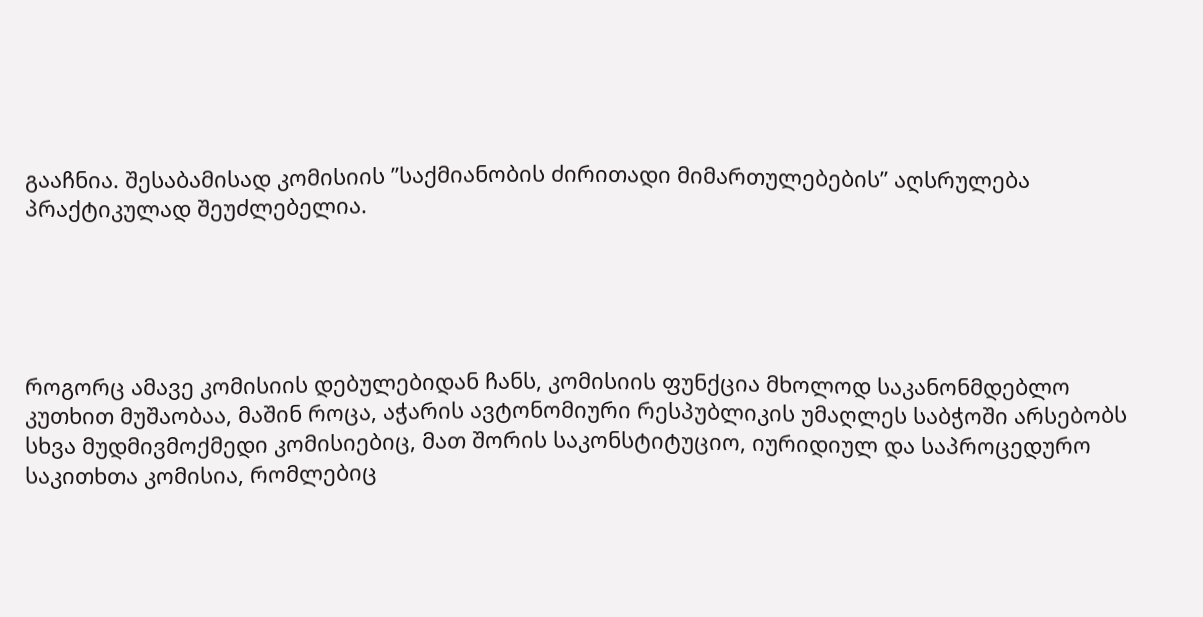გააჩნია. შესაბამისად კომისიის ’’საქმიანობის ძირითადი მიმართულებების’’ აღსრულება პრაქტიკულად შეუძლებელია.





როგორც ამავე კომისიის დებულებიდან ჩანს, კომისიის ფუნქცია მხოლოდ საკანონმდებლო კუთხით მუშაობაა, მაშინ როცა, აჭარის ავტონომიური რესპუბლიკის უმაღლეს საბჭოში არსებობს სხვა მუდმივმოქმედი კომისიებიც, მათ შორის საკონსტიტუციო, იურიდიულ და საპროცედურო საკითხთა კომისია, რომლებიც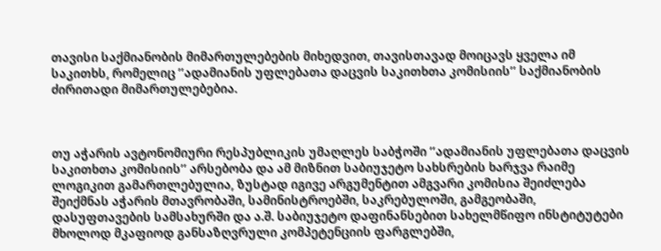თავისი საქმიანობის მიმართულებების მიხედვით, თავისთავად მოიცავს ყველა იმ საკითხს, რომელიც ’’ადამიანის უფლებათა დაცვის საკითხთა კომისიის’’ საქმიანობის ძირითადი მიმართულებებია.



თუ აჭარის ავტონომიური რესპუბლიკის უმაღლეს საბჭოში ’’ადამიანის უფლებათა დაცვის საკითხთა კომისიის’’ არსებობა და ამ მიზნით საბიუჯეტო სახსრების ხარჯვა რაიმე ლოგიკით გამართლებულია, ზუსტად იგივე არგუმენტით ამგვარი კომისია შეიძლება შეიქმნას აჭარის მთავრობაში, სამინისტროებში, საკრებულოში, გამგეობაში, დასუფთავების სამსახურში და ა.შ. საბიუჯეტო დაფინანსებით სახელმწიფო ინსტიტუტები მხოლოდ მკაფიოდ განსაზღვრული კომპეტენციის ფარგლებში,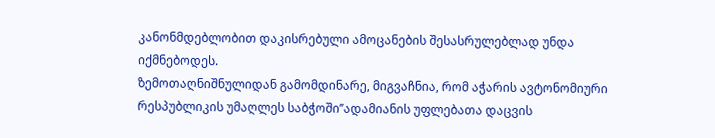კანონმდებლობით დაკისრებული ამოცანების შესასრულებლად უნდა იქმნებოდეს.
ზემოთაღნიშნულიდან გამომდინარე, მიგვაჩნია, რომ აჭარის ავტონომიური რესპუბლიკის უმაღლეს საბჭოში’’ადამიანის უფლებათა დაცვის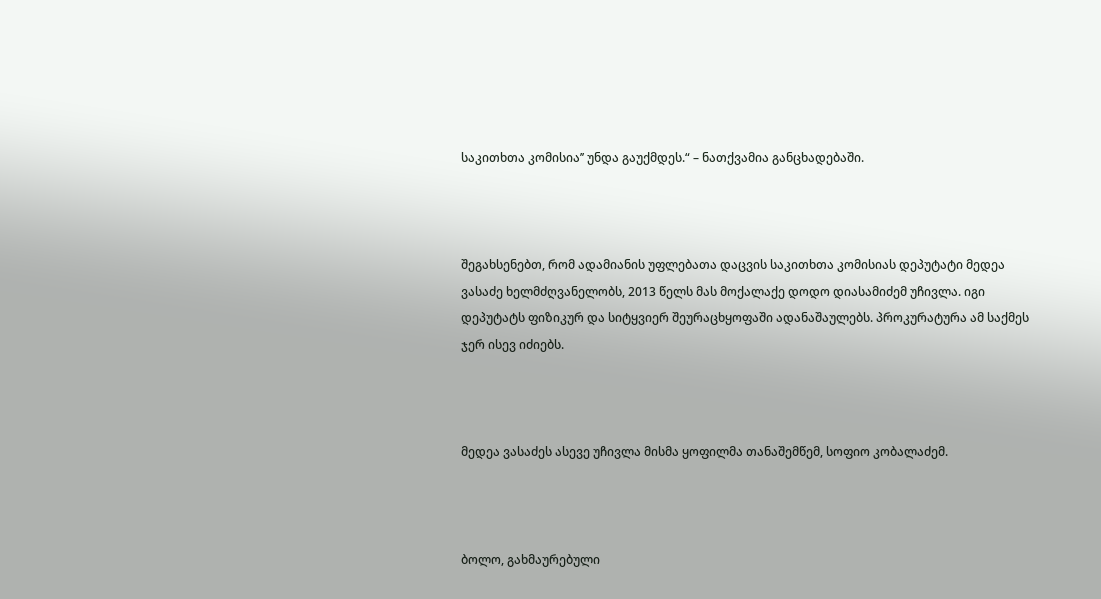საკითხთა კომისია’’ უნდა გაუქმდეს.“ – ნათქვამია განცხადებაში.



შეგახსენებთ, რომ ადამიანის უფლებათა დაცვის საკითხთა კომისიას დეპუტატი მედეა ვასაძე ხელმძღვანელობს, 2013 წელს მას მოქალაქე დოდო დიასამიძემ უჩივლა. იგი დეპუტატს ფიზიკურ და სიტყვიერ შეურაცხყოფაში ადანაშაულებს. პროკურატურა ამ საქმეს ჯერ ისევ იძიებს.



მედეა ვასაძეს ასევე უჩივლა მისმა ყოფილმა თანაშემწემ, სოფიო კობალაძემ.



ბოლო, გახმაურებული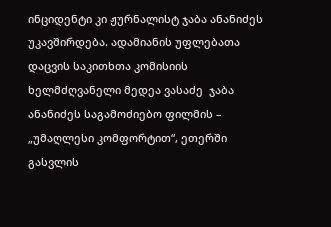ინციდენტი კი ჟურნალისტ ჯაბა ანანიძეს უკავშირდება. ადამიანის უფლებათა დაცვის საკითხთა კომისიის ხელმძღვანელი მედეა ვასაძე  ჯაბა ანანიძეს საგამოძიებო ფილმის – „უმაღლესი კომფორტით“, ეთერში გასვლის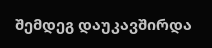შემდეგ დაუკავშირდა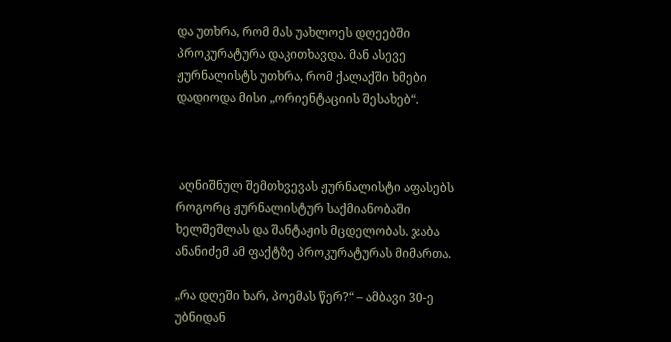და უთხრა, რომ მას უახლოეს დღეებში პროკურატურა დაკითხავდა. მან ასევე ჟურნალისტს უთხრა, რომ ქალაქში ხმები დადიოდა მისი „ორიენტაციის შესახებ“.



 აღნიშნულ შემთხვევას ჟურნალისტი აფასებს როგორც ჟურნალისტურ საქმიანობაში ხელშეშლას და შანტაჟის მცდელობას. ჯაბა ანანიძემ ამ ფაქტზე პროკურატურას მიმართა.

„რა დღეში ხარ, პოემას წერ?“ – ამბავი 30-ე უბნიდან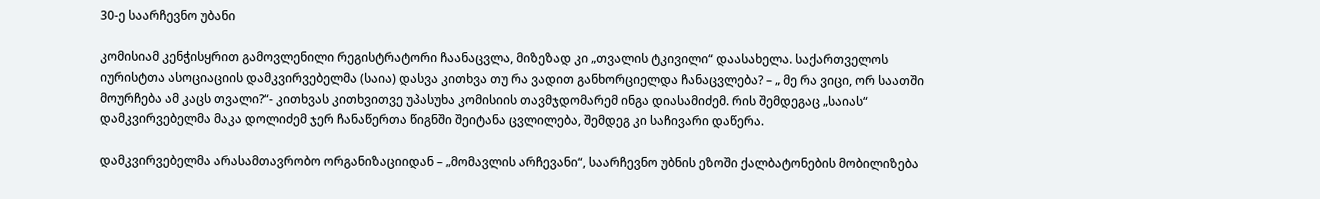30-ე საარჩევნო უბანი

კომისიამ კენჭისყრით გამოვლენილი რეგისტრატორი ჩაანაცვლა, მიზეზად კი „თვალის ტკივილი“ დაასახელა. საქართველოს იურისტთა ასოციაციის დამკვირვებელმა (საია) დასვა კითხვა თუ რა ვადით განხორციელდა ჩანაცვლება? – „ მე რა ვიცი, ორ საათში მოურჩება ამ კაცს თვალი?“- კითხვას კითხვითვე უპასუხა კომისიის თავმჯდომარემ ინგა დიასამიძემ. რის შემდეგაც „საიას“ დამკვირვებელმა მაკა დოლიძემ ჯერ ჩანაწერთა წიგნში შეიტანა ცვლილება, შემდეგ კი საჩივარი დაწერა.

დამკვირვებელმა არასამთავრობო ორგანიზაციიდან – „მომავლის არჩევანი“, საარჩევნო უბნის ეზოში ქალბატონების მობილიზება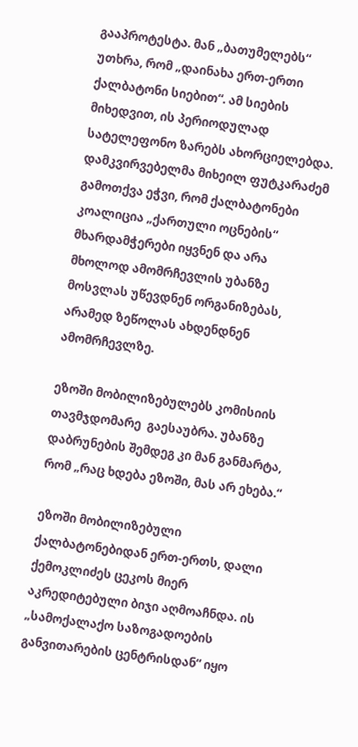გააპროტესტა. მან „ბათუმელებს“ უთხრა, რომ „დაინახა ერთ-ერთი ქალბატონი სიებით“. ამ სიების მიხედვით, ის პერიოდულად სატელეფონო ზარებს ახორციელებდა. დამკვირვებელმა მიხეილ ფუტკარაძემ გამოთქვა ეჭვი, რომ ქალბატონები კოალიცია „ქართული ოცნების“ მხარდამჭერები იყვნენ და არა მხოლოდ ამომრჩევლის უბანზე მოსვლას უწევდნენ ორგანიზებას, არამედ ზეწოლას ახდენდნენ ამომრჩევლზე.

ეზოში მობილიზებულებს კომისიის თავმჯდომარე  გაესაუბრა. უბანზე დაბრუნების შემდეგ კი მან განმარტა, რომ „რაც ხდება ეზოში, მას არ ეხება.“

ეზოში მობილიზებული ქალბატონებიდან ერთ-ერთს, დალი ქემოკლიძეს ცეკოს მიერ აკრედიტებული ბიჯი აღმოაჩნდა. ის „სამოქალაქო საზოგადოების განვითარების ცენტრისდან“ იყო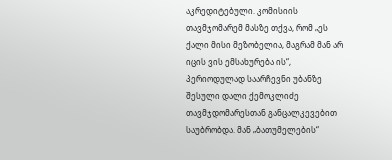აკრედიტებული. კომისიის თავმჯომარემ მასზე თქვა, რომ „ეს ქალი მისი მეზობელია, მაგრამ მან არ იცის ვის ემსახურება ის“, პერიოდულად საარჩევნი უბანზე შესული დალი ქემოკლიძე თავმჯდომარესთან განცალკევებით საუბრობდა. მან „ბათუმელების“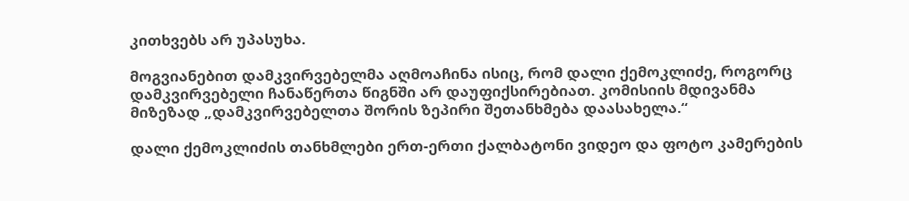კითხვებს არ უპასუხა.

მოგვიანებით დამკვირვებელმა აღმოაჩინა ისიც, რომ დალი ქემოკლიძე, როგორც დამკვირვებელი ჩანაწერთა წიგნში არ დაუფიქსირებიათ. კომისიის მდივანმა მიზეზად „დამკვირვებელთა შორის ზეპირი შეთანხმება დაასახელა.“

დალი ქემოკლიძის თანხმლები ერთ-ერთი ქალბატონი ვიდეო და ფოტო კამერების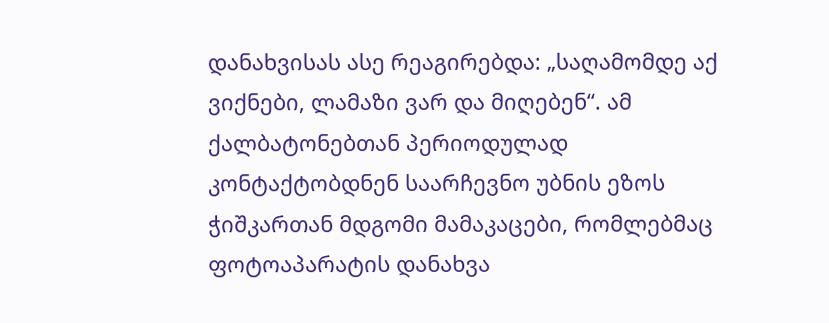დანახვისას ასე რეაგირებდა: „საღამომდე აქ ვიქნები, ლამაზი ვარ და მიღებენ“. ამ ქალბატონებთან პერიოდულად კონტაქტობდნენ საარჩევნო უბნის ეზოს ჭიშკართან მდგომი მამაკაცები, რომლებმაც ფოტოაპარატის დანახვა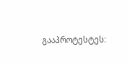გააპროტესტეს: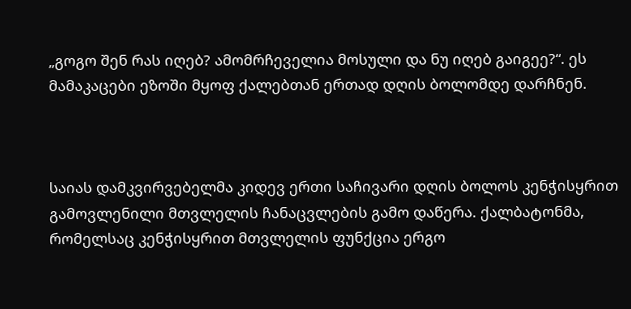„გოგო შენ რას იღებ? ამომრჩეველია მოსული და ნუ იღებ გაიგეე?“. ეს მამაკაცები ეზოში მყოფ ქალებთან ერთად დღის ბოლომდე დარჩნენ.



საიას დამკვირვებელმა კიდევ ერთი საჩივარი დღის ბოლოს კენჭისყრით გამოვლენილი მთვლელის ჩანაცვლების გამო დაწერა. ქალბატონმა, რომელსაც კენჭისყრით მთვლელის ფუნქცია ერგო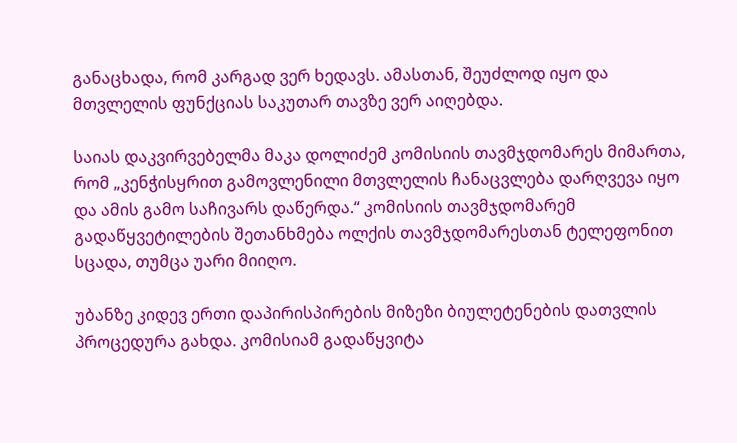განაცხადა, რომ კარგად ვერ ხედავს. ამასთან, შეუძლოდ იყო და მთვლელის ფუნქციას საკუთარ თავზე ვერ აიღებდა.

საიას დაკვირვებელმა მაკა დოლიძემ კომისიის თავმჯდომარეს მიმართა, რომ „კენჭისყრით გამოვლენილი მთვლელის ჩანაცვლება დარღვევა იყო და ამის გამო საჩივარს დაწერდა.“ კომისიის თავმჯდომარემ გადაწყვეტილების შეთანხმება ოლქის თავმჯდომარესთან ტელეფონით სცადა, თუმცა უარი მიიღო.

უბანზე კიდევ ერთი დაპირისპირების მიზეზი ბიულეტენების დათვლის პროცედურა გახდა. კომისიამ გადაწყვიტა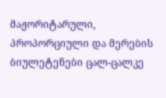მაჟორიტარული, პროპორციული და მერების ბიულეტენები ცალ-ცალკე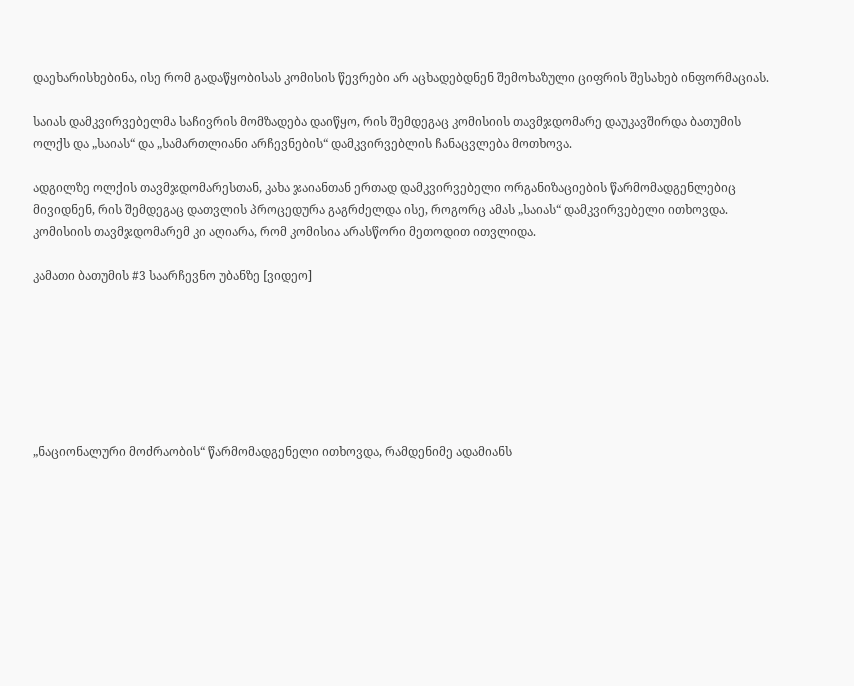დაეხარისხებინა, ისე რომ გადაწყობისას კომისის წევრები არ აცხადებდნენ შემოხაზული ციფრის შესახებ ინფორმაციას.

საიას დამკვირვებელმა საჩივრის მომზადება დაიწყო, რის შემდეგაც კომისიის თავმჯდომარე დაუკავშირდა ბათუმის ოლქს და „საიას“ და „სამართლიანი არჩევნების“ დამკვირვებლის ჩანაცვლება მოთხოვა.

ადგილზე ოლქის თავმჯდომარესთან, კახა ჯაიანთან ერთად დამკვირვებელი ორგანიზაციების წარმომადგენლებიც მივიდნენ, რის შემდეგაც დათვლის პროცედურა გაგრძელდა ისე, როგორც ამას „საიას“ დამკვირვებელი ითხოვდა. კომისიის თავმჯდომარემ კი აღიარა, რომ კომისია არასწორი მეთოდით ითვლიდა.

კამათი ბათუმის #3 საარჩევნო უბანზე [ვიდეო]







„ნაციონალური მოძრაობის“ წარმომადგენელი ითხოვდა, რამდენიმე ადამიანს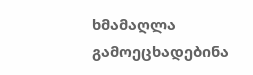ხმამაღლა გამოეცხადებინა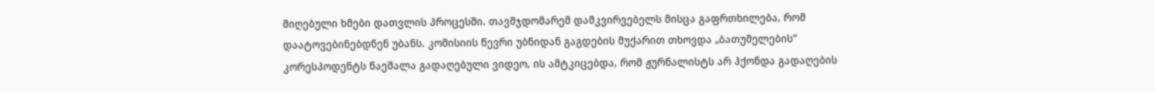მიღებული ხმები დათვლის პროცესში. თავმჯდომარემ დამკვირვებელს მისცა გაფრთხილება, რომ დაატოვებინებდნენ უბანს. კომისიის წევრი უბნიდან გაგდების მუქარით თხოვდა „ბათუმელების“ კორესპოდენტს წაეშალა გადაღებული ვიდეო, ის ამტკიცებდა, რომ ჟურნალისტს არ ჰქონდა გადაღების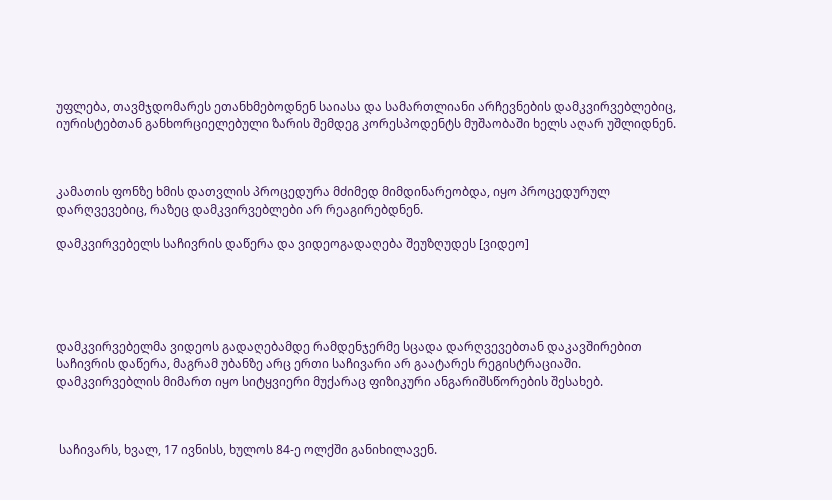უფლება, თავმჯდომარეს ეთანხმებოდნენ საიასა და სამართლიანი არჩევნების დამკვირვებლებიც, იურისტებთან განხორციელებული ზარის შემდეგ კორესპოდენტს მუშაობაში ხელს აღარ უშლიდნენ.



კამათის ფონზე ხმის დათვლის პროცედურა მძიმედ მიმდინარეობდა, იყო პროცედურულ დარღვევებიც, რაზეც დამკვირვებლები არ რეაგირებდნენ.

დამკვირვებელს საჩივრის დაწერა და ვიდეოგადაღება შეუზღუდეს [ვიდეო]





დამკვირვებელმა ვიდეოს გადაღებამდე რამდენჯერმე სცადა დარღვევებთან დაკავშირებით საჩივრის დაწერა, მაგრამ უბანზე არც ერთი საჩივარი არ გაატარეს რეგისტრაციაში. დამკვირვებლის მიმართ იყო სიტყვიერი მუქარაც ფიზიკური ანგარიშსწორების შესახებ.



 საჩივარს, ხვალ, 17 ივნისს, ხულოს 84-ე ოლქში განიხილავენ.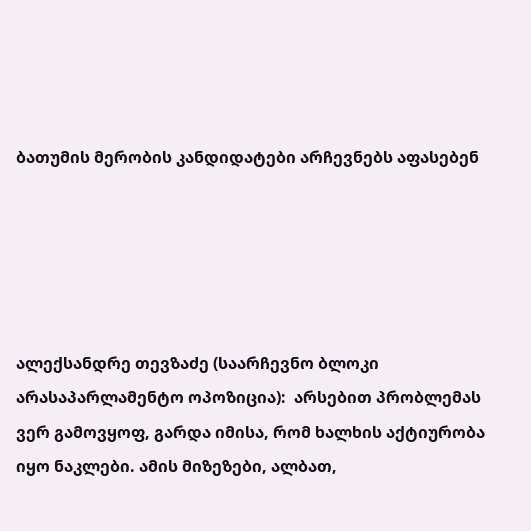ბათუმის მერობის კანდიდატები არჩევნებს აფასებენ





ალექსანდრე თევზაძე (საარჩევნო ბლოკი არასაპარლამენტო ოპოზიცია):  არსებით პრობლემას ვერ გამოვყოფ, გარდა იმისა, რომ ხალხის აქტიურობა იყო ნაკლები. ამის მიზეზები, ალბათ,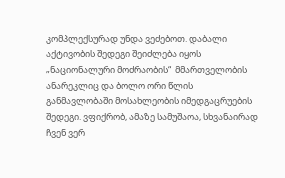კომპლექსურად უნდა ვეძებოთ. დაბალი აქტივობის შედეგი შეიძლება იყოს „ნაციონალური მოძრაობის“  მმართველობის ანარეკლიც და ბოლო ორი წლის განმავლობაში მოსახლეობის იმედგაცრუების შედეგი. ვფიქრობ, ამაზე სამუშაოა, სხვანაირად ჩვენ ვერ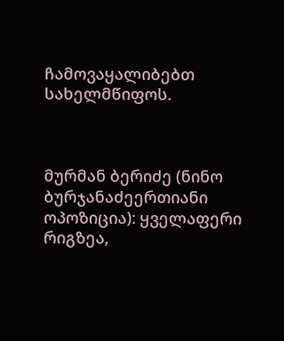ჩამოვაყალიბებთ სახელმწიფოს.



მურმან ბერიძე (ნინო ბურჯანაძეერთიანი ოპოზიცია): ყველაფერი რიგზეა,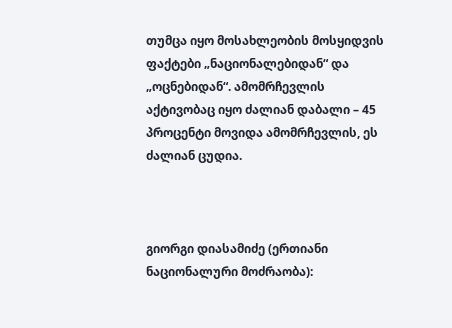თუმცა იყო მოსახლეობის მოსყიდვის ფაქტები „ნაციონალებიდან“ და „ოცნებიდან“. ამომრჩევლის აქტივობაც იყო ძალიან დაბალი – 45 პროცენტი მოვიდა ამომრჩევლის, ეს ძალიან ცუდია.



გიორგი დიასამიძე (ერთიანი ნაციონალური მოძრაობა):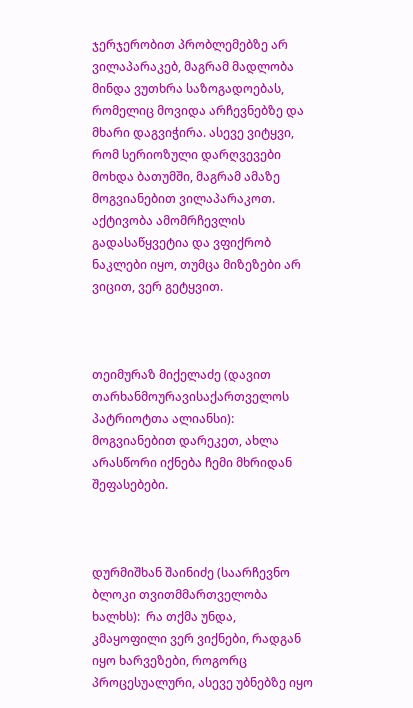ჯერჯერობით პრობლემებზე არ ვილაპარაკებ, მაგრამ მადლობა მინდა ვუთხრა საზოგადოებას, რომელიც მოვიდა არჩევნებზე და მხარი დაგვიჭირა. ასევე ვიტყვი, რომ სერიოზული დარღვევები მოხდა ბათუმში, მაგრამ ამაზე მოგვიანებით ვილაპარაკოთ. აქტივობა ამომრჩევლის გადასაწყვეტია და ვფიქრობ ნაკლები იყო, თუმცა მიზეზები არ ვიცით, ვერ გეტყვით.



თეიმურაზ მიქელაძე (დავით თარხანმოურავისაქართველოს პატრიოტთა ალიანსი): მოგვიანებით დარეკეთ, ახლა არასწორი იქნება ჩემი მხრიდან შეფასებები.



დურმიშხან შაინიძე (საარჩევნო ბლოკი თვითმმართველობა ხალხს):  რა თქმა უნდა, კმაყოფილი ვერ ვიქნები, რადგან იყო ხარვეზები, როგორც პროცესუალური, ასევე უბნებზე იყო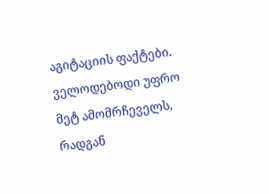აგიტაციის ფაქტები. ველოდებოდი უფრო მეტ ამომრჩეველს, რადგან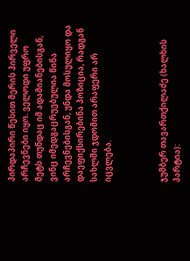პირდაპირი წესით მერის პირველი არჩევნები იყო. ველოდი უფრო მეტს თუნდაც იმ ადამიანებისგან, ვინც იმედგაცრუებულია წინა არჩევნებისგან, უნდა მოსულიყო და დაეფიქსირებინა პოზიცია, რადგან სახლში ჯდომით არაფერი არ იცვლება.



ჯუმბერ თავართქილაძე (ხალხის პარტია):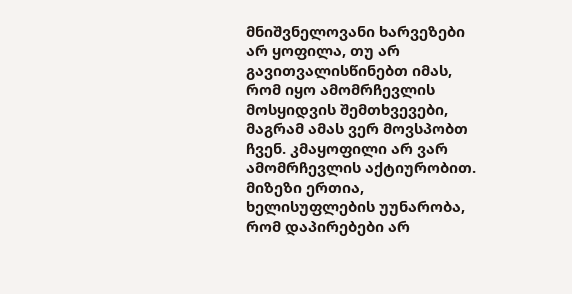მნიშვნელოვანი ხარვეზები არ ყოფილა, თუ არ გავითვალისწინებთ იმას, რომ იყო ამომრჩევლის მოსყიდვის შემთხვევები, მაგრამ ამას ვერ მოვსპობთ ჩვენ. კმაყოფილი არ ვარ ამომრჩევლის აქტიურობით. მიზეზი ერთია, ხელისუფლების უუნარობა, რომ დაპირებები არ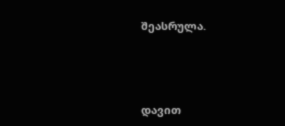შეასრულა.





დავით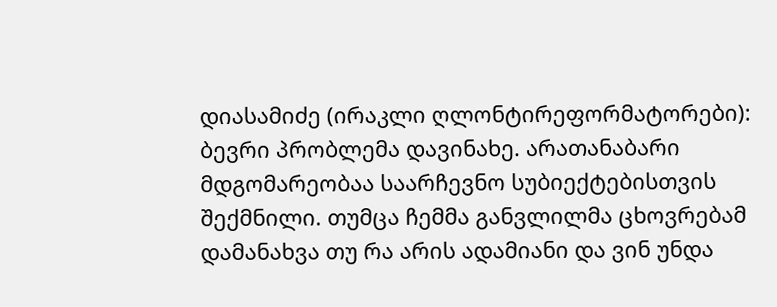დიასამიძე (ირაკლი ღლონტირეფორმატორები): ბევრი პრობლემა დავინახე. არათანაბარი მდგომარეობაა საარჩევნო სუბიექტებისთვის შექმნილი. თუმცა ჩემმა განვლილმა ცხოვრებამ დამანახვა თუ რა არის ადამიანი და ვინ უნდა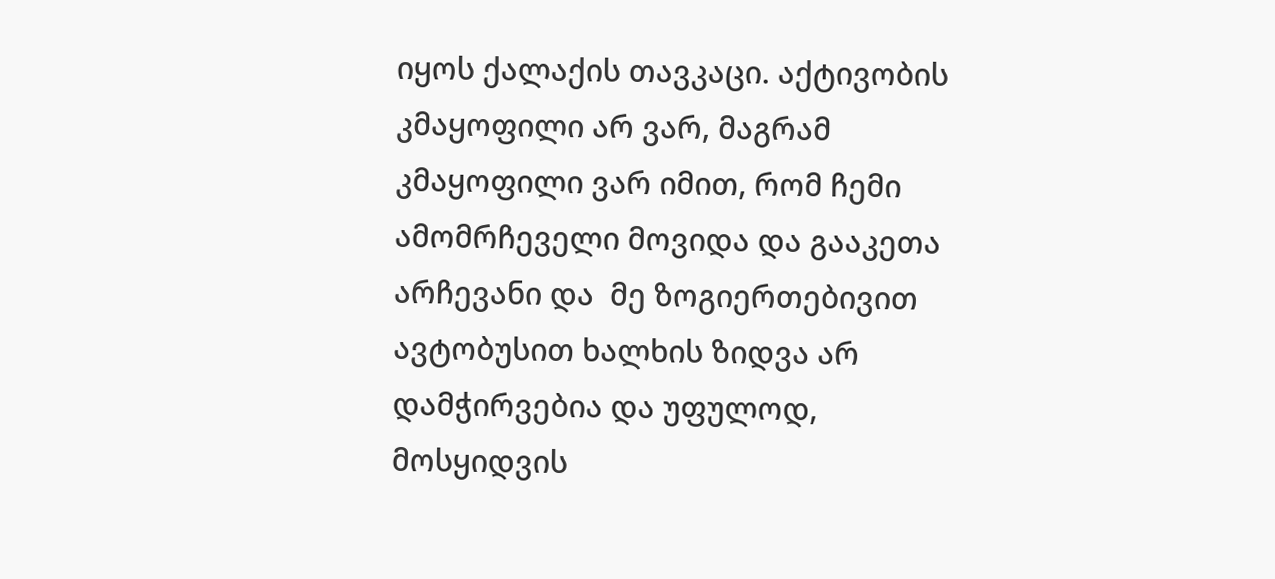იყოს ქალაქის თავკაცი. აქტივობის კმაყოფილი არ ვარ, მაგრამ კმაყოფილი ვარ იმით, რომ ჩემი ამომრჩეველი მოვიდა და გააკეთა არჩევანი და  მე ზოგიერთებივით ავტობუსით ხალხის ზიდვა არ დამჭირვებია და უფულოდ, მოსყიდვის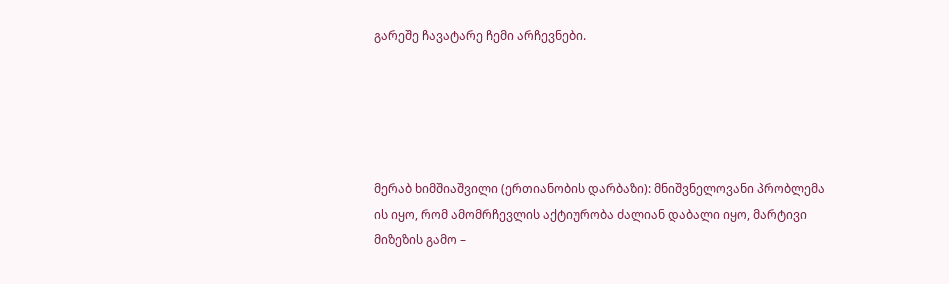გარეშე ჩავატარე ჩემი არჩევნები.





მერაბ ხიმშიაშვილი (ერთიანობის დარბაზი): მნიშვნელოვანი პრობლემა ის იყო, რომ ამომრჩევლის აქტიურობა ძალიან დაბალი იყო, მარტივი მიზეზის გამო –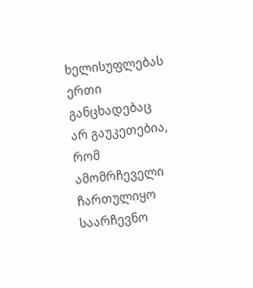ხელისუფლებას ერთი განცხადებაც არ გაუკეთებია, რომ ამომრჩეველი ჩართულიყო საარჩევნო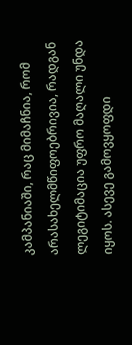კამპანიაში, რაც მიმაჩნია, რომ  არასახელმწიფოებრივია, რადგან ლეგიტიმაცია უფრო მაღალი უნდა იყოს. ასევე გამოვყოფდი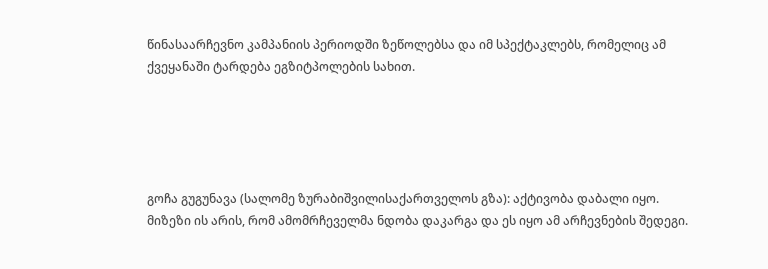წინასაარჩევნო კამპანიის პერიოდში ზეწოლებსა და იმ სპექტაკლებს, რომელიც ამ ქვეყანაში ტარდება ეგზიტპოლების სახით.





გოჩა გუგუნავა (სალომე ზურაბიშვილისაქართველოს გზა): აქტივობა დაბალი იყო. მიზეზი ის არის, რომ ამომრჩეველმა ნდობა დაკარგა და ეს იყო ამ არჩევნების შედეგი.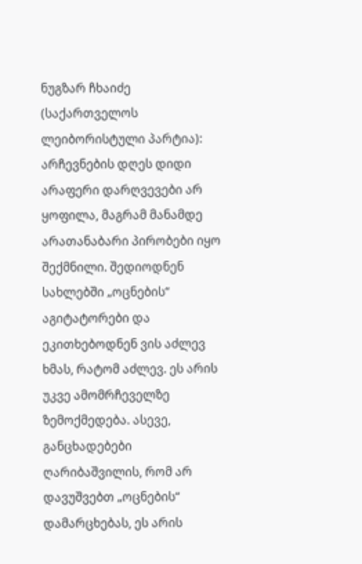ნუგზარ ჩხაიძე (საქართველოს ლეიბორისტული პარტია): არჩევნების დღეს დიდი არაფერი დარღვევები არ ყოფილა, მაგრამ მანამდე არათანაბარი პირობები იყო შექმნილი. შედიოდნენ სახლებში „ოცნების“ აგიტატორები და ეკითხებოდნენ ვის აძლევ ხმას, რატომ აძლევ. ეს არის უკვე ამომრჩეველზე ზემოქმედება. ასევე, განცხადებები ღარიბაშვილის, რომ არ დავუშვებთ „ოცნების“ დამარცხებას, ეს არის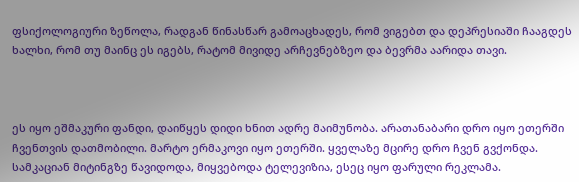ფსიქოლოგიური ზეწოლა, რადგან წინასწარ გამოაცხადეს, რომ ვიგებთ და დეპრესიაში ჩააგდეს ხალხი, რომ თუ მაინც ეს იგებს, რატომ მივიდე არჩევნებზეო და ბევრმა აარიდა თავი.



ეს იყო ეშმაკური ფანდი, დაიწყეს დიდი ხნით ადრე მაიმუნობა. არათანაბარი დრო იყო ეთერში ჩვენთვის დათმობილი. მარტო ერმაკოვი იყო ეთერში. ყველაზე მცირე დრო ჩვენ გვქონდა. სამკაციან მიტინგზე წავიდოდა, მიყვებოდა ტელევიზია, ესეც იყო ფარული რეკლამა.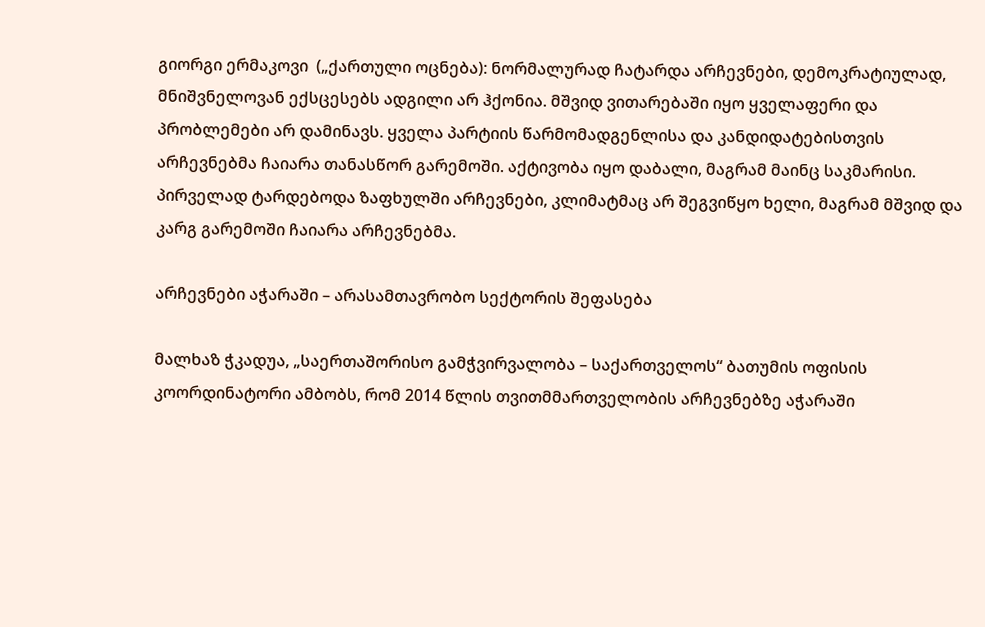გიორგი ერმაკოვი  („ქართული ოცნება): ნორმალურად ჩატარდა არჩევნები, დემოკრატიულად, მნიშვნელოვან ექსცესებს ადგილი არ ჰქონია. მშვიდ ვითარებაში იყო ყველაფერი და პრობლემები არ დამინავს. ყველა პარტიის წარმომადგენლისა და კანდიდატებისთვის არჩევნებმა ჩაიარა თანასწორ გარემოში. აქტივობა იყო დაბალი, მაგრამ მაინც საკმარისი. პირველად ტარდებოდა ზაფხულში არჩევნები, კლიმატმაც არ შეგვიწყო ხელი, მაგრამ მშვიდ და კარგ გარემოში ჩაიარა არჩევნებმა.

არჩევნები აჭარაში – არასამთავრობო სექტორის შეფასება

მალხაზ ჭკადუა, „საერთაშორისო გამჭვირვალობა – საქართველოს“ ბათუმის ოფისის კოორდინატორი ამბობს, რომ 2014 წლის თვითმმართველობის არჩევნებზე აჭარაში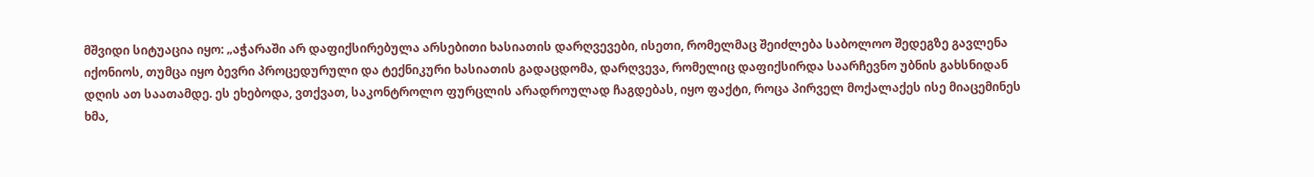მშვიდი სიტუაცია იყო: „აჭარაში არ დაფიქსირებულა არსებითი ხასიათის დარღვევები, ისეთი, რომელმაც შეიძლება საბოლოო შედეგზე გავლენა იქონიოს, თუმცა იყო ბევრი პროცედურული და ტექნიკური ხასიათის გადაცდომა, დარღვევა, რომელიც დაფიქსირდა საარჩევნო უბნის გახსნიდან დღის ათ საათამდე. ეს ეხებოდა, ვთქვათ, საკონტროლო ფურცლის არადროულად ჩაგდებას, იყო ფაქტი, როცა პირველ მოქალაქეს ისე მიაცემინეს ხმა,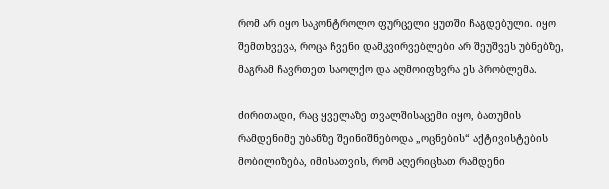რომ არ იყო საკონტროლო ფურცელი ყუთში ჩაგდებული. იყო შემთხვევა, როცა ჩვენი დამკვირვებლები არ შეუშვეს უბნებზე, მაგრამ ჩავრთეთ საოლქო და აღმოიფხვრა ეს პრობლემა.

ძირითადი, რაც ყველაზე თვალშისაცემი იყო, ბათუმის რამდენიმე უბანზე შეინიშნებოდა „ოცნების“ აქტივისტების მობილიზება, იმისათვის, რომ აღერიცხათ რამდენი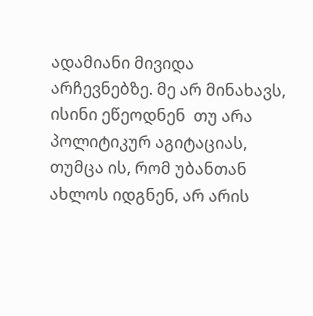ადამიანი მივიდა არჩევნებზე. მე არ მინახავს, ისინი ეწეოდნენ  თუ არა პოლიტიკურ აგიტაციას, თუმცა ის, რომ უბანთან ახლოს იდგნენ, არ არის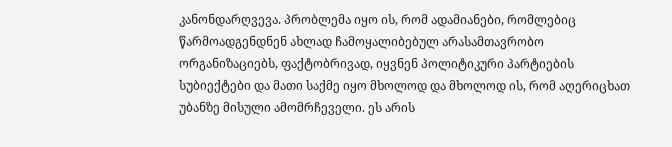კანონდარღვევა. პრობლემა იყო ის, რომ ადამიანები, რომლებიც წარმოადგენდნენ ახლად ჩამოყალიბებულ არასამთავრობო ორგანიზაციებს, ფაქტობრივად, იყვნენ პოლიტიკური პარტიების სუბიექტები და მათი საქმე იყო მხოლოდ და მხოლოდ ის, რომ აღერიცხათ უბანზე მისული ამომრჩეველი. ეს არის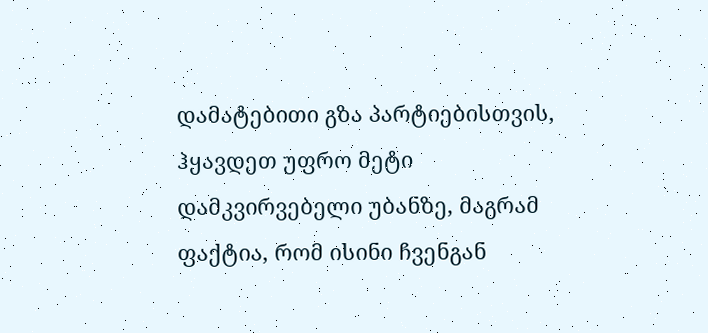დამატებითი გზა პარტიებისთვის, ჰყავდეთ უფრო მეტი დამკვირვებელი უბანზე, მაგრამ ფაქტია, რომ ისინი ჩვენგან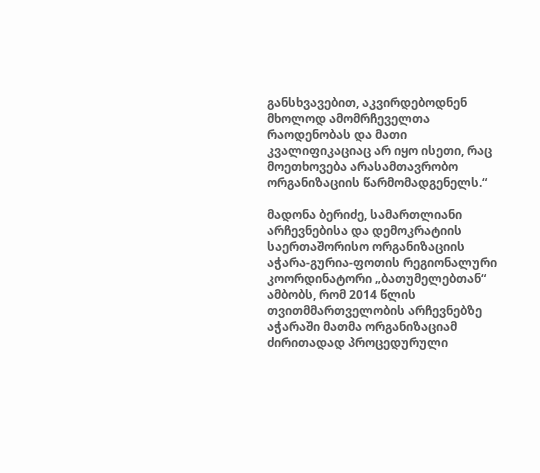განსხვავებით, აკვირდებოდნენ მხოლოდ ამომრჩეველთა რაოდენობას და მათი კვალიფიკაციაც არ იყო ისეთი, რაც მოეთხოვება არასამთავრობო ორგანიზაციის წარმომადგენელს.“

მადონა ბერიძე, სამართლიანი არჩევნებისა და დემოკრატიის საერთაშორისო ორგანიზაციის აჭარა-გურია-ფოთის რეგიონალური კოორდინატორი „ბათუმელებთან“ ამბობს, რომ 2014 წლის თვითმმართველობის არჩევნებზე აჭარაში მათმა ორგანიზაციამ ძირითადად პროცედურული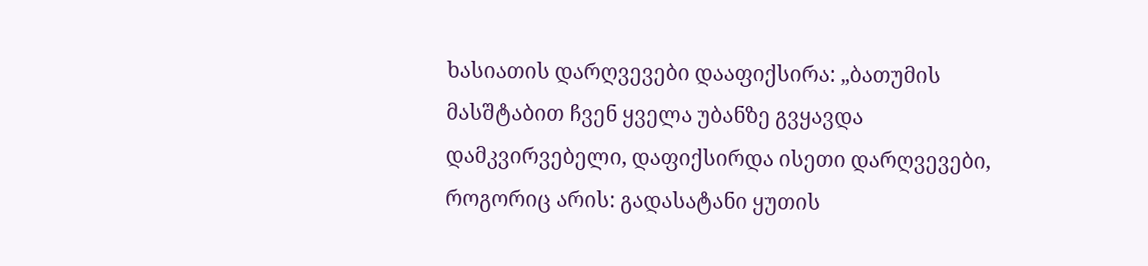ხასიათის დარღვევები დააფიქსირა: „ბათუმის მასშტაბით ჩვენ ყველა უბანზე გვყავდა დამკვირვებელი, დაფიქსირდა ისეთი დარღვევები, როგორიც არის: გადასატანი ყუთის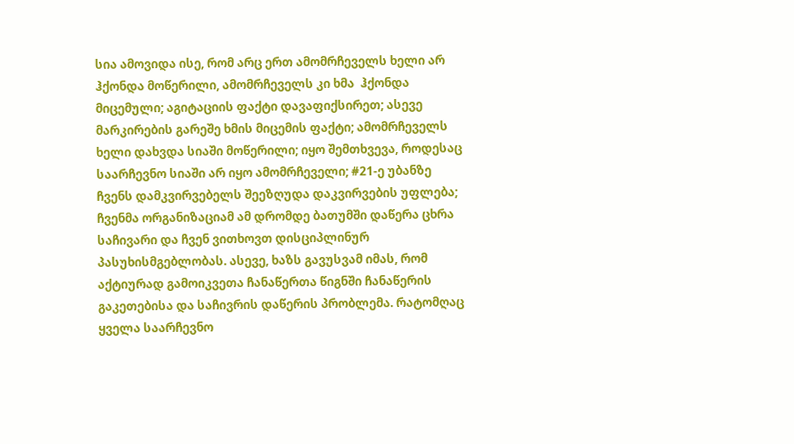სია ამოვიდა ისე, რომ არც ერთ ამომრჩეველს ხელი არ ჰქონდა მოწერილი, ამომრჩეველს კი ხმა  ჰქონდა მიცემული; აგიტაციის ფაქტი დავაფიქსირეთ; ასევე მარკირების გარეშე ხმის მიცემის ფაქტი; ამომრჩეველს ხელი დახვდა სიაში მოწერილი; იყო შემთხვევა, როდესაც საარჩევნო სიაში არ იყო ამომრჩეველი; #21-ე უბანზე ჩვენს დამკვირვებელს შეეზღუდა დაკვირვების უფლება; ჩვენმა ორგანიზაციამ ამ დრომდე ბათუმში დაწერა ცხრა საჩივარი და ჩვენ ვითხოვთ დისციპლინურ პასუხისმგებლობას. ასევე, ხაზს გავუსვამ იმას, რომ აქტიურად გამოიკვეთა ჩანაწერთა წიგნში ჩანაწერის გაკეთებისა და საჩივრის დაწერის პრობლემა. რატომღაც ყველა საარჩევნო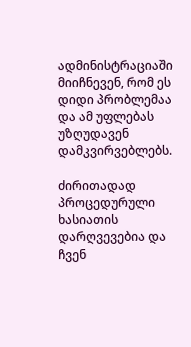ადმინისტრაციაში მიიჩნევენ, რომ ეს დიდი პრობლემაა და ამ უფლებას უზღუდავენ დამკვირვებლებს.

ძირითადად პროცედურული ხასიათის დარღვევებია და ჩვენ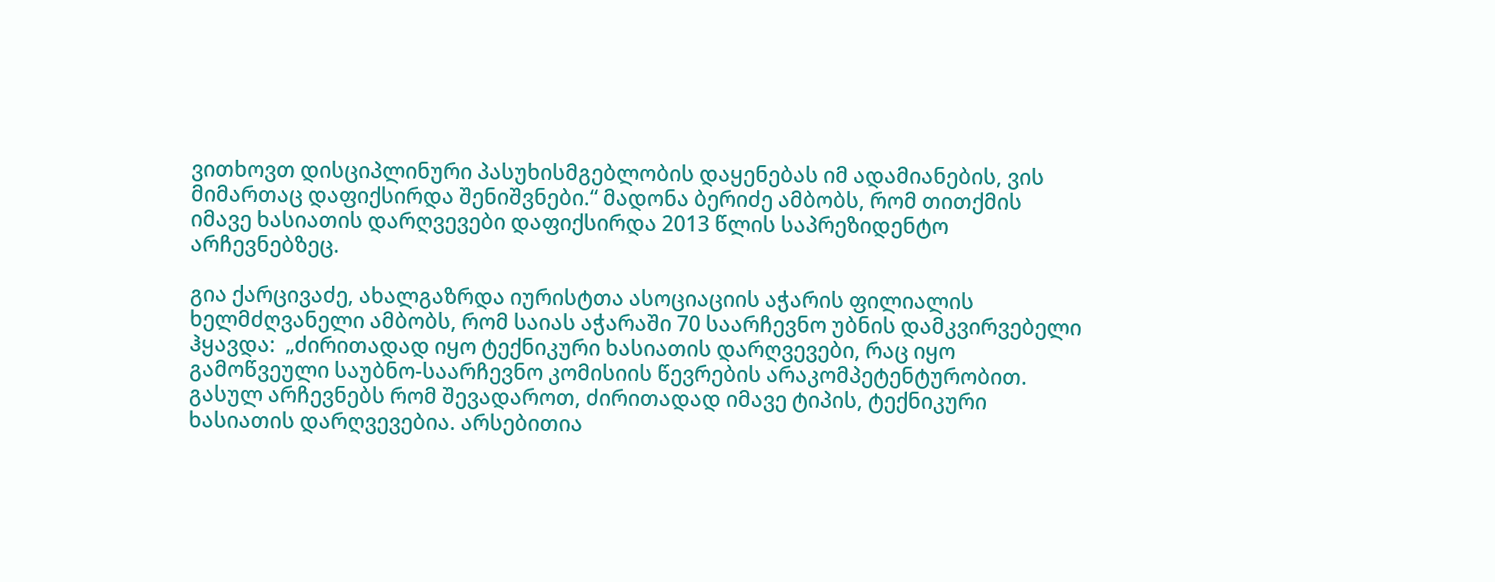ვითხოვთ დისციპლინური პასუხისმგებლობის დაყენებას იმ ადამიანების, ვის მიმართაც დაფიქსირდა შენიშვნები.“ მადონა ბერიძე ამბობს, რომ თითქმის იმავე ხასიათის დარღვევები დაფიქსირდა 2013 წლის საპრეზიდენტო არჩევნებზეც.

გია ქარცივაძე, ახალგაზრდა იურისტთა ასოციაციის აჭარის ფილიალის ხელმძღვანელი ამბობს, რომ საიას აჭარაში 70 საარჩევნო უბნის დამკვირვებელი ჰყავდა:  „ძირითადად იყო ტექნიკური ხასიათის დარღვევები, რაც იყო გამოწვეული საუბნო-საარჩევნო კომისიის წევრების არაკომპეტენტურობით. გასულ არჩევნებს რომ შევადაროთ, ძირითადად იმავე ტიპის, ტექნიკური ხასიათის დარღვევებია. არსებითია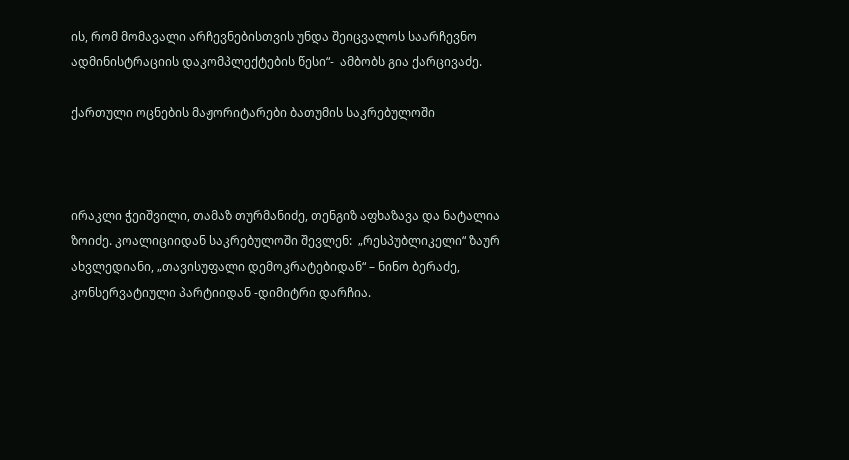ის, რომ მომავალი არჩევნებისთვის უნდა შეიცვალოს საარჩევნო ადმინისტრაციის დაკომპლექტების წესი“-  ამბობს გია ქარცივაძე.

ქართული ოცნების მაჟორიტარები ბათუმის საკრებულოში



ირაკლი ჭეიშვილი, თამაზ თურმანიძე, თენგიზ აფხაზავა და ნატალია ზოიძე. კოალიციიდან საკრებულოში შევლენ:  „რესპუბლიკელი“ ზაურ ახვლედიანი, „თავისუფალი დემოკრატებიდან“ – ნინო ბერაძე, კონსერვატიული პარტიიდან -დიმიტრი დარჩია.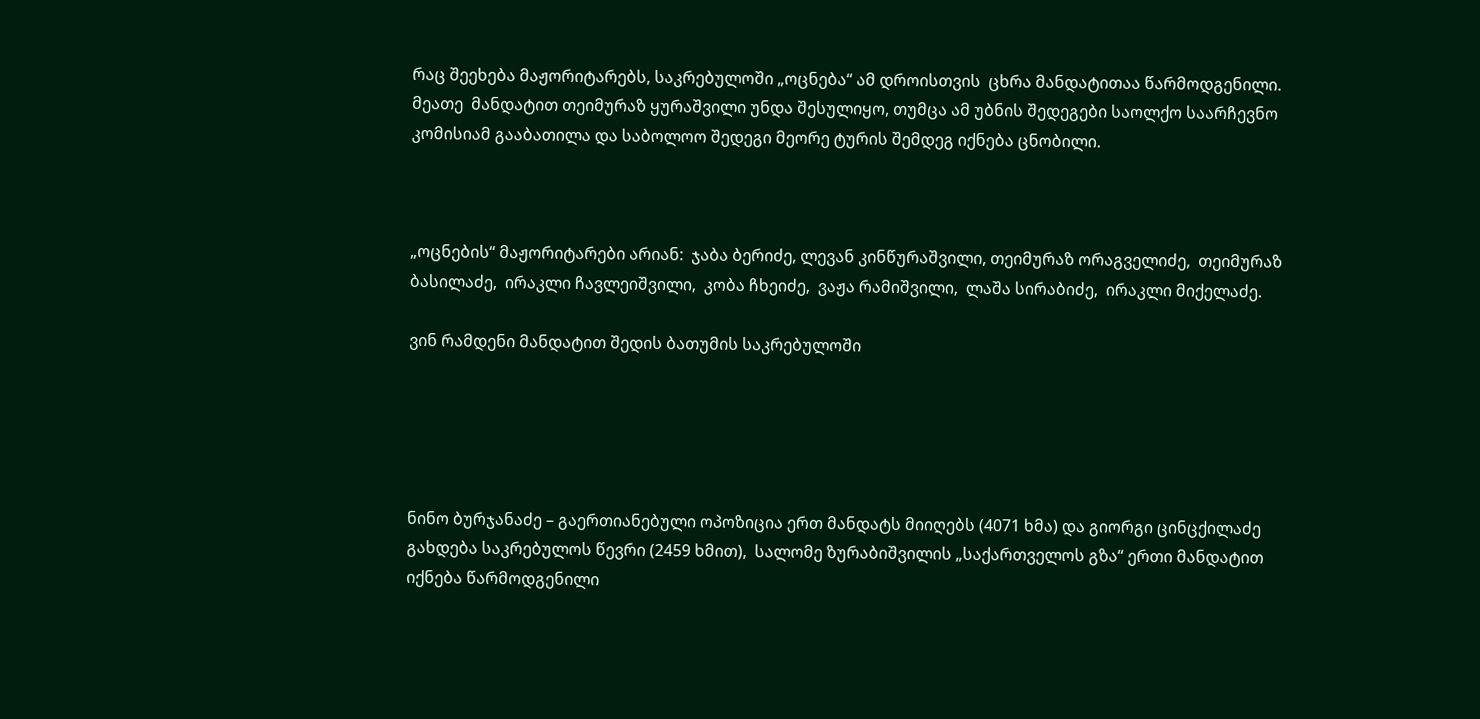რაც შეეხება მაჟორიტარებს, საკრებულოში „ოცნება“ ამ დროისთვის  ცხრა მანდატითაა წარმოდგენილი. მეათე  მანდატით თეიმურაზ ყურაშვილი უნდა შესულიყო, თუმცა ამ უბნის შედეგები საოლქო საარჩევნო კომისიამ გააბათილა და საბოლოო შედეგი მეორე ტურის შემდეგ იქნება ცნობილი.



„ოცნების“ მაჟორიტარები არიან:  ჯაბა ბერიძე, ლევან კინწურაშვილი, თეიმურაზ ორაგველიძე,  თეიმურაზ ბასილაძე,  ირაკლი ჩავლეიშვილი,  კობა ჩხეიძე,  ვაჟა რამიშვილი,  ლაშა სირაბიძე,  ირაკლი მიქელაძე.

ვინ რამდენი მანდატით შედის ბათუმის საკრებულოში





ნინო ბურჯანაძე – გაერთიანებული ოპოზიცია ერთ მანდატს მიიღებს (4071 ხმა) და გიორგი ცინცქილაძე გახდება საკრებულოს წევრი (2459 ხმით),  სალომე ზურაბიშვილის „საქართველოს გზა“ ერთი მანდატით იქნება წარმოდგენილი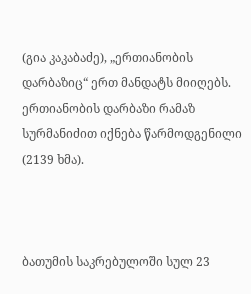(გია კაკაბაძე), „ერთიანობის დარბაზიც“ ერთ მანდატს მიიღებს. ერთიანობის დარბაზი რამაზ სურმანიძით იქნება წარმოდგენილი (2139 ხმა).



ბათუმის საკრებულოში სულ 23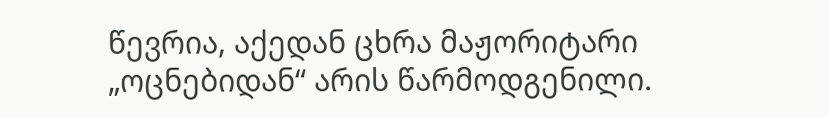წევრია, აქედან ცხრა მაჟორიტარი „ოცნებიდან“ არის წარმოდგენილი.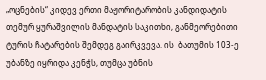„ოცნების“ კიდევ ერთი მაჟორიტარობის კანდიდატის თემურ ყურაშვილის მანდატის საკითხი, განმეორებითი ტურის ჩატარების შემდეგ გაირკვევა. ის  ბათუმის 103-ე უბანზე იყრიდა კენჭს, თუმცა უბნის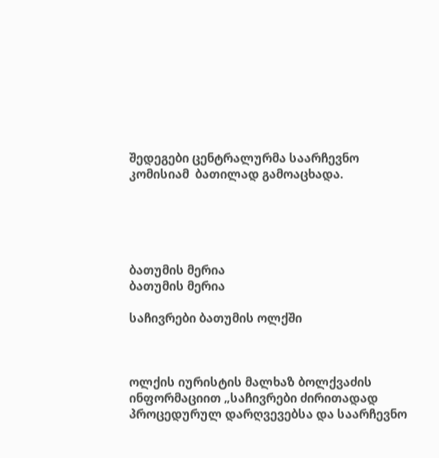შედეგები ცენტრალურმა საარჩევნო კომისიამ  ბათილად გამოაცხადა.





ბათუმის მერია
ბათუმის მერია

საჩივრები ბათუმის ოლქში



ოლქის იურისტის მალხაზ ბოლქვაძის ინფორმაციით „საჩივრები ძირითადად პროცედურულ დარღვევებსა და საარჩევნო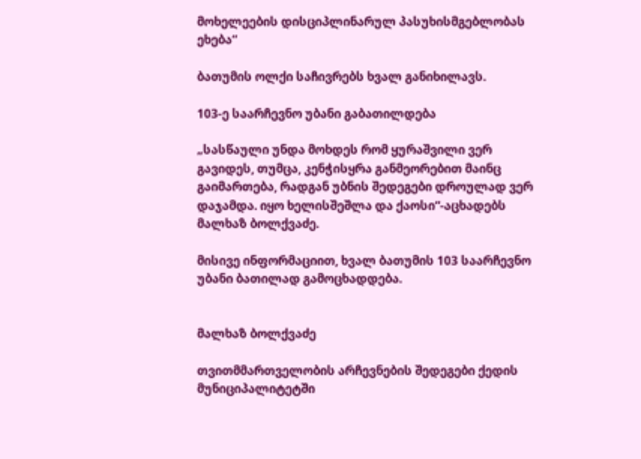მოხელეების დისციპლინარულ პასუხისმგებლობას ეხება“

ბათუმის ოლქი საჩივრებს ხვალ განიხილავს.

103-ე საარჩევნო უბანი გაბათილდება

„სასწაული უნდა მოხდეს რომ ყურაშვილი ვერ გავიდეს, თუმცა, კენჭისყრა განმეორებით მაინც გაიმართება, რადგან უბნის შედეგები დროულად ვერ დაჯამდა. იყო ხელისშეშლა და ქაოსი“-აცხადებს მალხაზ ბოლქვაძე.

მისივე ინფორმაციით, ხვალ ბათუმის 103 საარჩევნო უბანი ბათილად გამოცხადდება.


მალხაზ ბოლქვაძე

თვითმმართველობის არჩევნების შედეგები ქედის მუნიციპალიტეტში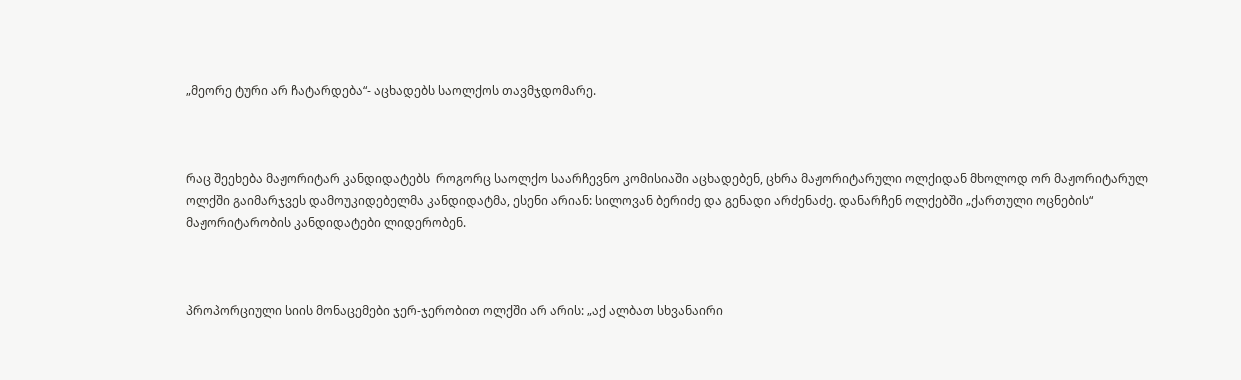„მეორე ტური არ ჩატარდება“- აცხადებს საოლქოს თავმჯდომარე.



რაც შეეხება მაჟორიტარ კანდიდატებს  როგორც საოლქო საარჩევნო კომისიაში აცხადებენ, ცხრა მაჟორიტარული ოლქიდან მხოლოდ ორ მაჟორიტარულ ოლქში გაიმარჯვეს დამოუკიდებელმა კანდიდატმა, ესენი არიან: სილოვან ბერიძე და გენადი არძენაძე. დანარჩენ ოლქებში „ქართული ოცნების“ მაჟორიტარობის კანდიდატები ლიდერობენ.



პროპორციული სიის მონაცემები ჯერ-ჯერობით ოლქში არ არის: „აქ ალბათ სხვანაირი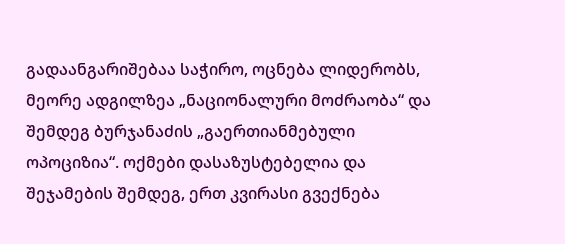გადაანგარიშებაა საჭირო, ოცნება ლიდერობს, მეორე ადგილზეა „ნაციონალური მოძრაობა“ და შემდეგ ბურჯანაძის „გაერთიანმებული ოპოციზია“. ოქმები დასაზუსტებელია და შეჯამების შემდეგ, ერთ კვირასი გვექნება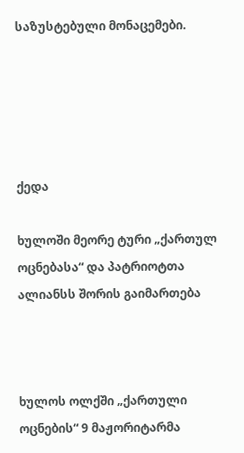საზუსტებული მონაცემები.





ქედა

ხულოში მეორე ტური „ქართულ ოცნებასა“ და პატრიოტთა ალიანსს შორის გაიმართება



ხულოს ოლქში „ქართული ოცნების“ 9 მაჟორიტარმა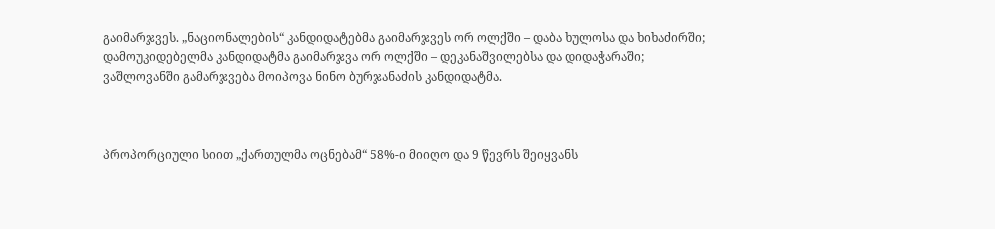გაიმარჯვეს. „ნაციონალების“ კანდიდატებმა გაიმარჯვეს ორ ოლქში – დაბა ხულოსა და ხიხაძირში; დამოუკიდებელმა კანდიდატმა გაიმარჯვა ორ ოლქში – დეკანაშვილებსა და დიდაჭარაში; ვაშლოვანში გამარჯვება მოიპოვა ნინო ბურჯანაძის კანდიდატმა.



პროპორციული სიით „ქართულმა ოცნებამ“ 58%-ი მიიღო და 9 წევრს შეიყვანს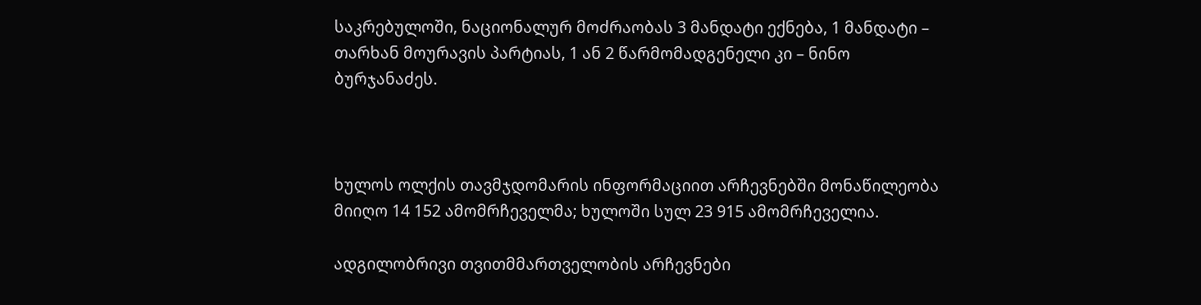საკრებულოში, ნაციონალურ მოძრაობას 3 მანდატი ექნება, 1 მანდატი – თარხან მოურავის პარტიას, 1 ან 2 წარმომადგენელი კი – ნინო ბურჯანაძეს.



ხულოს ოლქის თავმჯდომარის ინფორმაციით არჩევნებში მონაწილეობა მიიღო 14 152 ამომრჩეველმა; ხულოში სულ 23 915 ამომრჩეველია.

ადგილობრივი თვითმმართველობის არჩევნები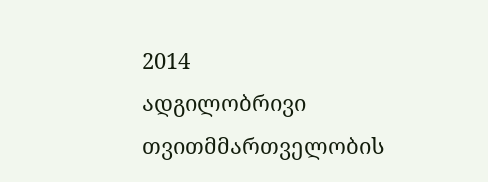2014
ადგილობრივი თვითმმართველობის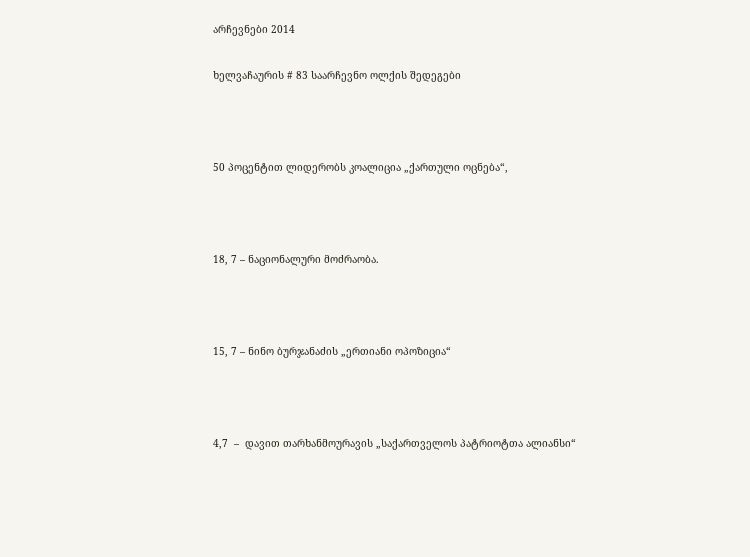არჩევნები 2014

ხელვაჩაურის # 83 საარჩევნო ოლქის შედეგები



50 პოცენტით ლიდერობს კოალიცია „ქართული ოცნება“,



18, 7 – ნაციონალური მოძრაობა.



15, 7 – ნინო ბურჯანაძის „ერთიანი ოპოზიცია“



4,7  –  დავით თარხანმოურავის „საქართველოს პატრიოტთა ალიანსი“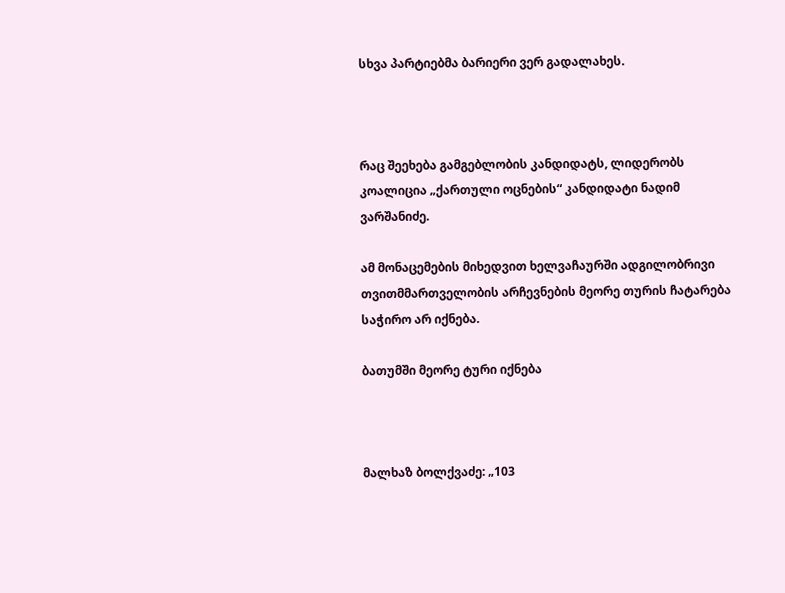სხვა პარტიებმა ბარიერი ვერ გადალახეს.



რაც შეეხება გამგებლობის კანდიდატს, ლიდერობს კოალიცია „ქართული ოცნების“ კანდიდატი ნადიმ ვარშანიძე.

ამ მონაცემების მიხედვით ხელვაჩაურში ადგილობრივი თვითმმართველობის არჩევნების მეორე თურის ჩატარება საჭირო არ იქნება.

ბათუმში მეორე ტური იქნება



მალხაზ ბოლქვაძე: „103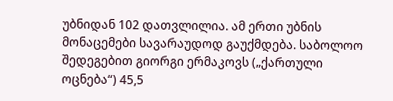უბნიდან 102 დათვლილია. ამ ერთი უბნის მონაცემები სავარაუდოდ გაუქმდება. საბოლოო შედეგებით გიორგი ერმაკოვს („ქართული ოცნება“) 45,5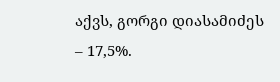აქვს, გორგი დიასამიძეს – 17,5%.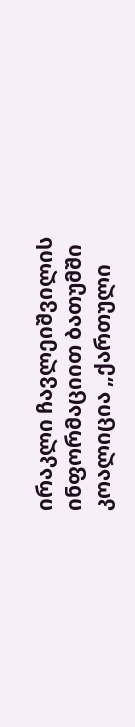ირაკლი ჩავლეიშვილის ინფორმაციით ბათუმში კოალიცია „ქართული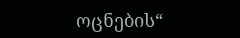ოცნების“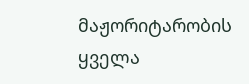მაჟორიტარობის ყველა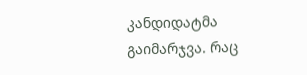კანდიდატმა გაიმარჯვა. რაც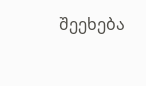შეეხება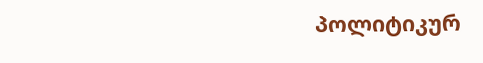პოლიტიკურ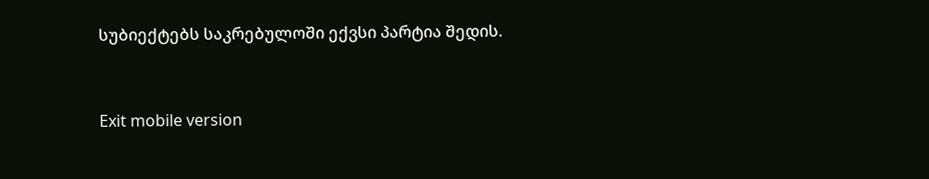სუბიექტებს საკრებულოში ექვსი პარტია შედის.



Exit mobile version